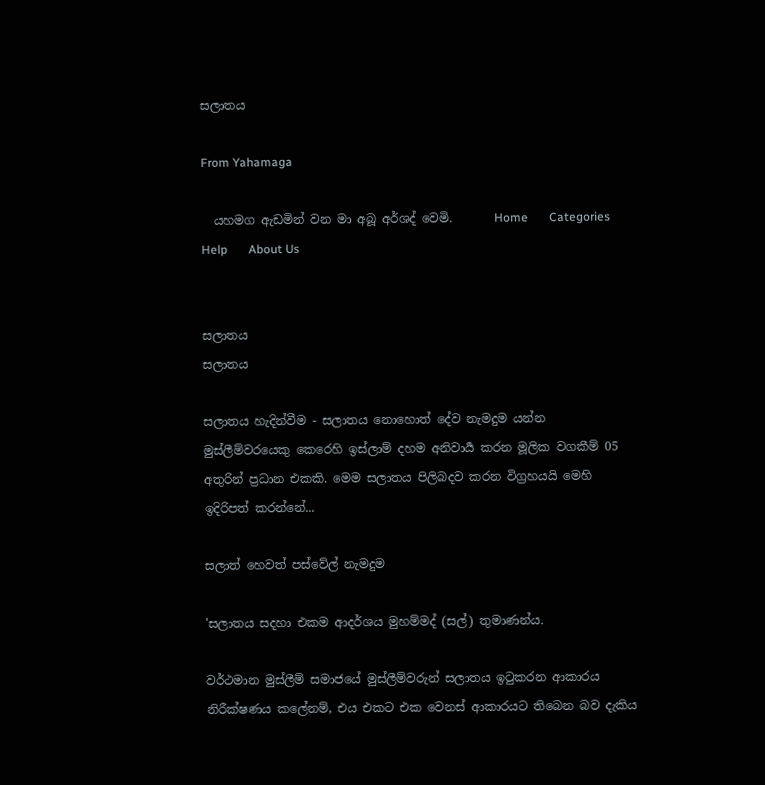සලාතය

From Yahamaga

  යහමග ඇඩමින් වන මා අබූ අර්ශද් වෙමි.       Home       Categories       Help       About Us


සලාතය
සලාතය

සලාතය හැදින්වීම - සලාතය ‍නොහොත් දේව නැමදුම යන්න මුස්ලීම්වරයෙකු කෙරෙහි ඉස්ලාම් දහම අනිවාර්‍ය කරන මූලික වගකීම් 05 අතුරින් ප්‍රධාන එකකි. මෙම සලාතය පිලිබදව කරන විග්‍රහයයි මෙහි ඉදිරිපත් කරන්නේ...

සලාත් හෙවත් පස්වේල් නැමදුම

'සලාතය සදහා එකම ආදර්ශය මුහම්මද් (සල්) තුමාණන්ය.

වර්ථමාන මුස්ලීම් සමාජයේ මුස්ලීම්වරුන් සලාතය ඉටුකරන ආකාරය නිරීක්ෂණය කලේනම්, එය එකට එක වෙනස් ආකාරයට තිබෙන බව දැකිය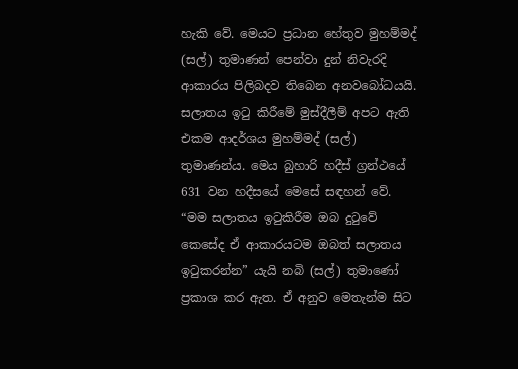හැකි වේ. මෙයට ප්‍රධාන හේතුව මුහම්මද් (සල්) තුමාණන් පෙන්වා දුන් නිවැරදි ආකාරය පිලිබදව තිබෙන අනවබෝධයයි. සලාතය ඉටු කිරීමේ මුස්දීලීම් අපට ඇති එකම ආදර්ශය මුහම්මද් (සල්) තුමාණන්ය. මෙය බුහාරි හදීස් ග්‍රන්ථයේ 631 වන හදීසයේ මෙසේ සඳහන් වේ. “මම සලාතය ඉටුකිරීම ඔබ දුටුවේ කෙසේද ඒ ආකාරයටම ඔබත් සලාතය ඉටුකරන්න” යැයි නබි (සල්) තුමාණෝ ප්‍රකාශ කර ඇත. ඒ අනුව මෙතැන්ම සිට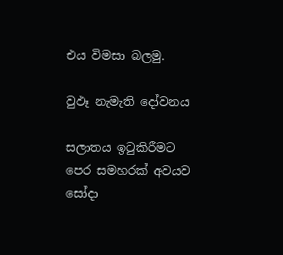එය විමසා බලමු.

වුඵෑ නැමැති දෝවනය

සලාතය ඉටුකිරීමට  පෙර සමහරක් අවයව සෝදා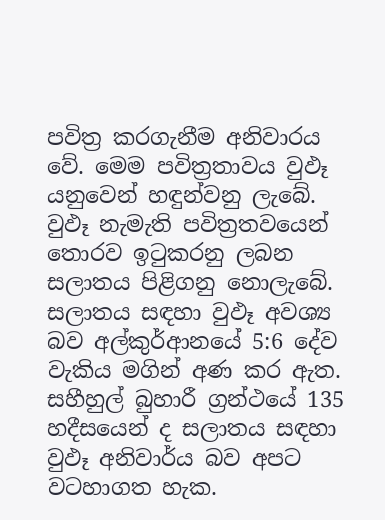පවිත්‍ර කරගැනීම අනිවාරය වේ. මෙම පවිත්‍රතාවය වුඵෑ යනුවෙන් හඳුන්වනු ලැබේ. වුඵෑ නැමැති පවිත්‍රතවයෙන් තොරව ඉටුකරනු ලබන සලාතය පිළිගනු නොලැබේ. සලාතය සඳහා වුඵෑ අවශ්‍ය බව අල්කුර්ආනයේ 5:6 දේව වැකිය මගින් අණ කර ඇත. සහීහුල් බුහාරී ග්‍රන්ථයේ 135 හදීසයෙන් ද සලාතය සඳහා වුඵෑ අනිවාර්ය බව අපට වටහාගත හැක.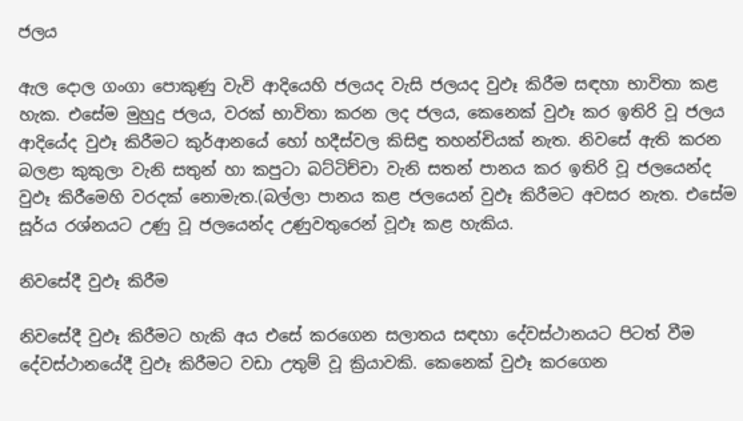ජලය

ඇල දොල ගංගා පොකුණු වැවි ආදියෙහි ජලයද වැසි ජලයද වුඵෑ කිරීම සඳහා භාවිතා කළ හැක. එසේම මුහුදු ජලය, වරක් භාවිතා කරන ලද ජලය, කෙනෙක් වුඵෑ කර ඉතිරි වූ ජලය ආදියේද වුඵෑ කිරීමට කුර්ආනයේ හෝ හදීස්වල කිසිඳු තහන්චියක් නැත. නිවසේ ඇති කරන බලළා කුකුලා වැනි සතුන් හා කපුටා බට්ටිච්චා වැනි සතන් පානය කර ඉතිරි වූ ජලයෙන්ද වුඵෑ කිරීමෙහි වරදක් නොමැත.(බල්ලා පානය කළ ජලයෙන් වුඵෑ කිරීමට අවසර නැත. එසේම සූර්ය රශ්නයට උණු වූ ජලයෙන්ද උණුවතුරෙන් වූඵෑ කළ හැකිය.

නිවසේදී වුඵෑ කිරීම

නිවසේදී වුඵෑ කිරීමට හැකි අය එසේ කරගෙන සලාතය සඳහා දේවස්ථානයට පිටත් වීම දේවස්ථානයේදී වුඵෑ කිරීමට වඩා උතුම් වූ ක්‍රියාවකි. කෙනෙක් වුඵෑ කරගෙන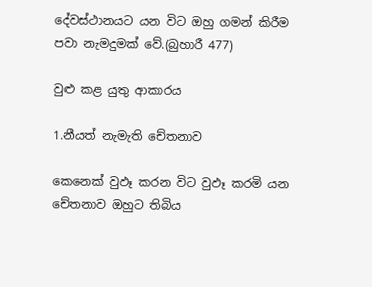දේවස්ථානයට යන විට ඔහු ගමන් කිරීම පවා නැමදුමක් වේ.(බුහාරී 477)

වුළු කළ යුතු ආකාරය

1.නීයත් නැමැති චේතනාව

කෙනෙක් වුඵෑ කරන විට වුඵෑ කරමි යන චේතනාව ඔහුට තිබිය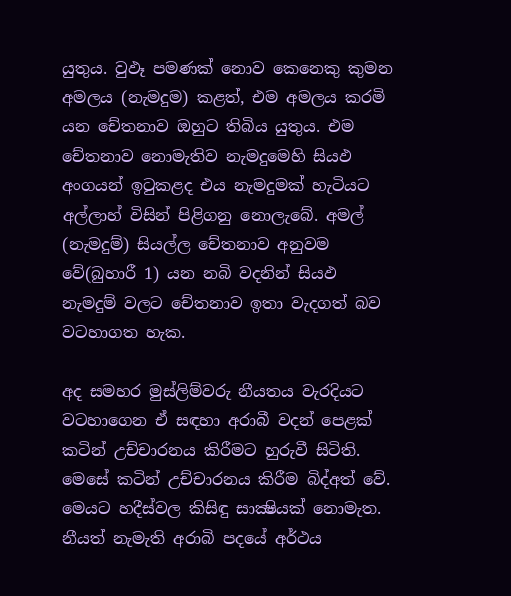යුතුය. වුඵෑ පමණක් නොව කෙනෙකු කුමන අමලය (නැමදුම) කළත්, එම අමලය කරමි යන චේතනාව ඔහුට තිබිය යුතුය. එම චේතනාව නොමැතිව නැමදුමෙහි සියඵ අංගයන් ඉටුකළද එය නැමදුමක් හැටියට අල්ලාහ් විසින් පිළිගනු නොලැබේ. අමල් (නැමදුම්) සියල්ල චේතනාව අනුවම වේ(බුහාරී 1) යන නබි වදනින් සියඵ නැමදුම් වලට චේතනාව ඉතා වැදගත් බව වටහාගත හැක.

අද සමහර මුස්ලිම්වරු නීයතය වැරදියට වටහාගෙන ඒ සඳහා අරාබී වදන් පෙළක් කටින් උච්චාරනය කිරීමට හුරුවී සිටිති. මෙසේ කටින් උච්චාරනය කිරීම බිද්අත් වේ. මෙයට හදීස්වල කිසිඳු සාක්‍ෂියක් නොමැත. නීයත් නැමැති අරාබි පදයේ අර්ථය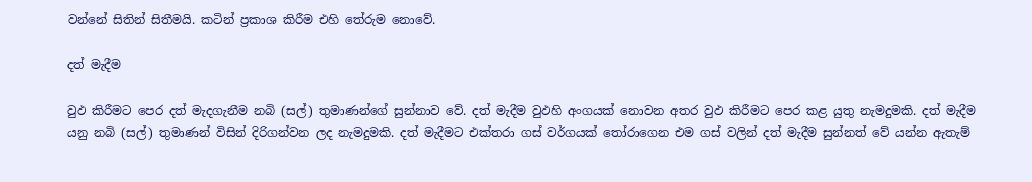වන්නේ සිතින් සිතීමයි. කටින් ප්‍රකාශ කිරීම එහි තේරුම නොවේ.

දත් මැදීම

වුඵ කිරීමට පෙර දත් මැදගැනීම නබි (සල්) තුමාණන්ගේ සුන්නාව වේ. දත් මැදීම වුඵහි අංගයක් නොවන අතර වුඵ කිරීමට පෙර කළ යුතු නැමදුමකි. දත් මැදීම යනු නබි (සල්) තුමාණන් විසින් දිරිගන්වන ලද නැමදුමකි. දත් මැදීමට එක්තරා ගස් වර්ගයක් තෝරාගෙන එම ගස් වලින් දත් මැදීම සුන්නත් වේ යන්න ඇතැම්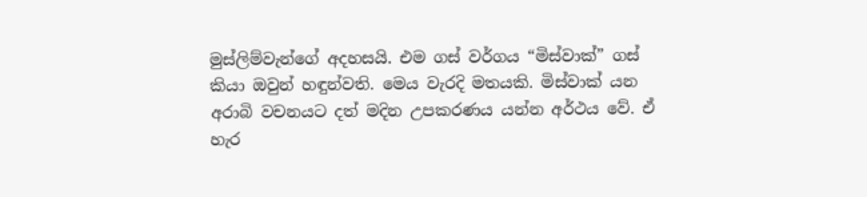මුස්ලිම්වැන්ගේ අදහසයි. එම ගස් වර්ගය “මිස්වාක්” ගස් කියා ඔවුන් හඳුන්වති. මෙය වැරදි මතයකි. මිස්වාක් යන අරාබි වචනයට දත් මදින උපකරණය යන්න අර්ථය වේ. ඒ හැර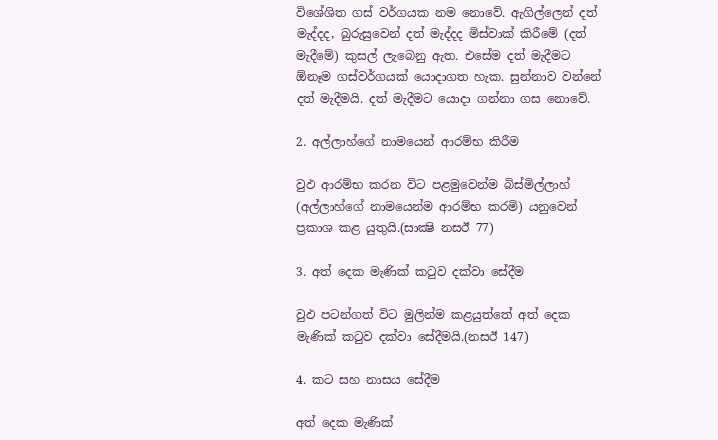විශේශිත ගස් වර්ගයක නම නොවේ. ඇගිල්ලෙන් දත් මැද්දද, බුරුසුවෙන් දත් මැද්දද මිස්වාක් කිරීමේ (දත් මැදීමේ) කුසල් ලැබෙනු ඇත. එසේම දත් මැදීමට  ඕනෑම ගස්වර්ගයක් යොදාගත හැක. සුන්නාව වන්නේ දත් මැදීමයි. දත් මැදීමට යොදා ගන්නා ගස නොවේ.

2. අල්ලාහ්ගේ නාමයෙන් ආරම්භ කිරීම

වුඵ ආරම්භ කරන විට පළමුවෙන්ම බිස්මිල්ලාහ් (අල්ලාහ්ගේ නාමයෙන්ම ආරම්භ කරමි) යනුවෙන් ප්‍රකාශ කළ යුතුයි.(සාක්‍ෂි නසඊ 77)

3. අත් දෙක මැණික් කටුව දක්වා සේදීම

වුඵ පටන්ගත් විට මුලින්ම කළයුත්තේ අත් දෙක මැණික් කටුව දක්වා සේදීමයි.(නසඊ 147)

4. කට සහ නාසය සේදීම

අත් දෙක මැණික්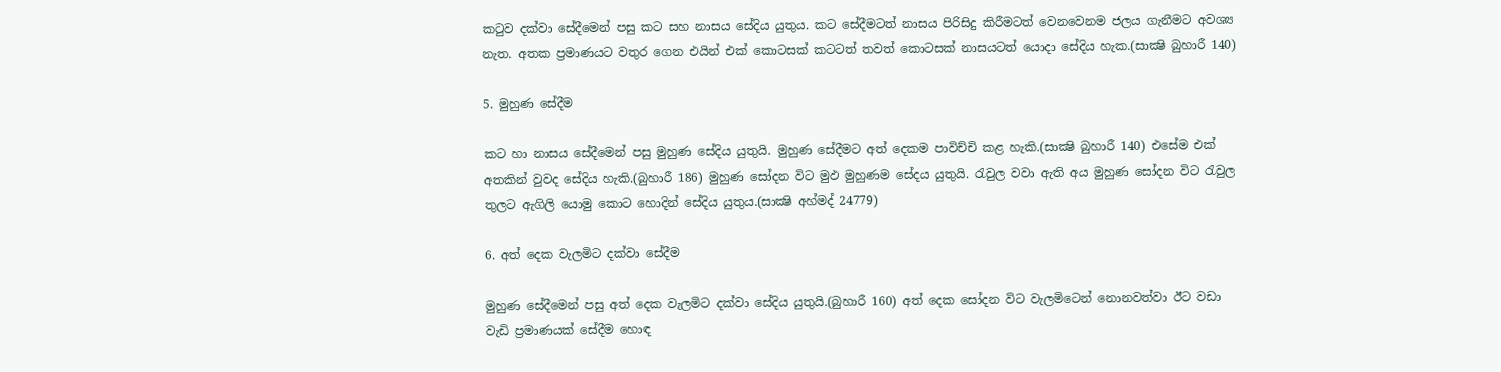කටුව දක්වා සේදීමෙන් පසු කට සහ නාසය සේදිය යුතුය. කට සේදීමටත් නාසය පිරිසිදු කිරීමටත් වෙනවෙනම ජලය ගැනීමට අවශ්‍ය නැත. අතක ප්‍රමාණයට වතුර ගෙන එයින් එක් කොටසක් කටටත් තවත් කොටසක් නාසයටත් යොදා සේදිය හැක.(සාක්‍ෂි බුහාරී 140)

5. මුහුණ සේදීම

කට හා නාසය සේදීමෙන් පසු මුහුණ සේදිය යුතුයි. මුහුණ සේදීමට අත් දෙකම පාවිච්චි කළ හැකි.(සාක්‍ෂි බුහාරී 140) එසේම එක් අතකින් වුවද සේදිය හැකි.(බුහාරී 186) මුහුණ සෝදන විට මුඵ මුහුණම සේදය යුතුයි. රැවුල වවා ඇති අය මුහුණ සෝදන විට රැවුල තුලට ඇගිලි යොමු කොට හොදින් සේදිය යුතුය.(සාක්‍ෂි අහ්මද් 24779)

6. අත් දෙක වැලමිට දක්වා සේදීම

මුහුණ සේදීමෙන් පසු අත් දෙක වැලමිට දක්වා සේදිය යුතුයි.(බුහාරී 160) අත් දෙක සෝදන විට වැලමිටෙන් නොනවත්වා ඊට වඩා වැඩි ප්‍රමාණයක් සේදීම හොඳ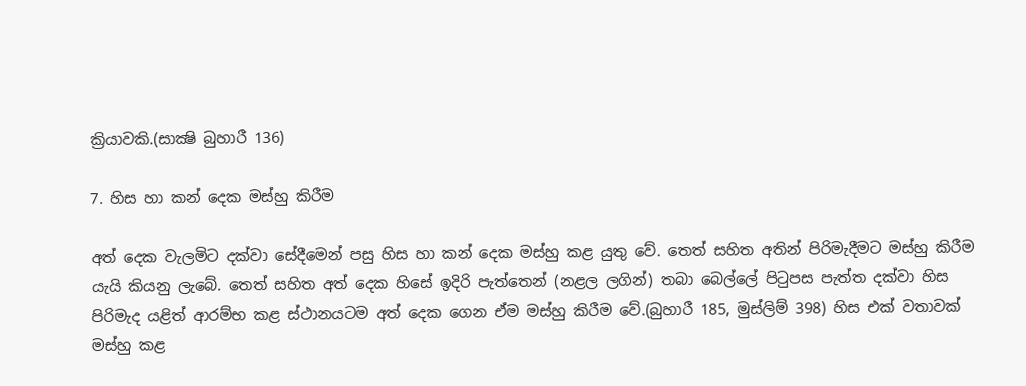ක්‍රියාවකි.(සාක්‍ෂි බුහාරී 136)

7. හිස හා කන් දෙක මස්හු කිරීම

අත් දෙක වැලමිට දක්වා සේදීමෙන් පසු හිස හා කන් දෙක මස්හු කළ යුතු වේ. තෙත් සහිත අතින් පිරිමැදීමට මස්හු කිරීම යැයි කියනු ලැබේ. තෙත් සහිත අත් දෙක හිසේ ඉදිරි පැත්තෙන් (නළල ලගින්) තබා බෙල්ලේ පිටුපස පැත්ත දක්වා හිස පිරිමැද යළිත් ආරම්භ කළ ස්ථානයටම අත් දෙක ගෙන ඒම මස්හු කිරීම වේ.(බුහාරී 185, මුස්ලිම් 398) හිස එක් වතාවක් මස්හු කළ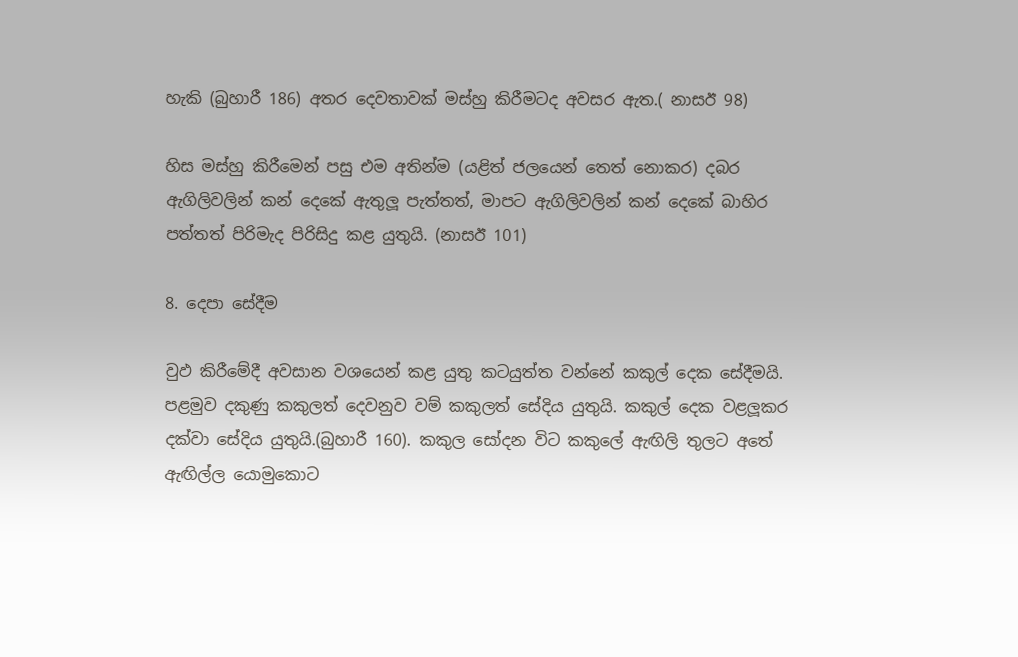හැකි (බුහාරී 186) අතර දෙවතාවක් මස්හු කිරීමටද අවසර ඇත.( නාසඊ 98)

හිස මස්හු කිරීමෙන් පසු එම අතින්ම (යළිත් ජලයෙන් තෙත් නොකර) දබර ඇගිලිවලින් කන් දෙකේ ඇතුලූ පැත්තත්, මාපට ඇගිලිවලින් කන් දෙකේ බාහිර පත්තත් පිරිමැද පිරිසිදු කළ යුතුයි. (නාසඊ 101)

8. දෙපා සේදීම

වුඵ කිරීමේදී අවසාන වශයෙන් කළ යුතු කටයුත්ත වන්නේ කකුල් දෙක සේදීමයි. පළමුව දකුණු කකුලත් දෙවනුව වම් කකුලත් සේදිය යුතුයි. කකුල් දෙක වළලූකර දක්වා සේදිය යුතුයි.(බුහාරී 160). කකුල සෝදන විට කකුලේ ඇඟිලි තුලට අතේ ඇඟිල්ල යොමුකොට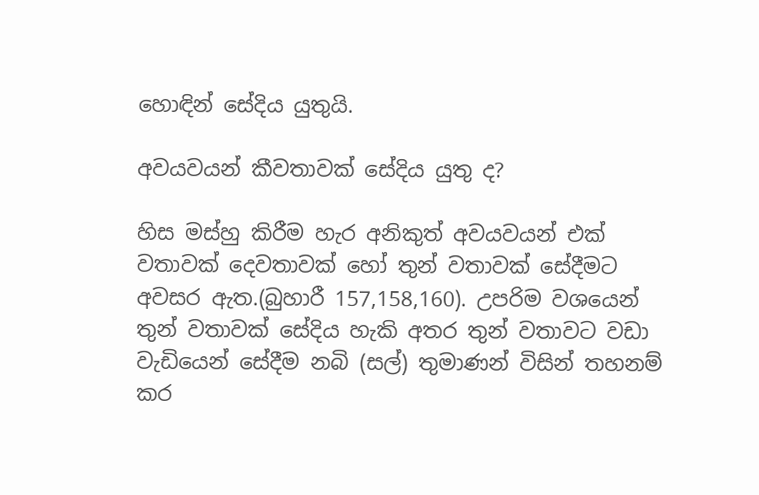හොඳින් සේදිය යුතුයි.

අවයවයන් කීවතාවක් සේදිය යුතු ද?

හිස මස්හු කිරීම හැර අනිකුත් අවයවයන් එක් වතාවක් දෙවතාවක් හෝ තුන් වතාවක් සේදීමට අවසර ඇත.(බුහාරී 157,158,160). උපරිම වශයෙන් තුන් වතාවක් සේදිය හැකි අතර තුන් වතාවට වඩා වැඩියෙන් සේදීම නබි (සල්) තුමාණන් විසින් තහනම් කර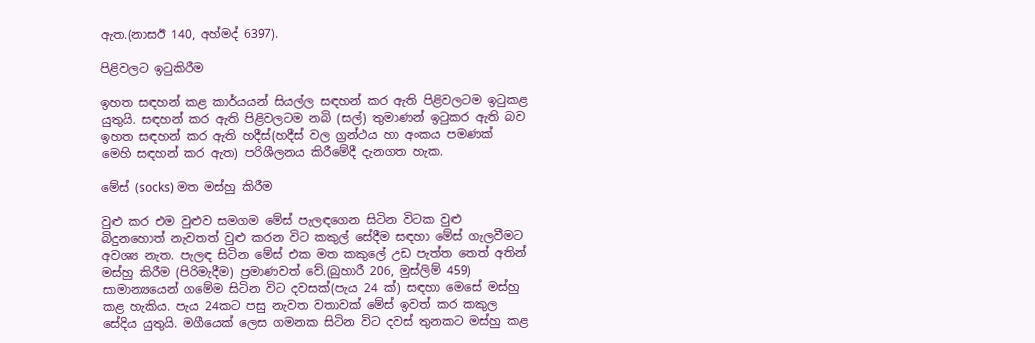ඇත.(නාසඊ 140, අහ්මද් 6397).

පිළිවලට ඉටුකිරීම

ඉහත සඳහන් කළ කාර්යයන් සියල්ල සඳහන් කර ඇති පිළිවලටම ඉටුකළ යුතුයි. සඳහන් කර ඇති පිළිවලටම නබි (සල්) තුමාණන් ඉටුකර ඇති බව ඉහත සඳහන් කර ඇති හදීස්(හදීස් වල ග්‍රන්ථය හා අංකය පමණක් මෙහි සඳහන් කර ඇත) පරිශීලනය කිරීමේදී දැනගත හැක.

මේස් (socks) මත මස්හු කිරීම

වුළු කර එම වුළුව සමගම මේස් පැලඳගෙන සිටින විටක වුළු බිදුනහොත් නැවතත් වුළු කරන විට කකුල් සේදීම සඳහා මේස් ගැලවීමට අවශ්‍ය නැත. පැලඳ සිටින මේස් එක මත කකුලේ උඩ පැත්ත තෙත් අතින් මස්හු කිරීම (පිරිමැදීම) ප්‍රමාණවත් වේ.(බුහාරී 206, මුස්ලිම් 459) සාමාන්‍යයෙන් ගමේම සිටින විට දවසක්(පැය 24 ක්) සඳහා මෙසේ මස්හු කළ හැකිය. පැය 24කට පසු නැවත වතාවක් මේස් ඉවත් කර කකුල සේදිය යුතුයි. මගීයෙක් ලෙස ගමනක සිටින විට දවස් තුනකට මස්හු කළ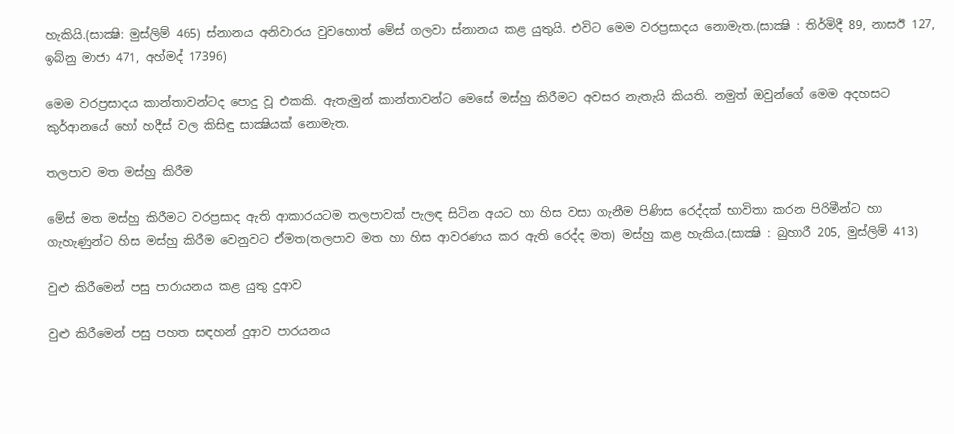හැකියි.(සාක්‍ෂි: මුස්ලිම් 465) ස්නානය අනිවාරය වුවහොත් මේස් ගලවා ස්නානය කළ යුතුයි. එවිට මෙම වරප්‍රසාදය නොමැත.(සාක්‍ෂි : තිර්මිදී 89, නාසඊ 127, ඉබ්නු මාජා 471, අහ්මද් 17396)

මෙම වරප්‍රසාදය කාන්තාවන්ටද පොදු වූ එකකි. ඇතැමුන් කාන්තාවන්ට මෙසේ මස්හු කිරීමට අවසර නැතැයි කියති. නමුත් ඔවුන්ගේ මෙම අදහසට කුර්ආනයේ හෝ හදීස් වල කිසිඳු සාක්‍ෂියක් නොමැත.

තලපාව මත මස්හු කිරීම

මේස් මත මස්හු කිරීමට වරප්‍රසාද ඇති ආකාරයටම තලපාවක් පැලඳ සිටින අයට හා හිස වසා ගැනීම පිණිස රෙද්දක් භාවිතා කරන පිරිමීන්ට හා ගැහැණුන්ට හිස මස්හු කිරීම වෙනුවට ඒමත(තලපාව මත හා හිස ආවරණය කර ඇති රෙද්ද මත) මස්හු කළ හැකිය.(සාක්‍ෂි : බුහාරී 205, මුස්ලිම් 413)

වුළු කිරීමෙන් පසු පාරායනය කළ යුතු දුආව

වුළු කිරීමෙන් පසු පහත සඳහන් දුආව පාරයනය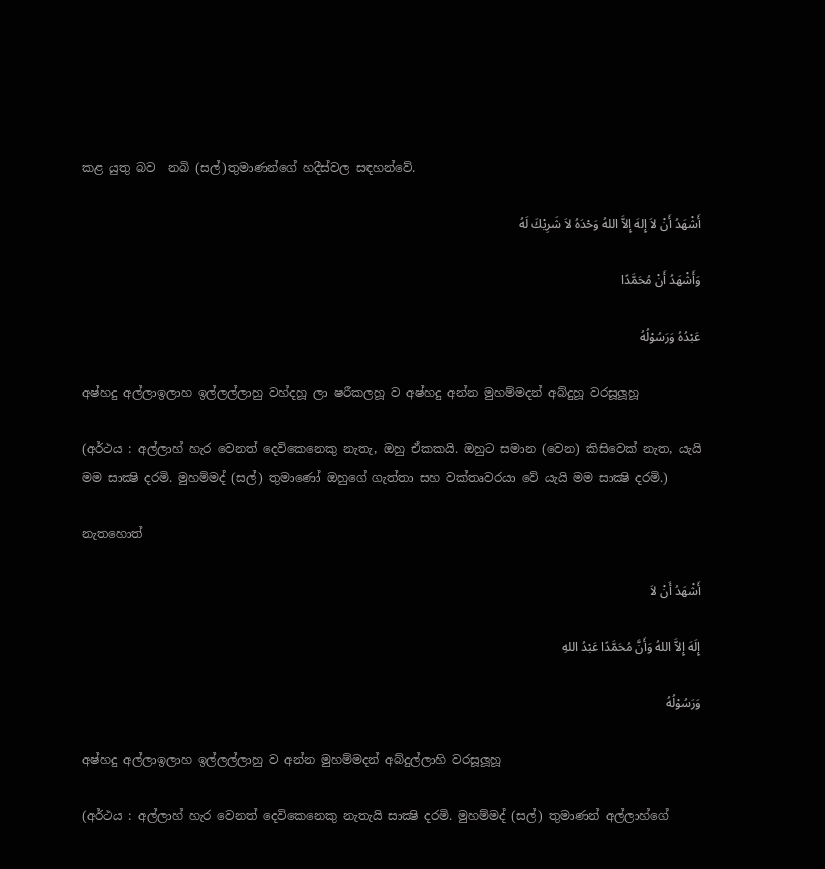කළ යුතු බව  නබි (සල්)තුමාණන්ගේ හදීස්වල සඳහන්වේ.

أَشْهَدُ أَنْ لاَ إِلهَ إِلاَّ اللهُ وَحْدَهُ لاَ شَرِيْكَ لَهُ

وَأَشْهَدُ أَنْ مُحَمَّدًا

عَبْدُهُ وَرَسُوْلُهُ

අෂ්හදු අල්ලාඉලාහ ඉල්ලල්ලාහු වහ්දහූ ලා ෂරීකලහූ ව අෂ්හදු අන්න මුහම්මදන් අබ්දුහූ වරසූලූහූ

(අර්ථය : අල්ලාහ් හැර වෙනත් දෙවිකෙනෙකු නැතැ, ඔහු ඒකකයි. ඔහුට සමාන (වෙන) කිසිවෙක් නැත, යැයි මම සාක්‍ෂි දරමි. මුහම්මද් (සල්) තුමාණෝ ඔහුගේ ගැත්තා සහ වක්තෘවරයා වේ යැයි මම සාක්‍ෂි දරමි.)

නැතහොත්

أَشْهَدُ أَنْ لاَ

إِلَهَ إِلاَّ اللهُ وَأَنَّ مُحَمَّدًا عَبْدُ اللهِ

وَرَسُوْلُهُ

අෂ්හදු අල්ලාඉලාහ ඉල්ලල්ලාහු ව අන්න මුහම්මදන් අබ්දුල්ලාහි වරසූලූහූ

(අර්ථය : අල්ලාහ් හැර වෙනත් දෙවිකෙනෙකු නැතැයි සාක්‍ෂි දරමි. මුහම්මද් (සල්) තුමාණන් අල්ලාහ්ගේ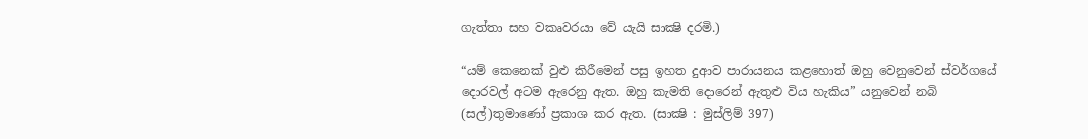ගැත්තා සහ වකෘවරයා වේ යැයි සාක්‍ෂි දරමි.)

“යම් කෙනෙක් වුළු කිරීමෙන් පසු ඉහත දුආව පාරායනය කළහොත් ඔහු වෙනුවෙන් ස්වර්ගයේ දොරවල් අටම ඇරෙනු ඇත. ඔහු කැමති දොරෙන් ඇතුළු විය හැකිය” යනුවෙන් නබි (සල්)තුමාණෝ ප්‍රකාශ කර ඇත. (සාක්‍ෂි : මුස්ලිම් 397)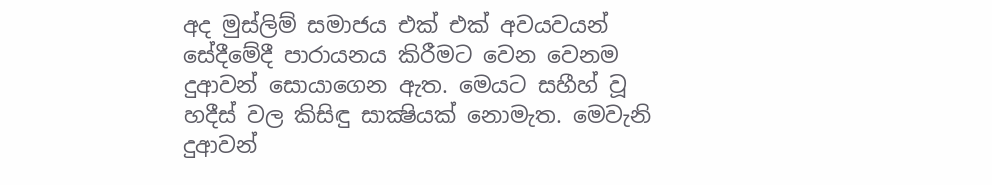අද මුස්ලිම් සමාජය එක් එක් අවයවයන් සේදීමේදී පාරායනය කිරීමට වෙන වෙනම දුආවන් සොයාගෙන ඇත. මෙයට සහීහ් වූ හදීස් වල කිසිඳු සාක්‍ෂියක් නොමැත. මෙවැනි දුආවන්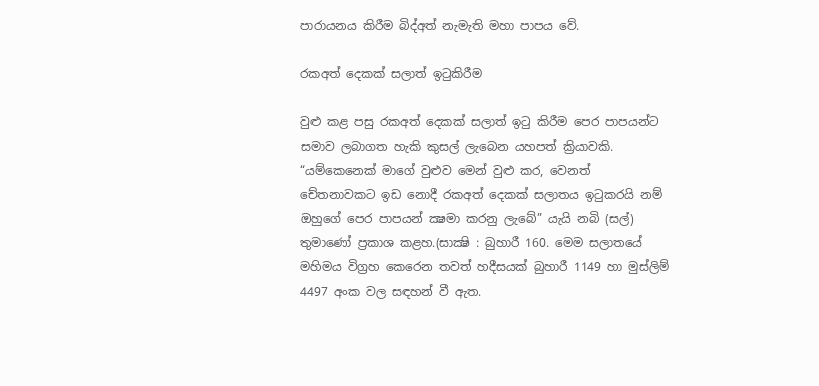පාරායනය කිරීම බිද්අත් නැමැති මහා පාපය වේ.

රකඅත් දෙකක් සලාත් ඉටුකිරීම

වුළු කළ පසු රකඅත් දෙකක් සලාත් ඉටු කිරීම පෙර පාපයන්ට සමාව ලබාගත හැකි කුසල් ලැබෙන යහපත් ක්‍රියාවකි. “යම්කෙනෙක් මාගේ වුළුව මෙන් වුළු කර, වෙනත් චේතනාවකට ඉඩ නොදී රකඅත් දෙකක් සලාතය ඉටුකරයි නම් ඔහුගේ පෙර පාපයන් ක්‍ෂමා කරනු ලැබේ” යැයි නබි (සල්) තුමාණෝ ප්‍රකාශ කළහ.(සාක්‍ෂි : බුහාරී 160. මෙම සලාතයේ මහිමය විග්‍රහ කෙරෙන තවත් හදීසයක් බුහාරී 1149 හා මුස්ලිම් 4497 අංක වල සඳහන් වී ඇත.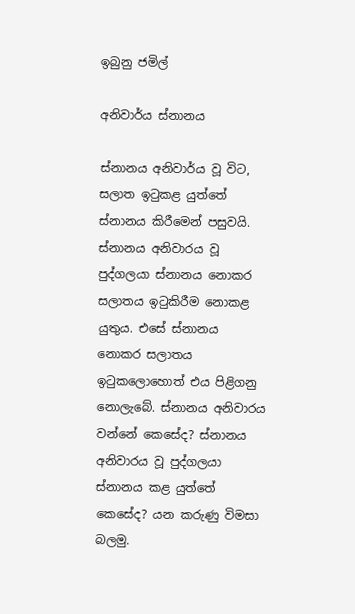ඉබුනු ජමිල්

අනිවාර්ය ස්නානය

ස්නානය අනිවාර්ය වූ විට, සලාත ඉටුකළ යුත්තේ ස්නානය කිරීමෙන් පසුවයි. ස්නානය අනිවාරය වූ පුද්ගලයා ස්නානය නොකර සලාතය ඉටුකිරීම නොකළ යුතුය. එසේ ස්නානය නොකර සලාතය ඉටුකලොහොත් එය පිළිගනු නොලැබේ. ස්නානය අනිවාරය වන්නේ කෙසේද? ස්නානය අනිවාරය වූ පුද්ගලයා ස්නානය කළ යුත්තේ කෙසේද? යන කරුණු විමසා බලමු.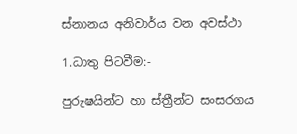ස්නානය අනිවාර්ය වන අවස්ථා

1.ධාතු පිටවීම:-

පුරුෂයින්ට හා ස්ත්‍රීන්ට සංසරගය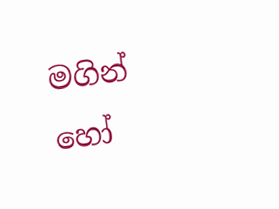මගින් හෝ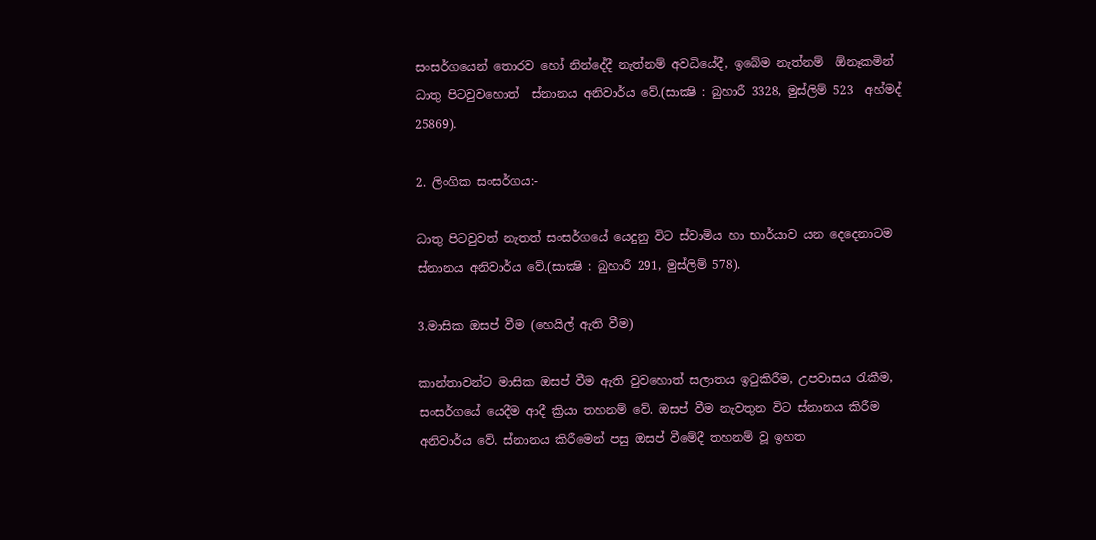සංසර්ගයෙන් තොරව හෝ නින්දේදී නැත්නම් අවධියේදී, ඉබේම නැත්නම්  ඕනෑකමින් ධාතු පිටවුවහොත්  ස්නානය අනිවාර්ය වේ.(සාක්‍ෂි : බුහාරී 3328, මුස්ලිම් 523  අහ්මද් 25869).

2. ලිංගික සංසර්ගය:-

ධාතු පිටවුවත් නැතත් සංසර්ගයේ යෙදුනු විට ස්වාමිය හා භාර්යාව යන දෙදෙනාටම ස්නානය අනිවාර්ය වේ.(සාක්‍ෂි : බුහාරී 291, මුස්ලිම් 578).

3.මාසික ඔසප් වීම (හෙයිල් ඇති වීම)

කාන්තාවන්ට මාසික ඔසප් වීම ඇති වුවහොත් සලාතය ඉටුකිරීම, උපවාසය රැකීම, සංසර්ගයේ යෙදීම ආදී ක්‍රියා තහනම් වේ. ඔසප් වීම නැවතුන විට ස්නානය කිරීම අනිවාර්ය වේ. ස්නානය කිරීමෙන් පසු ඔසප් වීමේදී තහනම් වූ ඉහත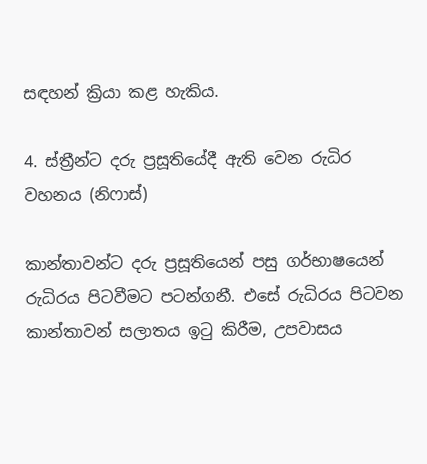සඳහන් ක්‍රියා කළ හැකිය.

4. ස්ත්‍රීන්ට දරු ප්‍රසූතියේදී ඇති වෙන රුධිර වහනය (නිෆාස්)

කාන්තාවන්ට දරු ප්‍රසූතියෙන් පසු ගර්භාෂයෙන් රුධිරය පිටවීමට පටන්ගනී. එසේ රුධිරය පිටවන කාන්තාවන් සලාතය ඉටු කිරීම, උපවාසය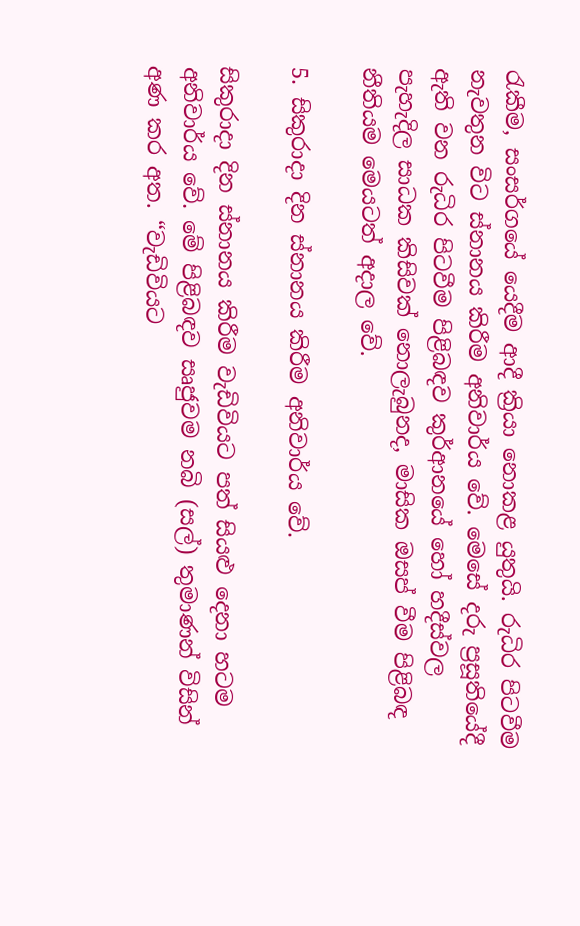රැකීම, සංසර්ගයේ යෙදීම ආදී ක්‍රියා නොකළ යුතුයි. රුධිර පිටවීම නැවතුන විට ස්නානය කිරීම අනිවාර්ය වේ. මෙසේ දරු ප්‍රසූතියේදී ඇති වන රුධිර පිටවීම පිළිබඳව කුර්ආනයේ හෝ හදීස්වල පැහැදිල සාධක කිසිවක් නොලැබුනද, මාසික ඔසප් වීම පිළිබඳ නීතියම මෙයටත් අදාල වේ.

5. සිකුරාදා දින ස්නානය කිරීම අනිවාර්ය වේ.

සිකුරාදා දින ස්නානය කිරීම වැඩිවියට පත් සියළු දෙනා හටම අනිවාර්ය වේ. මේ පිළිබඳව සෘජුවම නබි (සල්) තුමාණන් විසින් අණ කර අත. “වැඩිවියට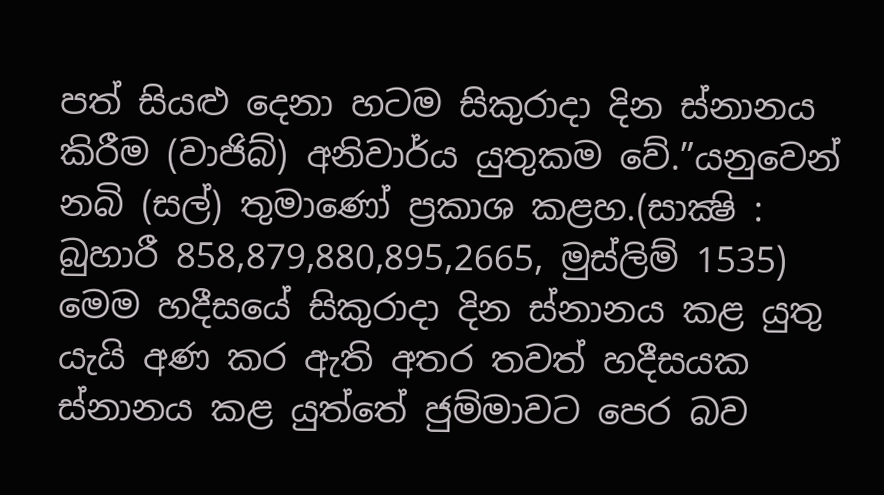පත් සියළු දෙනා හටම සිකුරාදා දින ස්නානය කිරීම (වාජිබ්) අනිවාර්ය යුතුකම වේ.”යනුවෙන් නබි (සල්) තුමාණෝ ප්‍රකාශ කළහ.(සාක්‍ෂි : බුහාරී 858,879,880,895,2665, මුස්ලිම් 1535) මෙම හදීසයේ සිකුරාදා දින ස්නානය කළ යුතු යැයි අණ කර ඇති අතර තවත් හදීසයක ස්නානය කළ යුත්තේ ජුම්මාවට පෙර බව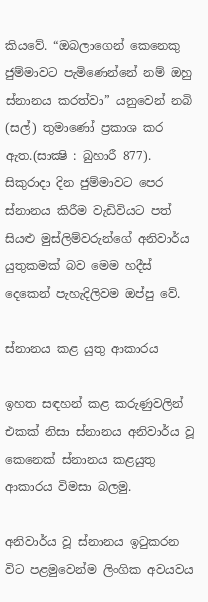කියවේ. “ඔබලාගෙන් කෙනෙකු ජුම්මාවට පැමිණෙන්නේ නම් ඔහු ස්නානය කරත්වා” යනුවෙන් නබි (සල්) තුමාණෝ ප්‍රකාශ කර ඇත.(සාක්‍ෂි : බුහාරී 877). සිකුරාදා දින ජුම්මාවට පෙර ස්නානය කිරීම වැඩිවියට පත් සියළු මුස්ලිම්වරුන්ගේ අනිවාර්ය යුතුකමක් බව මෙම හදීස් දෙකෙන් පැහැදිලිවම ඔප්පු වේ.

ස්නානය කළ යුතු ආකාරය

ඉහත සඳහන් කළ කරුණුවලින් එකක් නිසා ස්නානය අනිවාර්ය වූ කෙනෙක් ස්නානය කළයුතු ආකාරය විමසා බලමු.

අනිවාර්ය වූ ස්නානය ඉටුකරන විට පළමුවෙන්ම ලිංගික අවයවය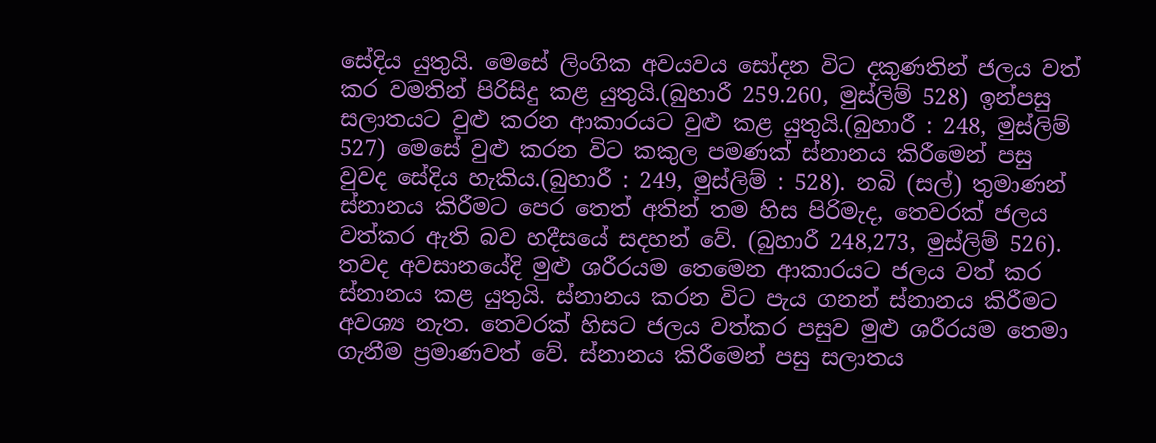සේදිය යුතුයි. මෙසේ ලිංගික අවයවය සෝදන විට දකුණතින් ජලය වත් කර වමතින් පිරිසිදු කළ යුතුයි.(බුහාරී 259.260, මුස්ලිම් 528) ඉන්පසු සලාතයට වුළු කරන ආකාරයට වුළු කළ යුතුයි.(බුහාරී : 248, මුස්ලිම් 527) මෙසේ වුළු කරන විට කකුල පමණක් ස්නානය කිරීමෙන් පසු වුවද සේදිය හැකිය.(බුහාරී : 249, මුස්ලිම් : 528). නබි (සල්) තුමාණන් ස්නානය කිරීමට පෙර තෙත් අතින් තම හිස පිරිමැද, තෙවරක් ජලය වත්කර ඇති බව හදීසයේ සදහන් වේ. (බුහාරී 248,273, මුස්ලිම් 526). තවද අවසානයේදි මුළු ශරීරයම තෙමෙන ආකාරයට ජලය වත් කර ස්නානය කළ යුතුයි. ස්නානය කරන විට පැය ගනන් ස්නානය කිරීමට අවශ්‍ය නැත. තෙවරක් හිසට ජලය වත්කර පසුව මුළු ශරීරයම තෙමා ගැනීම ප්‍රමාණවත් වේ. ස්නානය කිරීමෙන් පසු සලාතය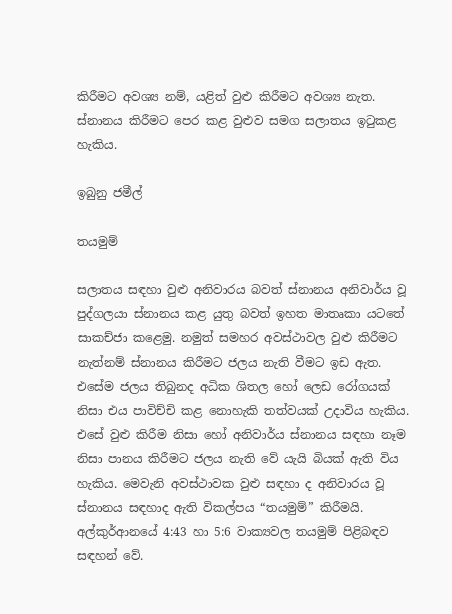කිරීමට අවශ්‍ය නම්, යළිත් වුළු කිරීමට අවශ්‍ය නැත. ස්නානය කිරීමට පෙර කළ වුළුව සමග සලාතය ඉටුකළ හැකිය.

ඉබුනු ජමීල්

තයමුම්

සලාතය සඳහා වුළු අනිවාරය බවත් ස්නානය අනිවාර්ය වූ පුද්ගලයා ස්නානය කළ යුතු බවත් ඉහත මාතෘකා යටතේ සාකච්ජා කළෙමු. නමුත් සමහර අවස්ථාවල වුළු කිරීමට නැත්නම් ස්නානය කිරීමට ජලය නැති වීමට ඉඩ ඇත. එසේම ජලය තිබුනද අධික ශිතල හෝ ලෙඩ රෝගයක් නිසා එය පාවිච්චි කළ නොහැකි තත්වයක් උදාවිය හැකිය. එසේ වුළු කිරීම නිසා හෝ අනිවාර්ය ස්නානය සඳහා නෑම නිසා පානය කිරීමට ජලය නැති වේ යැයි බියක් ඇති විය හැකිය. මෙවැනි අවස්ථාවක වුළු සඳහා ද අනිවාරය වූ ස්නානය සඳහාද ඇති විකල්පය “තයමුම්” කිරීමයි. අල්කුර්ආනයේ 4:43 හා 5:6 වාක්‍යවල තයමුම් පිළිබඳව සඳහන් වේ.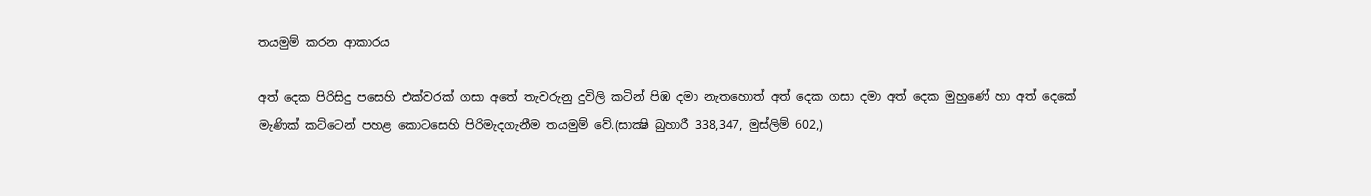තයමුම් කරන ආකාරය

අත් දෙක පිරිසිදු පසෙහි එක්වරක් ගසා අතේ තැවරුනු දුවිලි කටින් පිඹ දමා නැතහොත් අත් දෙක ගසා දමා අත් දෙක මුහුණේ හා අත් දෙකේ මැණික් කට්ටෙන් පහළ කොටසෙහි පිරිමැදගැනීම තයමුම් වේ.(සාක්‍ෂි බුහාරී 338,347, මුස්ලිම් 602,)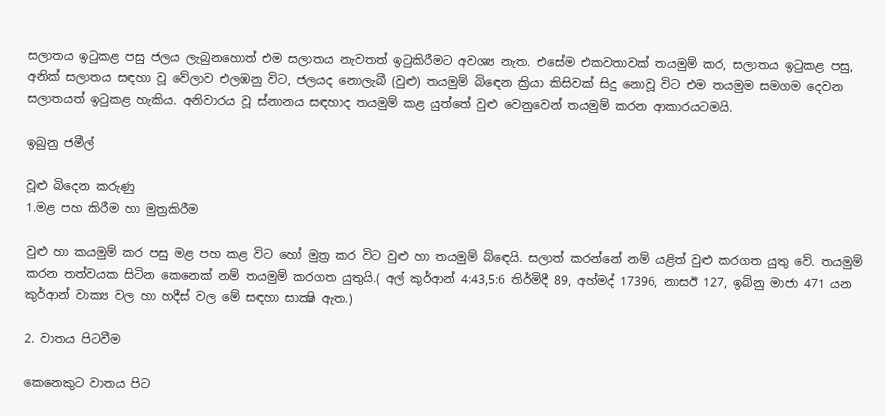සලාතය ඉටුකළ පසු ජලය ලැබුනහොත් එම සලාතය නැවතත් ඉටුකිරීමට අවශ්‍ය නැත. එසේම එකවතාවක් තයමුම් කර, සලාතය ඉටුකළ පසු, අනික් සලාතය සඳහා වූ වේලාව එලඹනු විට, ජලයද නොලැබී (වුළු) තයමුම් බිඳෙන ක්‍රියා කිසිවක් සිදු නොවූ විට එම තයමුම සමගම දෙවන සලාතයත් ඉටුකළ හැකිය. අනිවාරය වූ ස්නානය සඳහාද තයමුම් කළ යුත්තේ වුළු වෙනුවෙන් තයමුම් කරන ආකාරයටමයි.

ඉබුනු ජමීල්

වූළු බිදෙන කරුණු
1.මළ පහ කිරීම හා මුත්‍රකිරීම

වුළු හා කයමුම් කර පසු මළ පහ කළ විට හෝ මුත්‍ර කර විට වුළු හා තයමුම් බ්ඳෙයි. සලාත් කරන්නේ නම් යළිත් වුළු කරගත යුතු වේ. තයමුම් කරන තත්වයක සිටින කෙනෙක් නම් තයමුම් කරගත යුතුයි.( අල් කුර්ආන් 4:43,5:6 තිර්මිදී 89, අහ්මද් 17396, නාසඊ 127, ඉබ්නු මාජා 471 යන කුර්ආන් වාක්‍ය වල හා හදීස් වල මේ සඳහා සාක්‍ෂි ඇත.)

2. වාතය පිටවීම

කෙනෙකුට වාතය පිට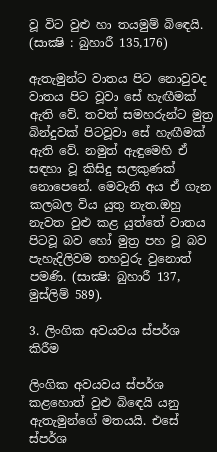වූ විට වුළු හා තයමුම් බිඳෙයි. (සාක්‍ෂි : බුහාරී 135,176)

ඇතැමුන්ට වාතය පිට නොවුවද වාතය පිට වූවා සේ හැඟීමක් ඇති වේ. තවත් සමහරුන්ට මුත්‍ර බින්දුවක් පිටවූවා සේ හැඟීමක් ඇති වේ. නමුත් ඇඳුමෙහි ඒ සඳහා වූ කිසිදු සලකුණක් නොපෙනේ. මෙවැනි අය ඒ ගැන කලබල විය යුතු නැත.ඔහු නැවත වුළු කළ යුත්තේ වාතය පිටවූ බව හෝ මුත්‍ර පහ වූ බව පැහැදිලිවම තහවුරු වුනොත් පමණි. (සාක්‍ෂි: බුහාරී 137, මුස්ලිම් 589).

3. ලිංගික අවයවය ස්පර්ශ කිරීම

ලිංගික අවයවය ස්පර්ශ කළහොත් වුළු බිඳෙයි යනු ඇතැමුන්ගේ මතයයි. එසේ ස්පර්ශ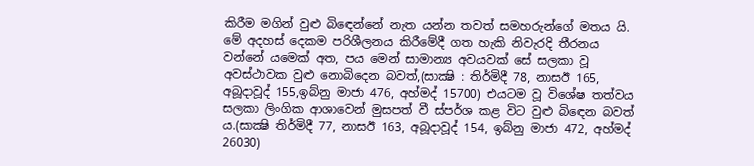කිරීම මගින් වුළු බිඳෙන්නේ නැත යන්න තවත් සමහරුන්ගේ මතය යි. මේ අදහස් දෙකම පරිශීලනය කිරීමේදී ගත හැකි නිවැරදි තීරනය වන්නේ යමෙක් අත, පය මෙන් සාමාන්‍ය අවයවක් සේ සලකා වූ අවස්ථාවක වුළු නොබිදෙන බවත්,(සාක්‍ෂි : තිර්මිදී 78, නාසඊ 165, අබූදාවූද් 155,ඉබ්නු මාජා 476, අහ්මද් 15700) එයටම වූ විශේෂ තත්වය සලකා ලිංගික ආශාවෙන් මුසපත් වී ස්පර්ශ කළ විට වුළු බිඳෙන බවත් ය.(සාක්‍ෂි තිර්මිදී 77, නාසඊ 163, අබූදාවූද් 154, ඉබ්නු මාජා 472, අහ්මද් 26030)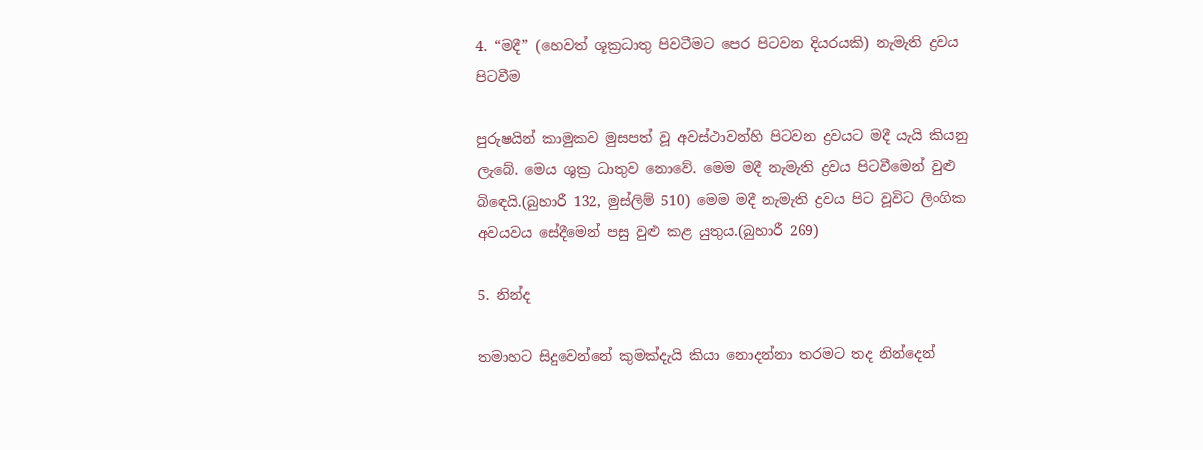4. “මදී” (හෙවත් ශූක්‍රධාතු පිවටීමට පෙර පිටවන දියරයකි) නැමැති ද්‍රවය පිටවීම

පුරුෂයින් කාමුකව මුසපත් වූ අවස්ථාවන්හි පිටවන ද්‍රවයට මදී යැයි කියනු ලැබේ. මෙය ශුක්‍ර ධාතුව නොවේ. මෙම මදී නැමැති ද්‍රවය පිටවීමෙන් වුළු බිඳෙයි.(බුහාරී 132, මුස්ලිම් 510) මෙම මදී නැමැති ද්‍රවය පිට වූවිට ලිංගික අවයවය සේදීමෙන් පසු වුළු කළ යුතුය.(බුහාරී 269)

5. නින්ද

තමාහට සිදුවෙන්නේ කුමක්දැයි කියා නොදන්නා තරමට තද නින්දෙන්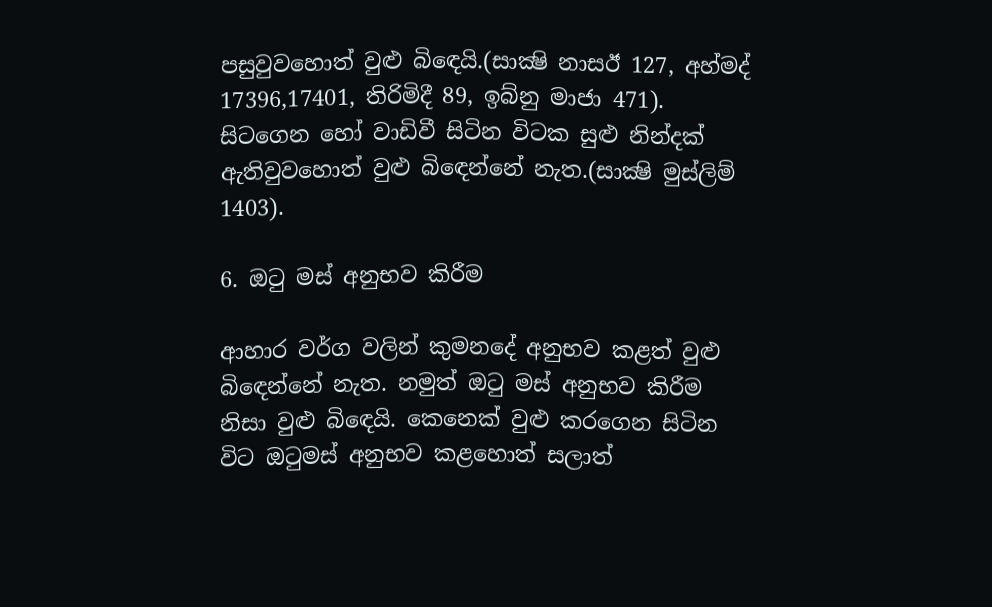පසුවුවහොත් වුළු බිඳෙයි.(සාක්‍ෂි නාසඊ 127, අහ්මද් 17396,17401, තිරිමිදී 89, ඉබ්නු මාජා 471). සිටගෙන හෝ වාඩිවී සිටින විටක සුළු නින්දක් ඇතිවුවහොත් වුළු බිඳෙන්නේ නැත.(සාක්‍ෂි මුස්ලිම් 1403).

6. ඔටු මස් අනුභව කිරීම

ආහාර වර්ග වලින් කුමනදේ අනුභව කළත් වුළු බිඳෙන්නේ නැත. නමුත් ඔටු මස් අනුභව කිරීම නිසා වුළු බිඳෙයි. කෙනෙක් වුළු කරගෙන සිටින විට ඔටුමස් අනුභව කළහොත් සලාත්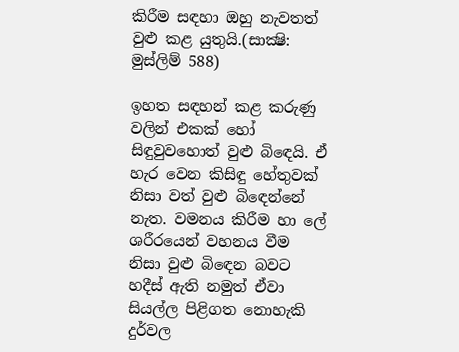කිරීම සඳහා ඔහු නැවතත් වුළු කළ යුතුයි.(සාක්‍ෂි: මුස්ලිම් 588)

ඉහත සඳහන් කළ කරුණු වලින් එකක් හෝ සිඳුවුවහොත් වුළු බිඳෙයි. ඒ හැර වෙන කිසිඳු හේතුවක් නිසා වත් වුළු බිඳෙන්නේ නැත. වමනය කිරීම හා ලේ ශරීරයෙන් වහනය වීම නිසා වුළු බිඳෙන බවට හදීස් ඇති නමුත් ඒවා සියල්ල පිළිගත නොහැකි දුර්වල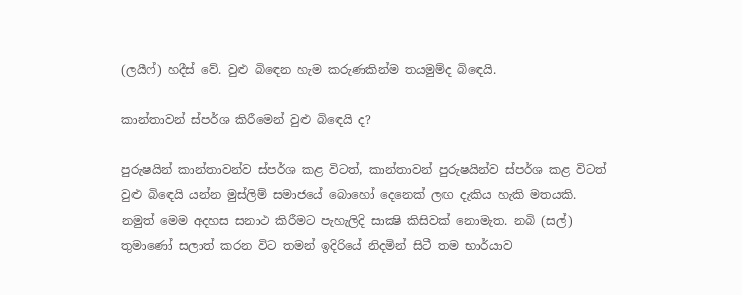(ලයීෆ්) හදීස් වේ. වුළු බිඳෙන හැම කරුණකින්ම තයමුම්ද බිඳෙයි.

කාන්තාවන් ස්පර්ශ කිරීමෙන් වුළු බිඳෙයි ද?

පුරුෂයින් කාන්තාවන්ව ස්පර්ශ කළ විටත්, කාන්තාවන් පුරුෂයින්ව ස්පර්ශ කළ විටත් වුළු බිඳෙයි යන්න මුස්ලිම් සමාජයේ බොහෝ දෙනෙක් ලඟ දැකිය හැකි මතයකි. නමුත් මෙම අදහස සනාථ කිරීමට පැහැලිදි සාක්‍ෂි කිසිවක් නොමැත. නබි (සල්) තුමාණෝ සලාත් කරන විට තමන් ඉදිරියේ නිදමින් සිටී තම භාර්යාව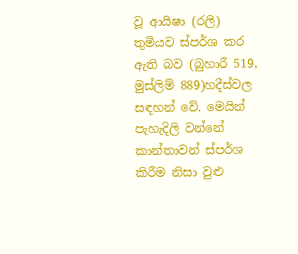වූ ආයිෂා (රලි) තුමියව ස්පර්ශ කර ඇති බව (බුහාරී 519, මුස්ලිම් 889)හදීස්වල සඳහන් වේ. මෙයින් පැහැදිලි වන්නේ කාන්තාවන් ස්පර්ශ කිරීම නිසා වුළු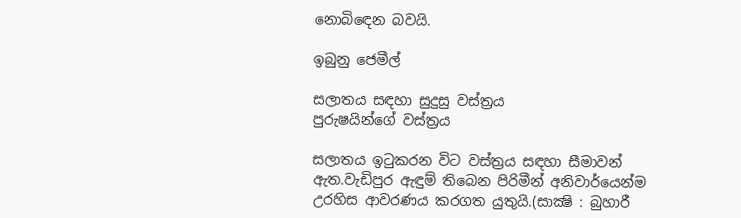නොබිඳෙන බවයි.

ඉබුනු ජෙමීල්

සලාතය සඳහා සුදුසු වස්ත්‍රය
පුරුෂයින්ගේ වස්ත්‍රය

සලාතය ඉටුකරන විට වස්ත්‍රය සඳහා සීමාවන් ඇත.වැඩිපුර ඇඳුම් තිබෙන පිරිමීන් අනිවාර්යෙන්ම උරහිස ආවරණය කරගත යුතුයි.(සාක්‍ෂි : බුහාරී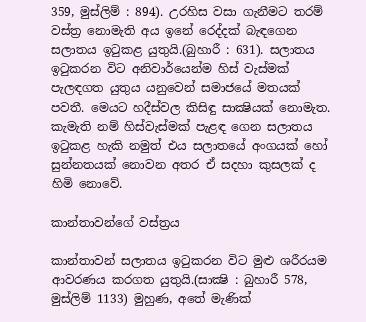359, මුස්ලිම් : 894). උරහිස වසා ගැනීමට තරම් වස්ත්‍ර නොමැති අය ඉනේ රෙද්දක් බැඳගෙන සලාතය ඉටුකළ යුතුයි.(බුහාරී : 631). සලාතය ඉටුකරන විට අනිවාර්යෙන්ම හිස් වැස්මක් පැලඳගත යුතුය යනුවෙන් සමාජයේ මතයක් පවතී. මෙයට හදීස්වල කිසිඳු සාක්‍ෂියක් නොමැත. කැමැති නම් හිස්වැස්මක් පැළඳ ගෙන සලාතය ඉටුකළ හැකි නමුත් එය සලාතයේ අංගයක් හෝ සුන්නතයක් නොවන අතර ඒ සදහා කුසලක් ද හිමි නොවේ.

කාන්තාවන්ගේ වස්ත්‍රය

කාන්තාවන් සලාතය ඉටුකරන විට මුළු ශරීරයම ආවරණය කරගත යුතුයි.(සාක්‍ෂි : බුහාරී 578, මුස්ලිම් 1133) මුහුණ, අතේ මැණික්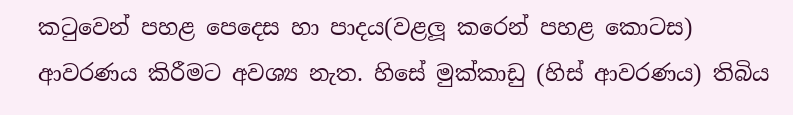කටුවෙන් පහළ පෙදෙස හා පාදය(වළලූ කරෙන් පහළ කොටස) ආවරණය කිරීමට අවශ්‍ය නැත. හිසේ මුක්කාඩු (හිස් ආවරණය) තිබිය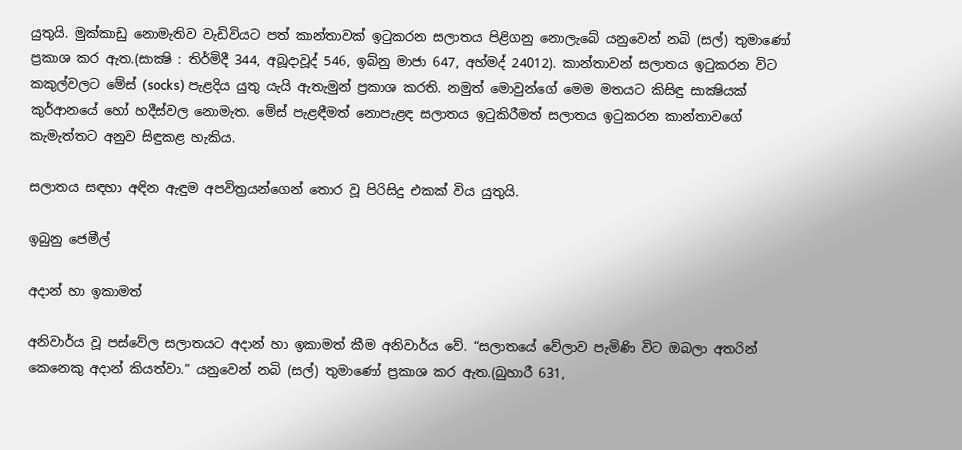යුතුයි. මුක්කාඩු නොමැතිව වැඩිවියට පත් කාන්තාවක් ඉටුකරන සලාතය පිළිගනු නොලැබේ යනුවෙන් නබි (සල්) තුමාණෝ ප්‍රකාශ කර ඇත.(සාක්‍ෂි : තිර්මිදී 344, අබූදාවූද් 546, ඉබ්නු මාජා 647, අහ්මද් 24012). කාන්තාවන් සලාතය ඉටුකරන විට කකුල්වලට මේස් (socks) පැළදිය යුතු යැයි ඇතැමුන් ප්‍රකාශ කරති. නමුත් මොවුන්ගේ මෙම මතයට කිසිඳු සාක්‍ෂියක් කුර්ආනයේ හෝ හදීස්වල නොමැත. මේස් පැළඳීමත් නොපැළඳ සලාතය ඉටුකිරීමත් සලාතය ඉටුකරන කාන්තාවගේ කැමැත්තට අනුව සිඳුකළ හැකිය.

සලාතය සඳහා අඳින ඇඳුම අපවිත්‍රයන්ගෙන් තොර වූ පිරිසිදු එකක් විය යුතුයි.

ඉබුනු ජෙමීල්

අදාන් හා ඉකාමත්

අනිවාර්ය වූ පස්වේල සලාතයට අදාන් හා ඉකාමත් කීම අනිවාර්ය වේ. “සලාතයේ වේලාව පැමිණි විට ඔබලා අතරින් කෙනෙකු අදාන් කියත්වා.” යනුවෙන් නබි (සල්) තුමාණෝ ප්‍රකාශ කර ඇත.(බුහාරී 631,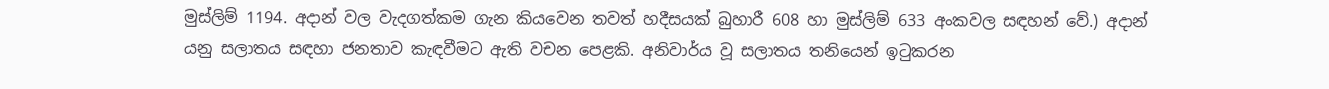මුස්ලිම් 1194. අදාන් වල වැදගත්කම ගැන කියවෙන තවත් හදීසයක් බුහාරී 608 හා මුස්ලිම් 633 අංකවල සඳහන් වේ.) අදාන් යනු සලාතය සඳහා ජනතාව කැඳවීමට ඇති වචන පෙළකි. අනිවාර්ය වූ සලාතය තනියෙන් ඉටුකරන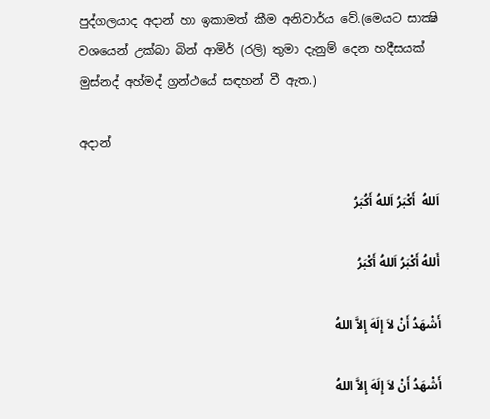පුද්ගලයාද අදාන් හා ඉකාමත් කීම අනිවාර්ය වේ.(මෙයට සාක්‍ෂි වශයෙන් උක්බා බින් ආමිර් (රලි) තුමා දැනුම් දෙන හදීසයක් මුස්නද් අහ්මද් ග්‍රන්ථයේ සඳහන් වී ඇත.)

අදාන්

اَللهُ  أَكْبَرُ اَللهُ أَكُبَرُ

أَللهُ أَكْبَرُ اَللهُ أَكْبَرُ

أَشْهَدُ أَنْ لاَ إِلَهَ إِلاَّ اللهُ

أَشْهَدُ أَنْ لاَ إِلَهَ إِلاَّ اللهُ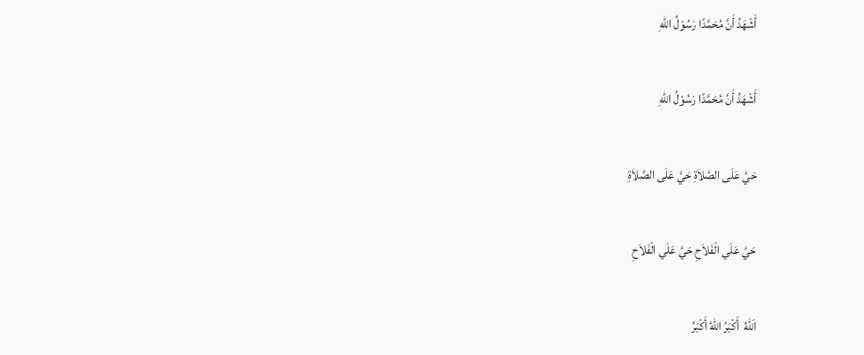أَشْهَدُ أَنَّ مُحَمَّدًا رَسُوْلُ اللهِ

أَشْهَدُ أَنَّ مُحَمَّدًا رَسُوْلُ اللهِ

حَيَّ عَلَى الصَّلاَةِ حَيَّ عَلَى الصَّلاَةِ

حَيَّ عَلَي الْفَلاَحِ حَيَّ عَلَي الْفَلاَحِ

اَللهُ  أَكْبَرُ اللهُ أَكْبَرُ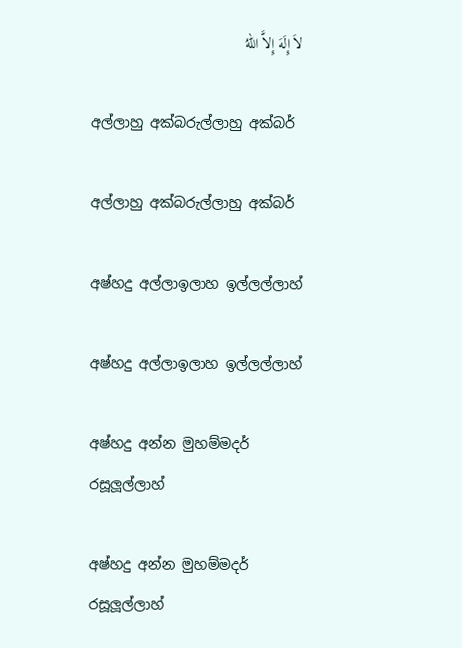لاَ إِلَهَ إِلاَّ اللهُ

අල්ලාහු අක්බරුල්ලාහු අක්බර්

අල්ලාහු අක්බරුල්ලාහු අක්බර්

අෂ්හදු අල්ලාඉලාහ ඉල්ලල්ලාහ්

අෂ්හදු අල්ලාඉලාහ ඉල්ලල්ලාහ්

අෂ්හදු අන්න මුහම්මදර් රසූලූල්ලාහ්

අෂ්හදු අන්න මුහම්මදර් රසූලූල්ලාහ්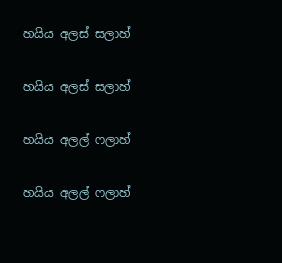හයිය අලස් සලාහ්

හයිය අලස් සලාහ්

හයිය අලල් ෆලාහ්

හයිය අලල් ෆලාහ්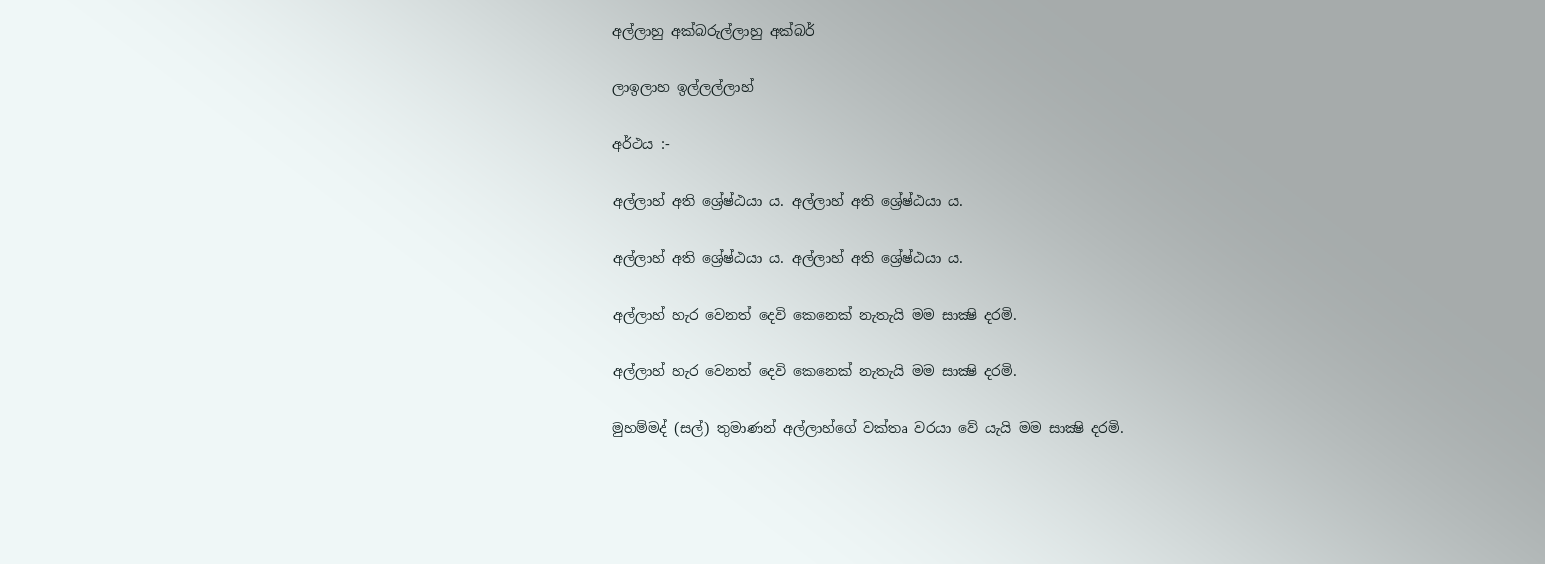අල්ලාහු අක්බරුල්ලාහු අක්බර්

ලාඉලාහ ඉල්ලල්ලාහ්

අර්ථය :-

අල්ලාහ් අති ශ්‍රේෂ්ඨයා ය. අල්ලාහ් අති ශ්‍රේෂ්ඨයා ය.

අල්ලාහ් අති ශ්‍රේෂ්ඨයා ය. අල්ලාහ් අති ශ්‍රේෂ්ඨයා ය.

අල්ලාහ් හැර වෙනත් දෙවි කෙනෙක් නැතැයි මම සාක්‍ෂි දරමි.

අල්ලාහ් හැර වෙනත් දෙවි කෙනෙක් නැතැයි මම සාක්‍ෂි දරමි.

මුහම්මද් (සල්) තුමාණන් අල්ලාහ්ගේ වක්තෘ වරයා වේ යැයි මම සාක්‍ෂි දරමි.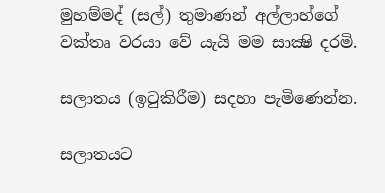මුහම්මද් (සල්) තුමාණන් අල්ලාහ්ගේ වක්තෘ වරයා වේ යැයි මම සාක්‍ෂි දරමි.

සලාතය (ඉටුකිරීම) සදහා පැමිණෙන්න.

සලාතයට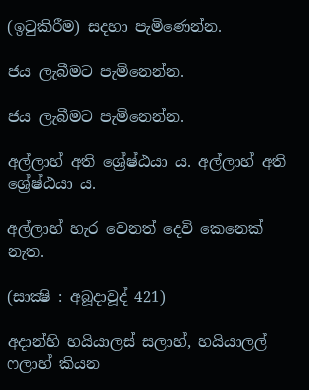(ඉටුකිරීම) සදහා පැමිණෙන්න.

ජය ලැබීමට පැමිනෙන්න.

ජය ලැබීමට පැමිනෙන්න.

අල්ලාහ් අති ශ්‍රේෂ්ඨයා ය. අල්ලාහ් අති ශ්‍රේෂ්ඨයා ය.

අල්ලාහ් හැර වෙනත් දෙවි කෙනෙක් නැත.

(සාක්‍ෂි : අබූදාවූද් 421)

අදාන්හි හයියාලස් සලාහ්, හයියාලල් ෆලාහ් කියන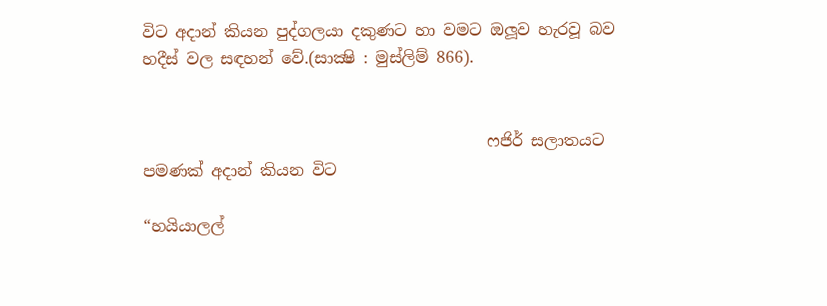විට අදාන් කියන පුද්ගලයා දකුණට හා වමට ඔලූව හැරවූ බව හදීස් වල සඳහන් වේ.(සාක්‍ෂි : මුස්ලිම් 866).


                                           ෆජිර් සලාතයට පමණක් අදාන් කියන විට

“හයියාලල්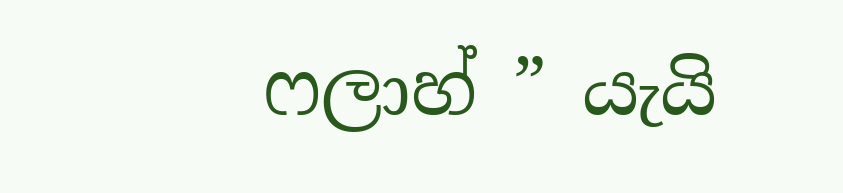ෆලාහ් ” යැයි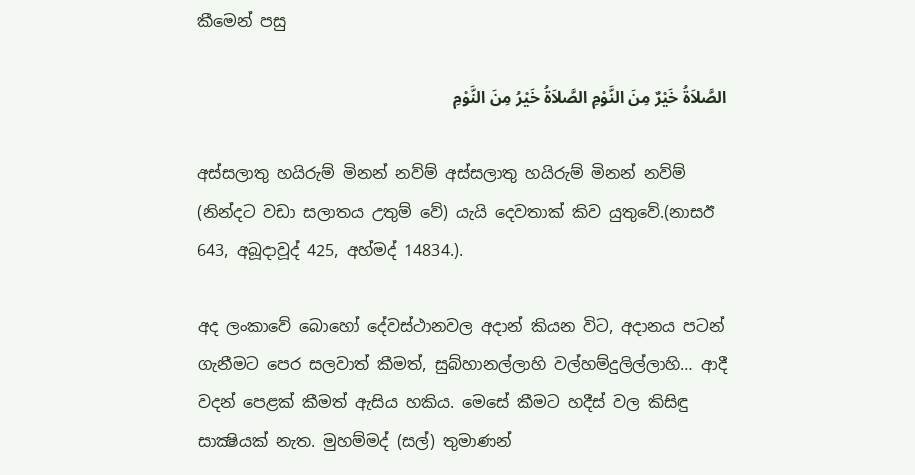කීමෙන් පසු

الصَّلاَةُ خَيْرٌ مِنَ النَّوْمِ الصَّلاَةُ خَيْرُ مِنَ النَّوْمِ

අස්සලාතු හයිරුම් මිනන් නව්ම් අස්සලාතු හයිරුම් මිනන් නව්ම් (නින්දට වඩා සලාතය උතුම් වේ) යැයි දෙවතාක් කිව යුතුවේ.(නාසඊ 643, අබූදාවූද් 425, අහ්මද් 14834.).

අද ලංකාවේ බොහෝ දේවස්ථානවල අදාන් කියන විට, අදානය පටන් ගැනීමට පෙර සලවාත් කීමත්, සුබ්හානල්ලාහි වල්හම්දුලිල්ලාහි… ආදී වදන් පෙළක් කීමත් ඇසිය හකිය. මෙසේ කීමට හදීස් වල කිසිඳු සාක්‍ෂියක් නැත. මුහම්මද් (සල්) තුමාණන්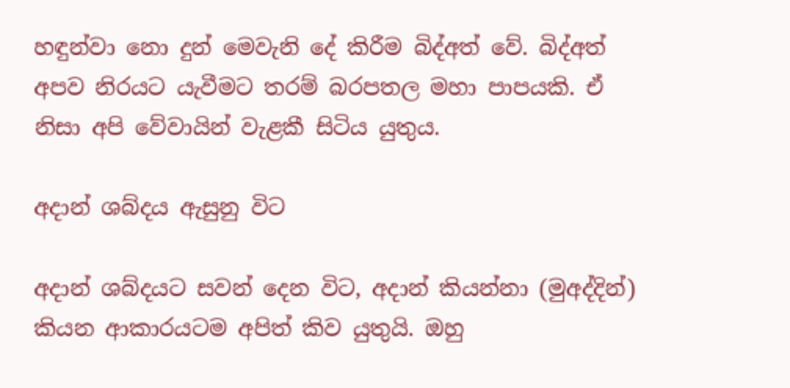හඳුන්වා නො දුන් මෙවැනි දේ කිරීම බිද්අත් වේ. බිද්අත් අපව නිරයට යැවීමට තරම් බරපතල මහා පාපයකි. ඒ නිසා අපි වේවායින් වැළකී සිටිය යුතුය.

අදාන් ශබ්දය ඇසුනු විට

අදාන් ශබ්දයට සවන් දෙන විට, අදාන් කියන්නා (මුඅද්දින්) කියන ආකාරයටම අපිත් කිව යුතුයි. ඔහු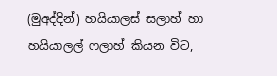(මුඅද්දින්) හයියාලස් සලාහ් හා හයියාලල් ෆලාහ් කියන විට,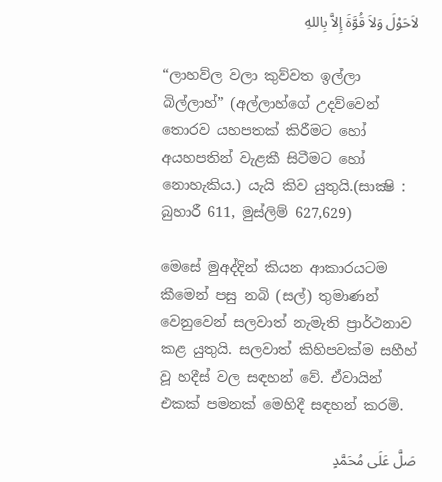لاَحَوْلَ وَلاَ قُوَّةَ إِلاَّ بِاللهِ

“ලාහව්ල වලා කුව්වත ඉල්ලා බිල්ලාහ්” (අල්ලාහ්ගේ උදව්වෙන් තොරව යහපතක් කිරීමට හෝ අයහපතින් වැළකී සිටීමට හෝ නොහැකිය.) යැයි කිව යුතුයි.(සාක්‍ෂි : බුහාරී 611, මුස්ලිම් 627,629)

මෙසේ මුඅද්දින් කියන ආකාරයටම කීමෙන් පසු නබි (සල්) තුමාණන් වෙනුවෙන් සලවාත් නැමැති ප්‍රාර්ථනාව කළ යුතුයි. සලවාත් කිහිපවක්ම සහීහ් වූ හදීස් වල සඳහන් වේ. ඒවායින් එකක් පමනක් මෙහිදී සඳහන් කරමි.

صَلَّ عَلَى مُحَمَّدٍ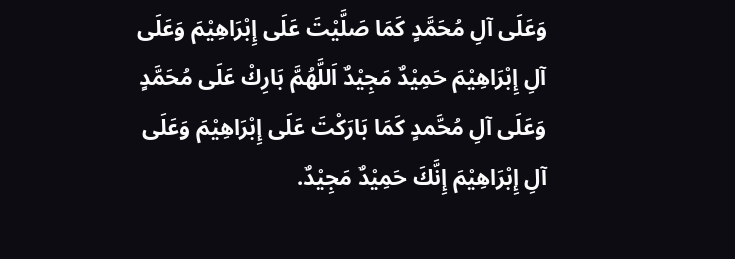وَعَلَى آلِ مُحَمَّدٍ كَمَا صَلَّيْتَ عَلَى إِبْرَاهِيْمَ وَعَلَى آلِ إِبْرَاهِيْمَ حَمِيْدٌ مَجِيْدٌ اَللَّهُمَّ بَارِكْ عَلَى مُحَمَّدٍ وَعَلَى آلِ مُحَّمدٍ كَمَا بَارَكْتَ عَلَى إِبْرَاهِيْمَ وَعَلَى آلِ إِبْرَاهِيْمَ إِنَّكَ حَمِيْدٌ مَجِيْدٌ.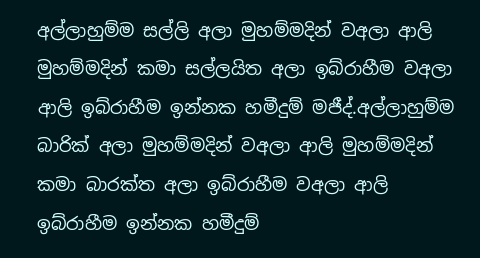අල්ලාහුම්ම සල්ලි අලා මුහම්මදින් වඅලා ආලි මුහම්මදින් කමා සල්ලයිත අලා ඉබ්රාහීම වඅලා ආලි ඉබ්රාහීම ඉන්නක හමීදුම් මජීද්.අල්ලාහුම්ම බාරික් අලා මුහම්මදින් වඅලා ආලි මුහම්මදින් කමා බාරක්ත අලා ඉබ්රාහීම වඅලා ආලි ඉබ්රාහීම ඉන්නක හමීදුම්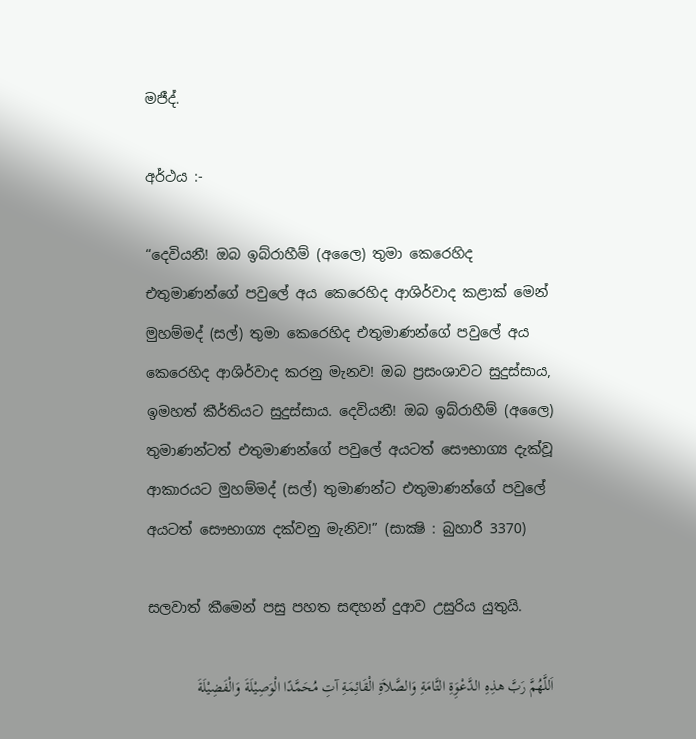මජීද්.

අර්ථය :-

“දෙවියනී! ඔබ ඉබ්රාහීම් (අලෛ) තුමා කෙරෙහිද එතුමාණන්ගේ පවුලේ අය කෙරෙහිද ආශිර්වාද කළාක් මෙන් මුහම්මද් (සල්) තුමා කෙරෙහිද එතුමාණන්ගේ පවුලේ අය කෙරෙහිද ආශිර්වාද කරනු මැනව! ඔබ ප්‍රසංශාවට සුදුස්සාය, ඉමහත් කීර්තියට සුදුස්සාය. දෙවියනී! ඔබ ඉබ්රාහීම් (අලෛ) තුමාණන්ටත් එතුමාණන්ගේ පවුලේ අයටත් සෞභාග්‍ය දැක්වූ ආකාරයට මුහම්මද් (සල්) තුමාණන්ට එතුමාණන්ගේ පවුලේ අයටත් සෞභාග්‍ය දක්වනු මැනිව!” (සාක්‍ෂි : බුහාරී 3370)

සලවාත් කීමෙන් පසු පහත සඳහන් දුආව උසුරිය යුතුයි.

اَللَّهُمَّ رَبَّ هذِهِ الدَّعْوَِةِ التَّامَةِ وَالصَّلاَةِ الْقَائِمَةِ آتِ مُحَمَّدًا الْوَصِيْلَةَ وَالْفَضِيْلَةَ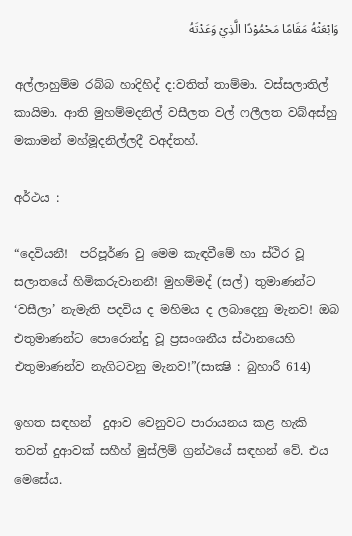وَابْعَثْهُ مَقَامًا مَحْمُوْدًا الَّذِيْ وَعَدْتَهُ

අල්ලාහුම්ම රබ්බ හාදිහිද් ද:වතිත් තාම්මා. වස්සලාතිල් කායිමා. ආති මුහම්මදනිල් වසීලත වල් ෆලීලත වබ්අස්හු මකාමන් මහ්මූදනිල්ලදී වඅද්තහ්.

අර්ථය :

“දෙවියනී!  පරිපූර්ණ වු මෙම කැඳවීමේ හා ස්ථිර වූ සලාතයේ හිමිකරුවානනී! මුහම්මද් (සල්) තුමාණන්ට ‘වසීලා’ නැමැති පදවිය ද මහිමය ද ලබාදෙනු මැනව! ඔබ එතුමාණන්ට පොරොන්දු වූ ප්‍රසංශනීය ස්ථානයෙහි එතුමාණන්ව නැගිටවනු මැනව!”(සාක්‍ෂි : බුහාරී 614)

ඉහත සඳහන්  දුආව වෙනුවට පාරායනය කළ හැකි තවත් දුආවක් සහීහ් මුස්ලිම් ග්‍රන්ථයේ සඳහන් වේ. එය මෙසේය.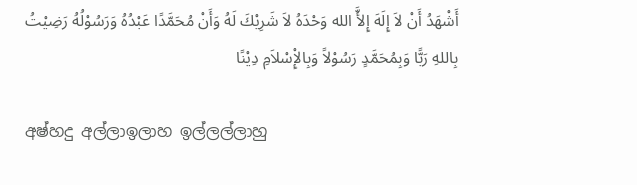أَشْهَدُ أَنْ لاَ إِلَهَ إِلأَّ الله وَحْدَهُ لاَ شَرِيْكَ لَهُ وَأَنْ مُحَمَّدًا عَبْدُهُ وَرَسُوْلُهُ رَضِيْتُ بِاللهِ رَبًّا وَبِمُحَمَّدٍ رَسُوْلاً وَبِالإِْسْلاَمِ دِيْنًا

අෂ්හදු අල්ලාඉලාහ ඉල්ලල්ලාහු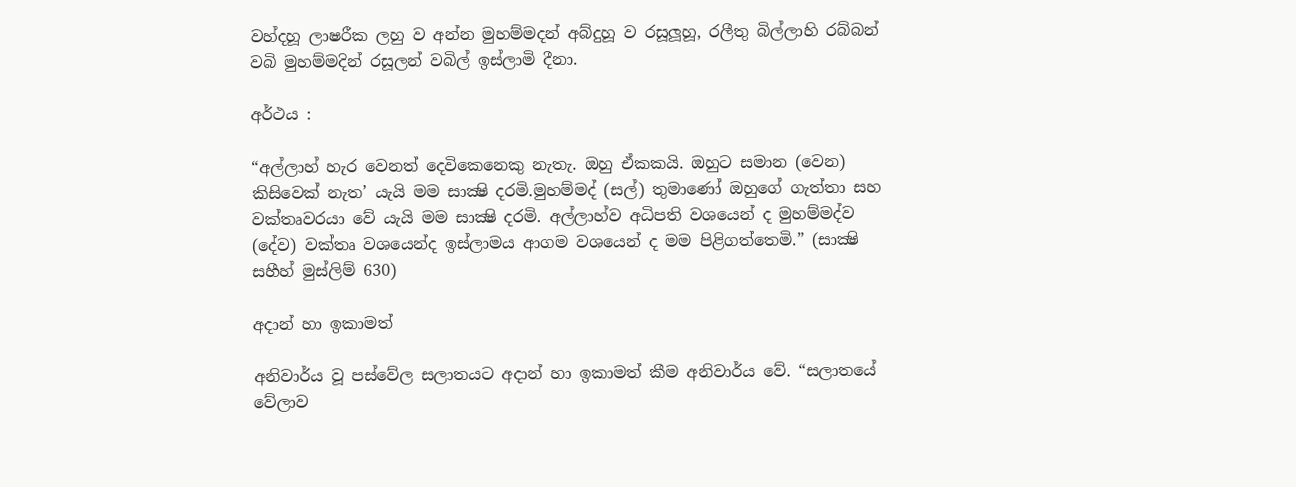වහ්දහූ ලාෂරීක ලහු ව අන්න මුහම්මදන් අබ්දුහූ ව රසූලූහූ, රලීතු බිල්ලාහි රබ්බන් වබි මුහම්මදින් රසූලන් වබිල් ඉස්ලාමි දීනා.

අර්ථය :

“අල්ලාහ් හැර වෙනත් දෙවිකෙනෙකු නැතැ. ඔහු ඒකකයි. ඔහුට සමාන (වෙන) කිසිවෙක් නැත’ යැයි මම සාක්‍ෂි දරමි.මුහම්මද් (සල්) තුමාණෝ ඔහුගේ ගැත්තා සහ වක්තෘවරයා වේ යැයි මම සාක්‍ෂි දරමි. අල්ලාහ්ව අධිපති වශයෙන් ද මුහම්මද්ව (දේව) වක්තෘ වශයෙන්ද ඉස්ලාමය ආගම වශයෙන් ද මම පිළිගත්තෙමි.” (සාක්‍ෂි සහීහ් මුස්ලිම් 630)

අදාන් හා ඉකාමත්

අනිවාර්ය වූ පස්වේල සලාතයට අදාන් හා ඉකාමත් කීම අනිවාර්ය වේ. “සලාතයේ වේලාව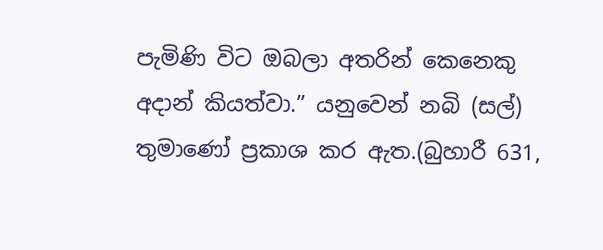පැමිණි විට ඔබලා අතරින් කෙනෙකු අදාන් කියත්වා.” යනුවෙන් නබි (සල්) තුමාණෝ ප්‍රකාශ කර ඇත.(බුහාරී 631,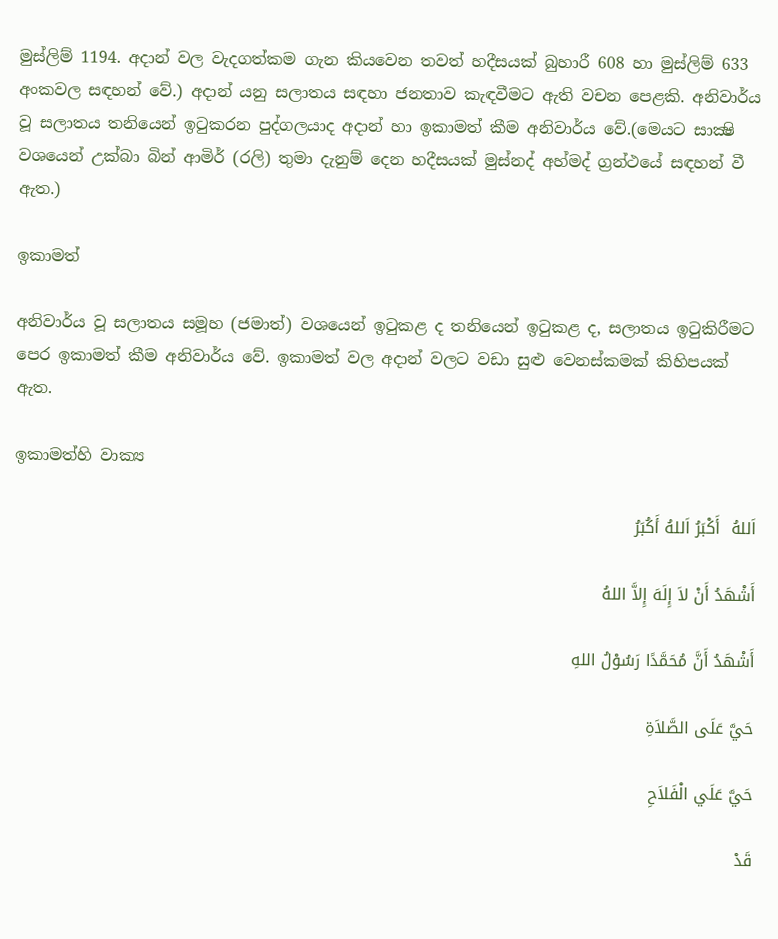මුස්ලිම් 1194. අදාන් වල වැදගත්කම ගැන කියවෙන තවත් හදීසයක් බුහාරී 608 හා මුස්ලිම් 633 අංකවල සඳහන් වේ.) අදාන් යනු සලාතය සඳහා ජනතාව කැඳවීමට ඇති වචන පෙළකි. අනිවාර්ය වූ සලාතය තනියෙන් ඉටුකරන පුද්ගලයාද අදාන් හා ඉකාමත් කීම අනිවාර්ය වේ.(මෙයට සාක්‍ෂි වශයෙන් උක්බා බින් ආමිර් (රලි) තුමා දැනුම් දෙන හදීසයක් මුස්නද් අහ්මද් ග්‍රන්ථයේ සඳහන් වී ඇත.)

ඉකාමත්

අනිවාර්ය වූ සලාතය සමූහ (ජමාත්) වශයෙන් ඉටුකළ ද තනියෙන් ඉටුකළ ද, සලාතය ඉටුකිරීමට පෙර ඉකාමත් කීම අනිවාර්ය වේ. ඉකාමත් වල අදාන් වලට වඩා සුළු වෙනස්කමක් කිහිපයක් ඇත.

ඉකාමත්හි වාක්‍ය

اَللهُ  أَكْبَرُ اَللهُ أَكُبَرُ

أَشْهَدُ أَنْ لاَ إِلَهَ إِلاَّ اللهُ

أَشْهَدُ أَنَّ مُحَمَّدًا رَسُوْلُ اللهِ

حَيَّ عَلَى الصَّلاَةِ

حَيَّ عَلَي الْفَلاَحِ

قَدْ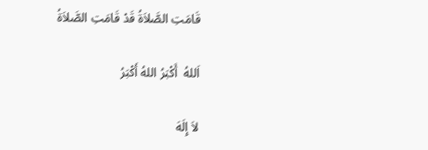قَامَتِ الصَّلاَةُ قَدْ قَامَتِ الصَّلاَةُ

اَللهُ  أَكْبَرُ اللهُ أَكْبَرُ

لاَ إِلَهَ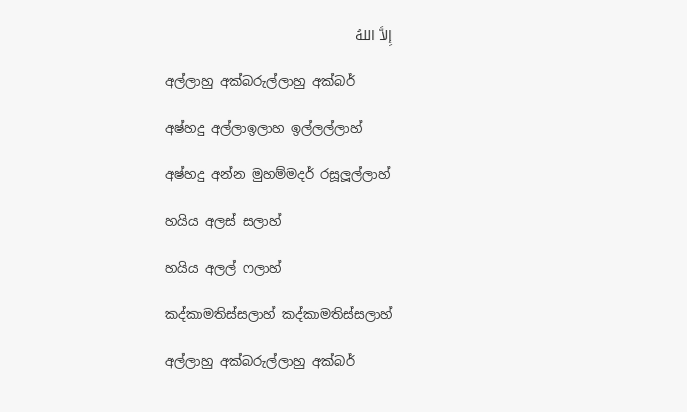إِلاَّ اللهُ

අල්ලාහු අක්බරුල්ලාහු අක්බර්

අෂ්හදු අල්ලාඉලාහ ඉල්ලල්ලාහ්

අෂ්හදු අන්න මුහම්මදර් රසූලූල්ලාහ්

හයිය අලස් සලාහ්

හයිය අලල් ෆලාහ්

කද්කාමතිස්සලාහ් කද්කාමතිස්සලාහ්

අල්ලාහු අක්බරුල්ලාහු අක්බර්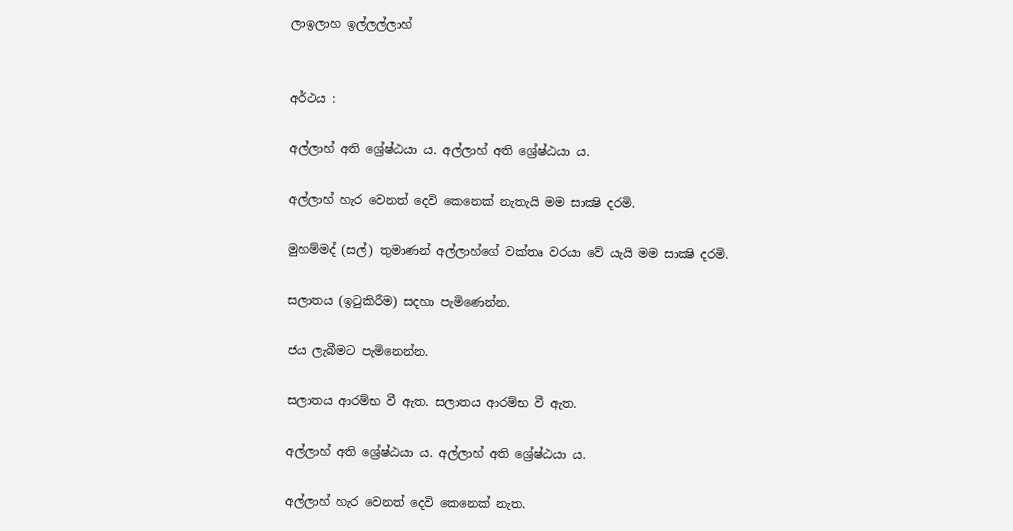ලාඉලාහ ඉල්ලල්ලාහ්


අර්ථය :

අල්ලාහ් අති ශ්‍රේෂ්ඨයා ය. අල්ලාහ් අති ශ්‍රේෂ්ඨයා ය.

අල්ලාහ් හැර වෙනත් දෙවි කෙනෙක් නැතැයි මම සාක්‍ෂි දරමි.

මුහම්මද් (සල්) තුමාණන් අල්ලාහ්ගේ වක්තෘ වරයා වේ යැයි මම සාක්‍ෂි දරමි.

සලාතය (ඉටුකිරීම) සදහා පැමිණෙන්න.

ජය ලැබීමට පැමිනෙන්න.

සලාතය ආරම්භ වී ඇත. සලාතය ආරම්භ වී ඇත.

අල්ලාහ් අති ශ්‍රේෂ්ඨයා ය. අල්ලාහ් අති ශ්‍රේෂ්ඨයා ය.

අල්ලාහ් හැර වෙනත් දෙවි කෙනෙක් නැත.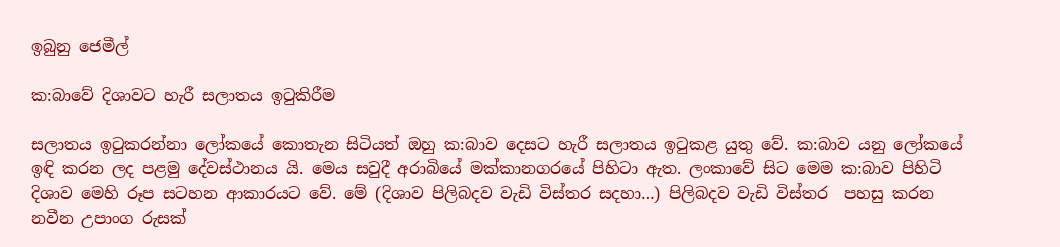ඉබුනු ජෙමීල්

ක:බාවේ දිශාවට හැරී සලාතය ඉටුකිරීම

සලාතය ඉටුකරන්නා ලෝකයේ කොතැන සිටියත් ඔහු ක:බාව දෙසට හැරී සලාතය ඉටුකළ යුතු වේ. ක:බාව යනු ලෝකයේ ඉඳි කරන ලද පළමු දේවස්ථානය යි. මෙය සවුදී අරාබියේ මක්කානගරයේ පිහිටා ඇත. ලංකාවේ සිට මෙම ක:බාව පිහිටි දිශාව මෙහි රූප සටහන ආකාරයට වේ. මේ (දිශාව පිලිබදව වැඩි විස්තර සදහා…) පිලිබදව වැඩි විස්තර  පහසු කරන නවීන උපාංග රුසක්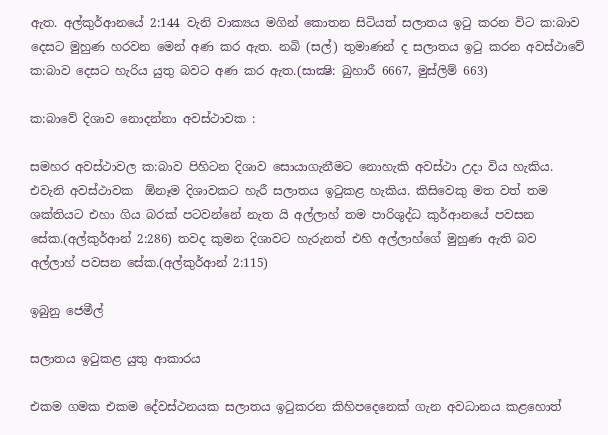ඇත. අල්කුර්ආනයේ 2:144 වැනි වාක්‍යය මගින් කොතන සිටියත් සලාතය ඉටු කරන විට ක:බාව දෙසට මුහුණ හරවන මෙන් අණ කර ඇත. නබි (සල්) තුමාණන් ද සලාතය ඉටු කරන අවස්ථාවේ ක:බාව දෙසට හැරිය යුතු බවට අණ කර ඇත.(සාක්‍ෂි: බුහාරී 6667, මුස්ලිම් 663)

ක:බාවේ දිශාව නොදන්නා අවස්ථාවක :

සමහර අවස්ථාවල ක:බාව පිහිටන දිශාව සොයාගැනීමට නොහැකි අවස්ථා උදා විය හැකිය. එවැනි අවස්ථාවක  ඕනෑම දිශාවකට හැරී සලාතය ඉටුකළ හැකිය. කිසිවෙකු මත වත් තම ශක්තියට එහා ගිය බරක් පටවන්නේ නැත යි අල්ලාහ් තම පාරිශුද්ධ කුර්ආනයේ පවසන සේක.(අල්කුර්ආන් 2:286) තවද කුමන දිශාවට හැරුනත් එහි අල්ලාහ්ගේ මුහුණ ඇති බව අල්ලාහ් පවසන සේක.(අල්කුර්ආන් 2:115)

ඉබුනු ජෙමීල්

සලාතය ඉටුකළ යුතු ආකාරය

එකම ගමක එකම දේවස්ථනයක සලාතය ඉටුකරන කිහිපදෙනෙක් ගැන අවධානය කළහොත්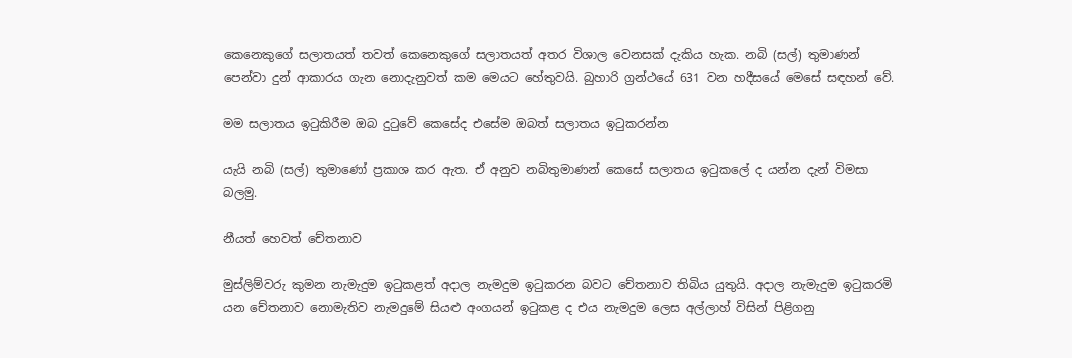කෙනෙකුගේ සලාතයත් තවත් කෙනෙකුගේ සලාතයත් අතර විශාල වෙනසක් දැකිය හැක. නබි (සල්) තුමාණන් පෙන්වා දුන් ආකාරය ගැන නොදැනුවත් කම මෙයට හේතුවයි. බුහාරි ග්‍රන්ථයේ 631 වන හදීසයේ මෙසේ සඳහන් වේ.

මම සලාතය ඉටුකිරීම ඔබ දුටුවේ කෙසේද එසේම ඔබත් සලාතය ඉටුකරන්න

යැයි නබි (සල්) තුමාණෝ ප්‍රකාශ කර ඇත. ඒ අනුව නබිතුමාණන් කෙසේ සලාතය ඉටුකලේ ද යන්න දැන් විමසා බලමු.

නීයත් හෙවත් චේතනාව

මුස්ලිම්වරු කුමන නැමැදුම ඉටුකළත් අදාල නැමදුම ඉටුකරන බවට චේතනාව තිබිය යුතුයි. අදාල නැමැදුම ඉටුකරමි යන චේතනාව නොමැතිව නැමදුමේ සියළු අංගයන් ඉටුකළ ද එය නැමදුම ලෙස අල්ලාහ් විසින් පිළිගනු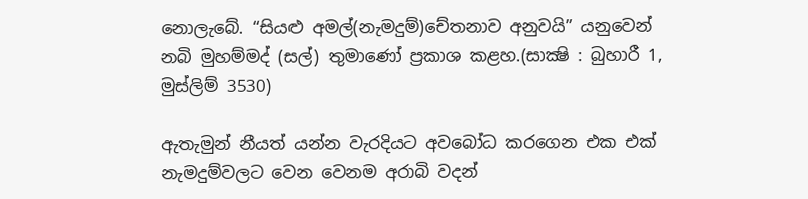නොලැබේ. “සියළු අමල්(නැමදුම්)චේතනාව අනුවයි” යනුවෙන් නබි මුහම්මද් (සල්) තුමාණෝ ප්‍රකාශ කළහ.(සාක්‍ෂි : බුහාරී 1, මුස්ලිම් 3530)

ඇතැමුන් නීයත් යන්න වැරදියට අවබෝධ කරගෙන එක එක් නැමදුම්වලට වෙන වෙනම අරාබි වදන්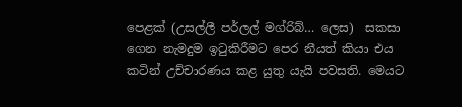පෙළක් (උසල්ලී පර්ලල් මග්රිබ්… ලෙස)  සකසා ගෙන නැමදුම ඉටුකිරීමට පෙර නීයත් කියා එය කටින් උච්චාරණය කළ යුතු යැයි පවසති. මෙයට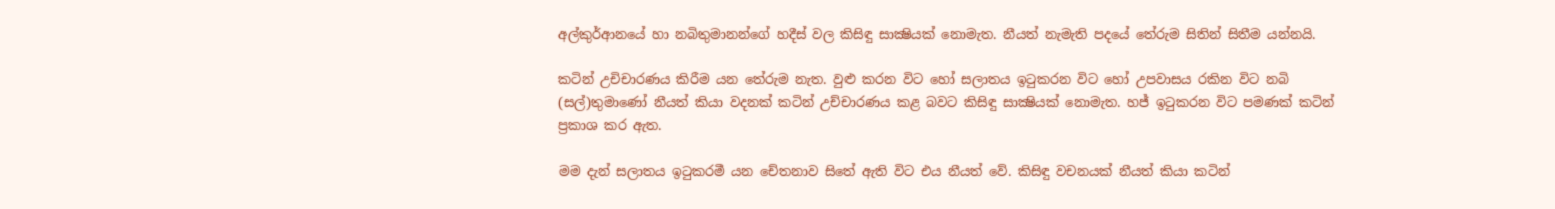අල්කුර්ආනයේ හා නබිතුමානන්ගේ හදීස් වල කිසිඳු සාක්‍ෂියක් නොමැත. නීයත් නැමැති පදයේ තේරුම සිතින් සිතීම යන්නයි.

කටින් උචිචාරණය කිරීම යන තේරුම නැත. වුළු කරන විට හෝ සලාතය ඉටුකරන විට හෝ උපවාසය රකින විට නබි (සල්)තුමාණෝ නීයත් කියා වදනක් කටින් උච්චාරණය කළ බවට කිසිඳු සාක්‍ෂියක් නොමැත. හජ් ඉටුකරන විට පමණක් කටින් ප්‍රකාශ කර ඇත.

මම දැන් සලාතය ඉටුකරමී යන චේතනාව සිතේ ඇති විට එය නීයත් වේ. කිසිඳු වචනයක් නීයත් කියා කටින්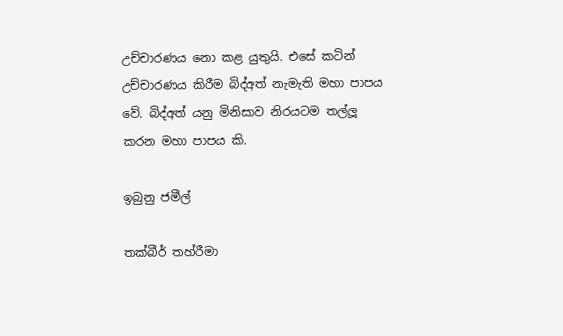උච්චාරණය නො කළ යුතුයි. එසේ කටින් උච්චාරණය කිරීම බිද්අත් නැමැති මහා පාපය වේ. බිද්අත් යනු මිනිසාව නිරයටම තල්ලූ කරන මහා පාපය කි.

ඉබුනු ජ‍මීල්

තක්බීර් තහ්රීමා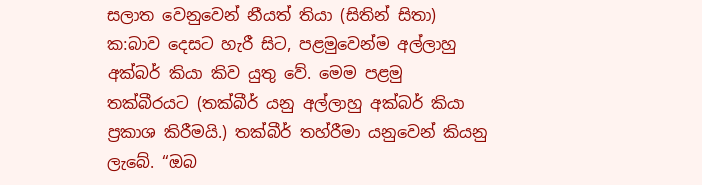සලාත වෙනුවෙන් නීයත් තියා (සිතින් සිතා) ක:බාව දෙසට හැරී සිට, පළමුවෙන්ම අල්ලාහු අක්බර් කියා කිව යුතු වේ. මෙම පළමු තක්බීරයට (තක්බීර් යනු අල්ලාහු අක්බර් කියා ප්‍රකාශ කිරීමයි.) තක්බීර් තහ්රීමා යනුවෙන් කියනු ලැබේ. “ඔබ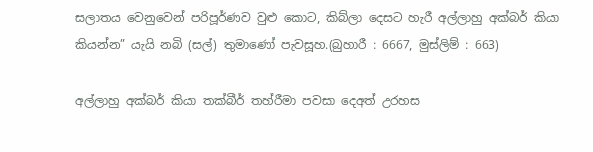සලාතය වෙනුවෙන් පරිපූර්ණව වුළු කොට, කිබ්ලා දෙසට හැරී අල්ලාහු අක්බර් කියා  කියන්න” යැයි නබි (සල්) තුමාණෝ පැවසූහ.(බුහාරී : 6667, මුස්ලිම් : 663)

අල්ලාහු අක්බර් කියා තක්බීර් තහ්රීමා පවසා දෙඅත් උරහස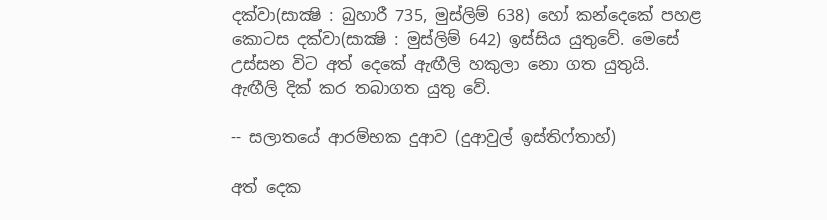දක්වා(සාක්‍ෂි : බුහාරී 735, මුස්ලිම් 638) හෝ කන්දෙකේ පහළ කොටස දක්වා(සාක්‍ෂි : මුස්ලිම් 642) ඉස්සිය යුතුවේ. මෙසේ උස්සන විට අත් දෙකේ ඇඟීලි හකුලා නො ගත යුතුයි. ඇඟීලි දික් කර තබාගත යුතු වේ.

-- සලාතයේ ආරම්භක දුආව (දුආවුල් ඉස්තිෆ්තාහ්)

අත් දෙක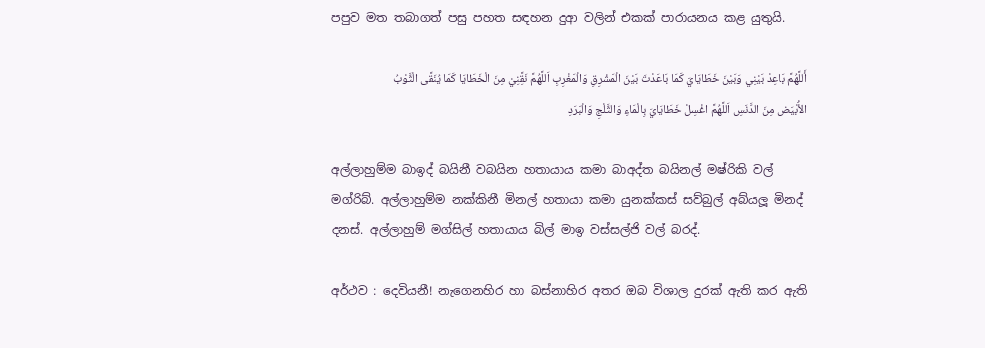පපුව මත තබාගත් පසු පහත සඳහන දුආ වලින් එකක් පාරායනය කළ යුතුයි.

أَللَّهُمَّ بَاعِدْ بَيْنِي وَبَيْنَ خَطَايَايَ كَمَا بَاعَدْتَ بَيْنَ الْمَشْرِقِ وَالْمَغْرِبِ اَللَّهُمَّ نَقَِّنِيْ مِنَ الْخَطَايَا كَمَا يُنَقَّى الْثَّوْبُ الأَْبْيَض مِنَ الدَّنَسِ اَللَّهُمَّ اغْسِلْ خَطَايَايَ بِالْمَاءِ وَالثَّلْجِ وَالْبَرَدِ

අල්ලාහුම්ම බාඉද් බයිනී වබයින හතායාය කමා බාඅද්ත බයිනල් මෂ්රිකි වල් මග්රිබ්. අල්ලාහුම්ම නක්කිනී මිනල් හතායා කමා යුනක්කස් සව්බුල් අබ්යලූ මිනද් දනස්. අල්ලාහුම් මග්සිල් හතායාය බිල් මාඉ වස්සල්ජි වල් බරද්.

අර්ථව : දෙවියනී! නැගෙනහිර හා බස්නාහිර අතර ඔබ විශාල දුරක් ඇති කර ඇති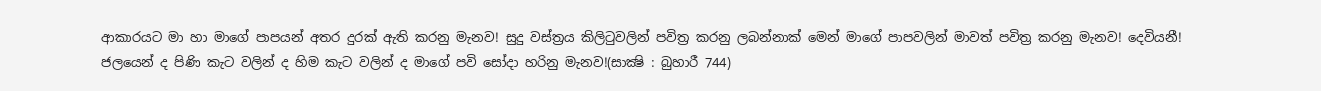ආකාරයට මා හා මාගේ පාපයන් අතර දුරක් ඇති කරනු මැනව! සුදු වස්ත්‍රය කිලිටුවලින් පවිත්‍ර කරනු ලබන්නාක් මෙන් මාගේ පාපවලින් මාවත් පවිත්‍ර කරනු මැනව! දෙවියනී! ජලයෙන් ද පිණි කැට වලින් ද හිම කැට වලින් ද මාගේ පවි සෝදා හරිනු මැනව!(සාක්‍ෂි : බුහාරී 744)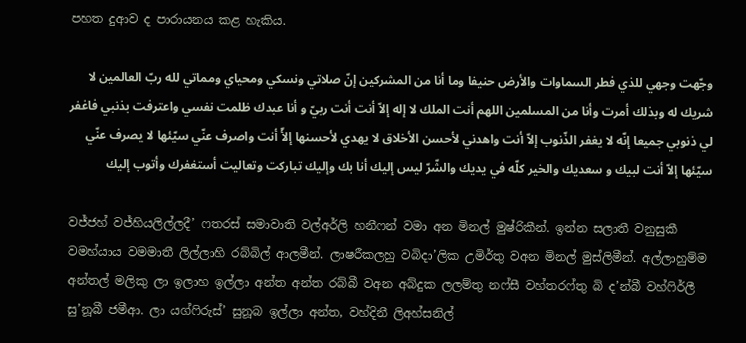පහත දුආව ද පාරායනය කළ හැකිය.

وجّهت وجهي للذي فطر السماوات والأرض حنيفا وما أنا من المشركين إنّ صلاتي ونسكي ومحياي ومماتي لله ربّ العالمين لا شريك له وبذلك أمرت وأنا من المسلمين اللهم أنت الملك لا إله إلاّ أنت أنت ربيّ و أنا عبدك ظلمت نفسي واعترفت بذنبي فاغفر لي ذنوبي جميعا إنّه لا يغفر الذّنوب إلاّ أنت واهدني لأحسن الأخلاق لا يهدي لأحسنها إلأّ أنت واصرف عنّي سيّئها لا يصرف عنّي سيّئها إلاّ أنت لبيك و سعديك والخير كلّه في يديك والشّرّ ليس إليك أنا بك وإليك تباركت وتعاليت أستغفرك وأتوب إليك

වජ්ජහ් වජ්හියලිල්ලදී’ ෆතරස් සමාවාති වල්අර්ලි හනීෆන් වමා අන මිනල් මුෂ්රිකීන්. ඉන්න සලාතී වනුසුකී වමහ්යාය වමමාතී ලිල්ලාහි රබ්බිල් ආලමීන්. ලාෂරීකලහු වබිදා’ලික උමිර්තු වඅන මිනල් මුස්ලිමීන්. අල්ලාහුම්ම අන්තල් මලිකු ලා ඉලාහ ඉල්ලා අන්ත අන්ත රබ්බී වඅන අබ්දුක ලලම්තු නෆ්සී වහ්තරෆ්තු බි ද’න්බී වහ්ෆිර්ලී සු’නූබී ජමීආ. ලා යග්ෆිරුස්’ සුනූබ ඉල්ලා අන්ත, වහ්දිනී ලිඅහ්සනිල්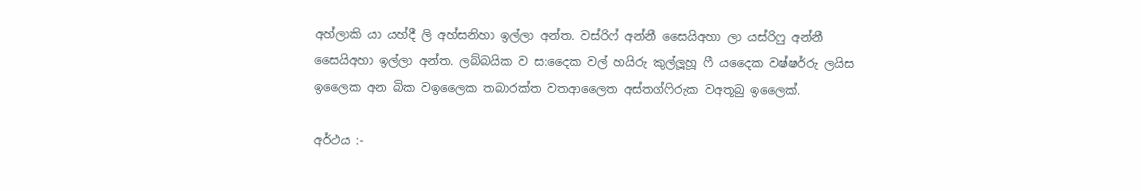අහ්ලාකි යා යහ්දී ලි අහ්සනිහා ඉල්ලා අන්ත. වස්රිෆ් අන්නී සෛයිඅහා ලා යස්රිෆු අන්නී සෛයිඅහා ඉල්ලා අන්ත. ලබ්බයික ව ස:දෛක වල් හයිරු කුල්ලූහූ ෆී යදෛක වෂ්ෂර්රු ලයිස ඉලෛක අන බික වඉලෛක තබාරක්ත වතආලෛත අස්තග්ෆිරුක වඅතූබු ඉලෛක්.

අර්ථය :-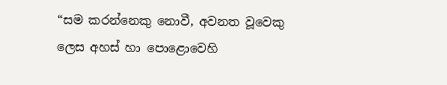“සම කරන්නෙකු නොවී, අවනත වූවෙකු ලෙස අහස් හා පොළොවෙහි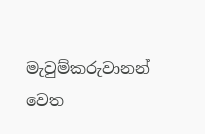මැවුම්කරුවානන් වෙත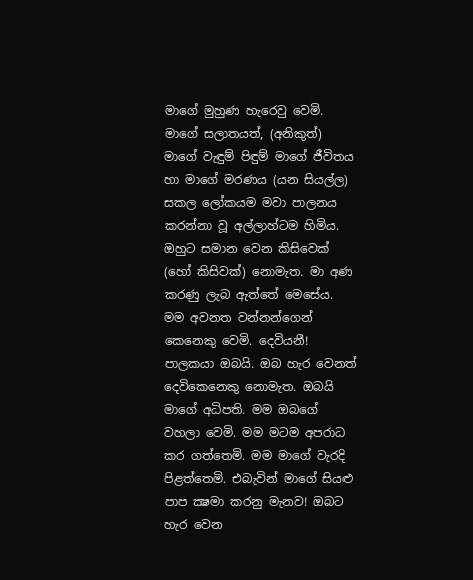මාගේ මුහුණ හැරෙවු වෙමි. මාගේ සලාතයත්, (අනිකුත්) මාගේ වැඳුම් පිඳුම් මාගේ ජීවිතය හා මාගේ මරණය (යන සියල්ල) සකල ලෝකයම මවා පාලනය කරන්නා වූ අල්ලාහ්ටම හිමිය. ඔහුට සමාන වෙන කිසිවෙක් (හෝ කිසිවක්) නොමැත. මා අණ කරණු ලැබ ඇත්තේ මෙසේය. මම අවනත වන්නන්ගෙන් කෙනෙකු වෙමි. දෙවියනී! පාලකයා ඔබයි. ඔබ හැර වෙනත් දෙවිකෙනෙකු නොමැත. ඔබයි මාගේ අධිපති. මම ඔබගේ වහලා වෙමි. මම මටම අපරාධ කර ගත්තෙමි. මම මාගේ වැරදි පිළත්තෙමි. එබැවින් මාගේ සියළු පාප ක්‍ෂමා කරනු මැනව! ඔබට හැර වෙන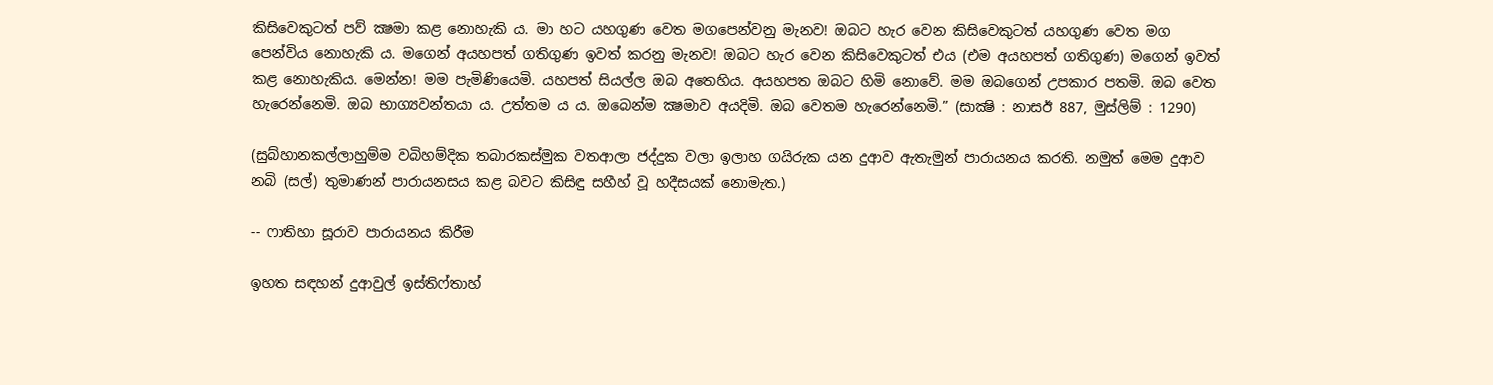කිසිවෙකුටත් පව් ක්‍ෂමා කළ නොහැකි ය. මා හට යහගුණ වෙත මගපෙන්වනු මැනව! ඔබට හැර වෙන කිසිවෙකුටත් යහගුණ වෙත මග පෙන්විය නොහැකි ය. මගෙන් අයහපත් ගතිගුණ ඉවත් කරනු මැනව! ඔබට හැර වෙන කිසිවෙකුටත් එය (එම අයහපත් ගතිගුණ) මගෙන් ඉවත් කළ නොහැකිය. මෙන්න! මම පැමිණියෙමි. යහපත් සියල්ල ඔබ අතෙහිය. අයහපත ඔබට හිමි නොවේ. මම ඔබගෙන් උපකාර පතමි. ඔබ වෙත හැරෙන්නෙමි. ඔබ භාග්‍යවන්තයා ය. උත්තම ය ය. ඔබෙන්ම ක්‍ෂමාව අයදිමි. ඔබ වෙතම හැරෙන්නෙමි.” (සාක්‍ෂි : නාසඊ 887, මුස්ලිම් : 1290)

(සුබ්හානකල්ලාහුම්ම වබිහම්දික තබාරකස්මුක වතආලා ජද්දුක වලා ඉලාහ ගයිරුක යන දුආව ඇතැමුන් පාරායනය කරති. නමුත් මෙම දුආව නබි (සල්) තුමාණන් පාරායනසය කළ බවට කිසිඳු සහීහ් වූ හදීසයක් නොමැත.)

-- ෆාතිහා සූරාව පාරායනය කිරීම

ඉහත සඳහන් දුආවුල් ඉස්තිෆ්තාහ්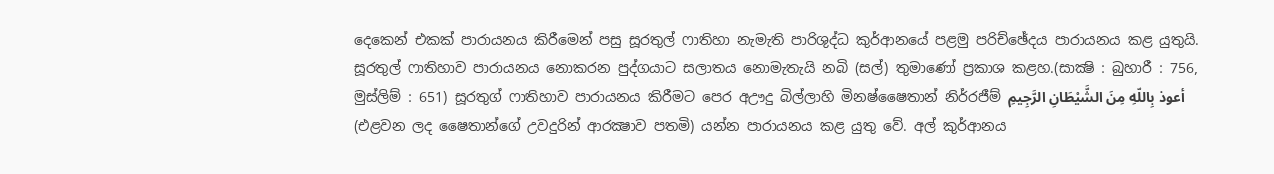දෙකෙන් එකක් පාරායනය කිරීමෙන් පසු සූරතුල් ෆාතිහා නැමැති පාරිශුද්ධ කුර්ආනයේ පළමු පරිච්ඡේදය පාරායනය කළ යුතුයි. සූරතුල් ෆාතිහාව පාරායනය නොකරන පුද්ගයාට සලාතය නොමැතැයි නබි (සල්) තුමාණෝ ප්‍රකාශ කළහ.(සාක්‍ෂි : බුහාරී : 756, මුස්ලිම් : 651) සූරතුග් ෆාතිහාව පාරායනය කිරීමට පෙර අඌදු බිල්ලාහි මිනෂ්ෂෛතාන් නිර්රජීම් أعوذ بِاللّهِ مِنَ الشَّيْطَانِ الرَّجِيمِ (එළවන ලද ෂෛතාන්ගේ උවදුරින් ආරක්‍ෂාව පතමි) යන්න පාරායනය කළ යුතු වේ. අල් කුර්ආනය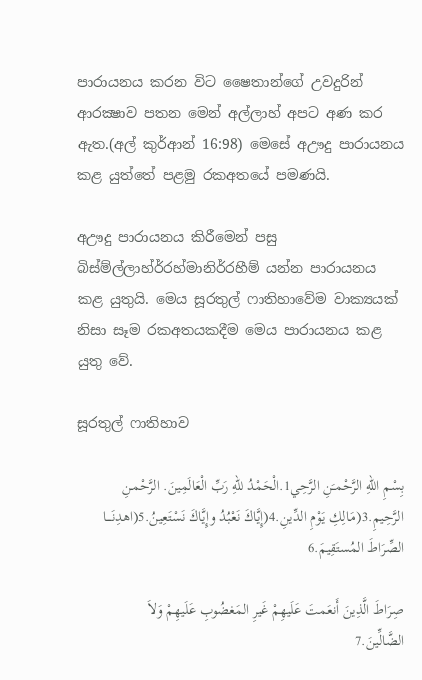පාරායනය කරන විට ෂෛතාන්ගේ උවදුරින් ආරක්‍ෂාව පතන මෙන් අල්ලාහ් අපට අණ කර ඇත.(අල් කුර්ආන් 16:98) මෙසේ අඌදු පාරායනය කළ යුත්තේ පළමු රකඅතයේ පමණයි.

අඌදු පාරායනය කිරීමෙන් පසු බිස්ම්ල්ලාහ්ර්රහ්මානිර්රහීම් යන්න පාරායනය කළ යුතුයි. මෙය සූරතුල් ෆාතිහාවේම වාක්‍යයක් නිසා සෑම රකඅතයකදීම මෙය පාරායනය කළ යුතු වේ.

සූරතුල් ෆාතිහාව

بِسْمِ اللّهِ الرَّحْمـَنِ الرَّحِي1.الْحَمْدُ للّهِ رَبِّ الْعَالَمِينَ. الرَّحْمـنِ الرَّحِيمِ.3(مَـالِكِ يَوْمِ الدِّينِ.4(إِيَّاكَ نَعْبُدُ وإِيَّاكَ نَسْتَعِينُ.5(اهدِنَــــا الصِّرَاطَ المُستَقِيمَ.6

صِرَاطَ الَّذِينَ أَنعَمتَ عَلَيهِمْ غَيرِ المَغضُوبِ عَلَيهِمْ وَلاَ الضَّالِّينَ.7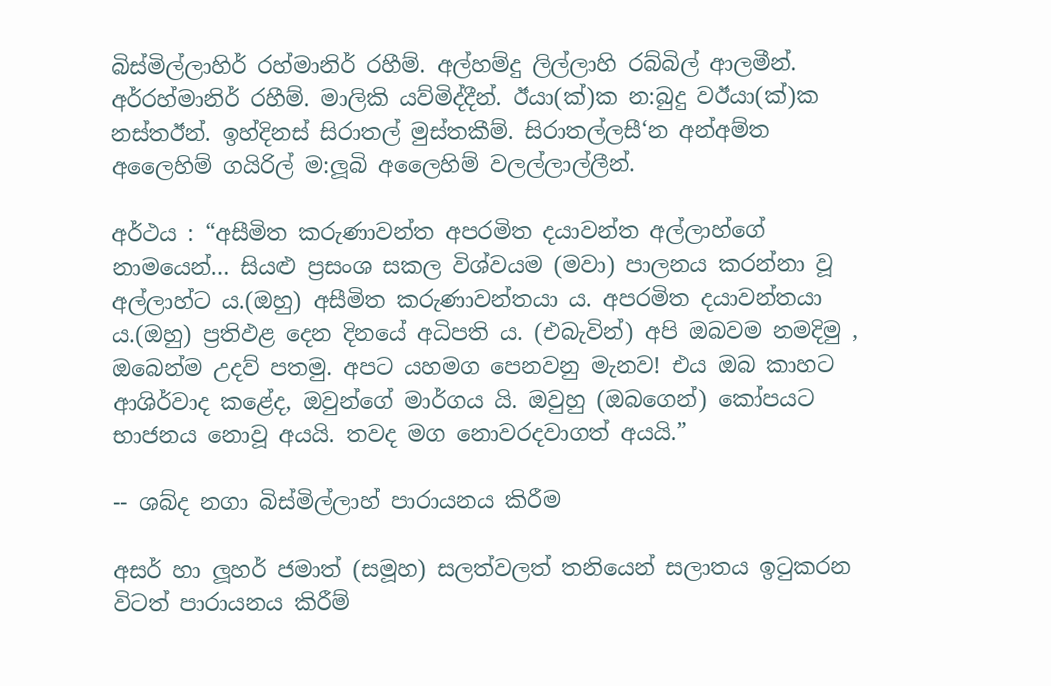බිස්මිල්ලාහිර් රහ්මානිර් රහීම්. අල්හම්දු ලිල්ලාහි රබ්බිල් ආලමීන්. අර්රහ්මානිර් රහීම්. මාලිකි යව්මිද්දීන්. ඊයා(ක්)ක න:බුදු වඊයා(ක්)ක නස්තඊන්. ඉහ්දිනස් සිරාතල් මුස්තකීම්. සිරාතල්ලසී‘න අන්අම්ත අලෛහිම් ගයිරිල් ම:ලූබි අලෛහිම් වලල්ලාල්ලීන්.

අර්ථය : “අසීමිත කරුණාවන්ත අපරමිත දයාවන්ත අල්ලාහ්ගේ නාමයෙන්… සියළු ප්‍රසංශ සකල විශ්වයම (මවා) පාලනය කරන්නා වූ අල්ලාහ්ට ය.(ඔහු) අසීමිත කරුණාවන්තයා ය. අපරමිත දයාවන්තයා ය.(ඔහු) ප්‍රතිඵළ දෙන දිනයේ අධිපති ය. (එබැවින්) අපි ඔබවම නමදිමු , ඔබෙන්ම උදව් පතමු. අපට යහමග පෙනවනු මැනව! එය ඔබ කාහට ආශිර්වාද කළේද, ඔවුන්ගේ මාර්ගය යි. ඔවුහු (ඔබගෙන්) කෝපයට භාජනය නොවූ අයයි. තවද මග නොවරදවාගත් අයයි.”

-- ශබ්ද නගා බිස්මිල්ලාහ් පාරායනය කිරීම

අසර් හා ලූහර් ජමාත් (සමූහ) සලත්වලත් තනියෙන් සලාතය ඉටුකරන විටත් පාරායනය කිරීම්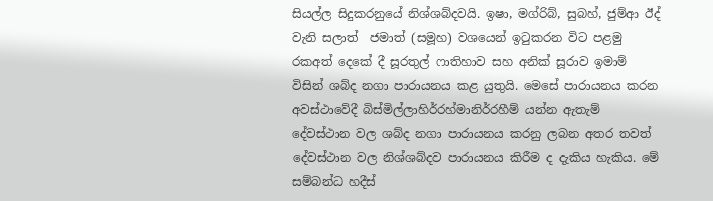සියල්ල සිදුකරනුයේ නිශ්ශබ්දවයි. ඉෂා, මග්රිබ්, සුබහ්, ජුම්ආ ඊද් වැනි සලාත්  ජමාත් (සමූහ) වශයෙන් ඉටුකරන විට පළමු රකඅත් දෙකේ දී සූරතුල් ෆාතිහාව සහ අනික් සූරාව ඉමාම් විසින් ශබ්ද නගා පාරායනය කළ යුතුයි. මෙසේ පාරායනය කරන අවස්ථාවේදී බිස්මිල්ලාහිර්රහ්මානිර්රහීම් යන්න ඇතැම් දේවස්ථාන වල ශබ්ද නගා පාරායනය කරනු ලබන අතර තවත් දේවස්ථාන වල නිශ්ශබ්දව පාරායනය කිරීම ද දැකිය හැකිය. මේ සම්බන්ධ හදීස්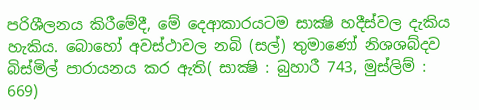පරිශීලනය කිරීමේදී, මේ දෙආකාරයටම සාක්‍ෂි හදීස්වල දැකිය හැකිය. බොහෝ අවස්ථාවල නබි (සල්) තුමාණෝ නිශශබ්දව බිස්මිල් පාරායනය කර ඇති( සාක්‍ෂි : බුහාරී 743, මුස්ලිම් : 669)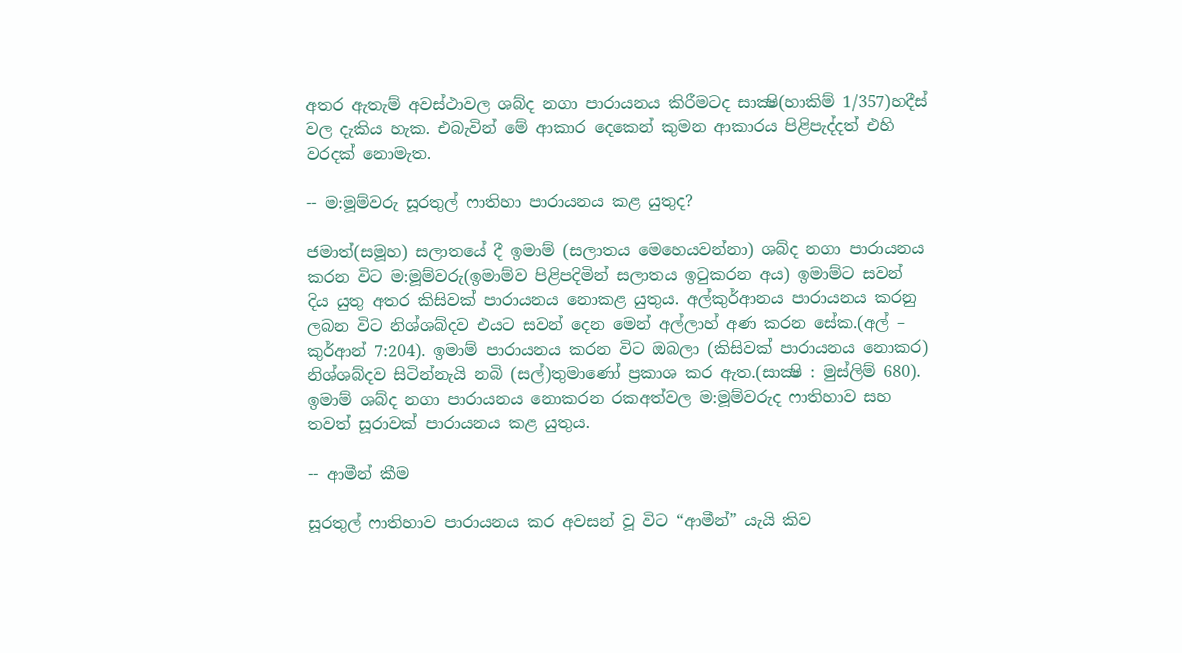අතර ඇතැම් අවස්ථාවල ශබ්ද නගා පාරායනය කිරීමටද සාක්‍ෂි(හාකිම් 1/357)හදීස් වල දැකිය හැක. එබැවින් මේ ආකාර දෙකෙන් කුමන ආකාරය පිළිපැද්දත් එහි වරදක් නොමැත.

-- ම:මූම්වරු සූරතුල් ෆාතිහා පාරායනය කළ යුතුද?

ජමාත්(සමූහ) සලාතයේ දී ඉමාම් (සලාතය මෙහෙයවන්නා) ශබ්ද නගා පාරායනය කරන විට ම:මූම්වරු(ඉමාම්ව පිළිපදිමින් සලාතය ඉටුකරන අය) ඉමාම්ට සවන් දිය යුතු අතර කිසිවක් පාරායනය නොකළ යුතුය. අල්කුර්ආනය පාරායනය කරනු ලබන විට නිශ්ශබ්දව එයට සවන් දෙන මෙන් අල්ලාහ් අණ කරන සේක.(අල් – කුර්ආන් 7:204). ඉමාම් පාරායනය කරන විට ඔබලා (කිසිවක් පාරායනය නොකර) නිශ්ශබ්දව සිටින්නැයි නබි (සල්)තුමාණෝ ප්‍රකාශ කර ඇත.(සාක්‍ෂි : මුස්ලිම් 680). ඉමාම් ශබ්ද නගා පාරායනය නොකරන රකඅත්වල ම:මූම්වරුද ෆාතිහාව සහ තවත් සූරාවක් පාරායනය කළ යුතුය.

-- ආමීන් කීම

සූරතුල් ෆාතිහාව පාරායනය කර අවසන් වූ විට “ආමීන්” යැයි කිව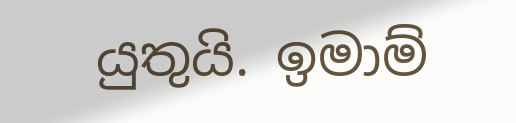යුතුයි. ඉමාම්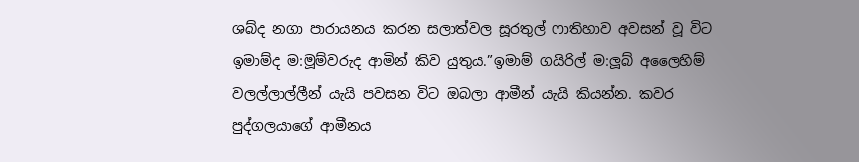ශබ්ද නගා පාරායනය කරන සලාත්වල සූරතුල් ෆාතිහාව අවසන් වූ විට ඉමාම්ද ම:මූම්වරුද ආමින් කිව යුතුය.”ඉමාම් ගයිරිල් ම:ලූබ් අලෛහිම් වලල්ලාල්ලීන් යැයි පවසන විට ඔබලා ආමීන් යැයි කියන්න. කවර පුද්ගලයාගේ ආමීනය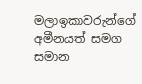මලාඉකාවරුන්ගේ අමීනයත් සමග සමාන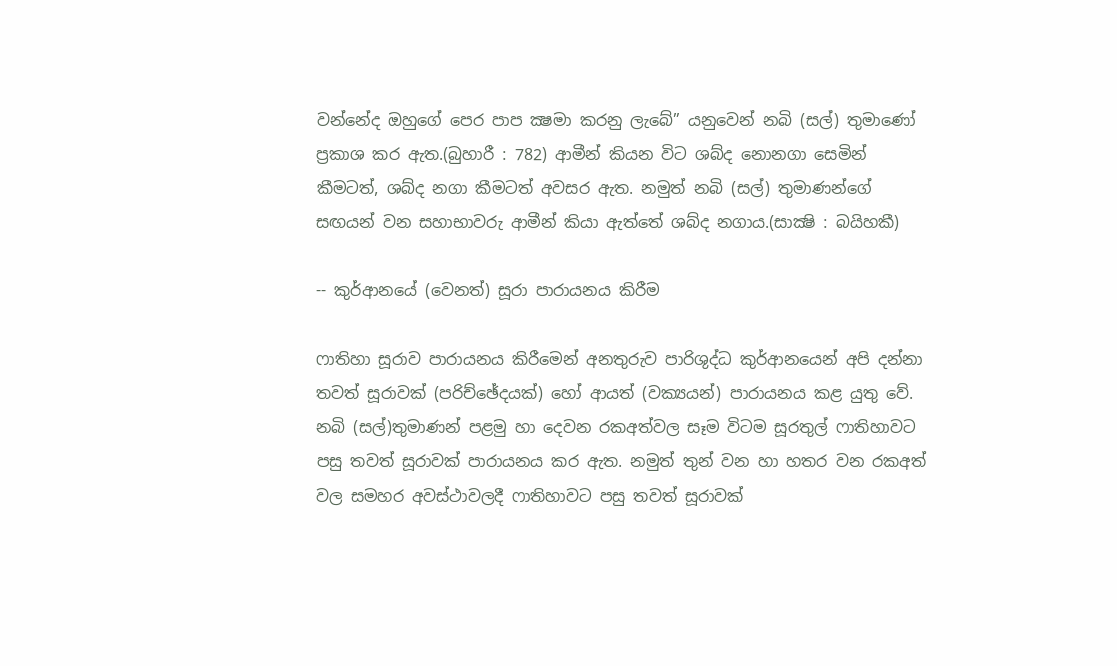වන්නේද ඔහුගේ පෙර පාප ක්‍ෂමා කරනු ලැබේ” යනුවෙන් නබි (සල්) තුමාණෝ ප්‍රකාශ කර ඇත.(බුහාරී : 782) ආමීන් කියන විට ශබ්ද නොනගා සෙමින් කීමටත්, ශබ්ද නගා කීමටත් අවසර ඇත. නමුත් නබි (සල්) තුමාණන්ගේ සඟයන් වන සහාභාවරු ආමීන් කියා ඇත්තේ ශබ්ද නගාය.(සාක්‍ෂි : බයිහකී)

-- කුර්ආනයේ (වෙනත්) සූරා පාරායනය කිරීම

ෆාතිහා සූරාව පාරායනය කිරීමෙන් අනතුරුව පාරිශුද්ධ කුර්ආනයෙන් අපි දන්නා තවත් සූරාවක් (පරිච්ඡේදයක්) හෝ ආයත් (වක්‍යයන්) පාරායනය කළ යුතු වේ. නබි (සල්)තුමාණන් පළමු හා දෙවන රකඅත්වල සෑම විටම සූරතුල් ෆාතිහාවට පසු තවත් සූරාවක් පාරායනය කර ඇත. නමුත් තුන් වන හා හතර වන රකඅත් වල සමහර අවස්ථාවලදී ෆාතිහාවට පසු තවත් සූරාවක්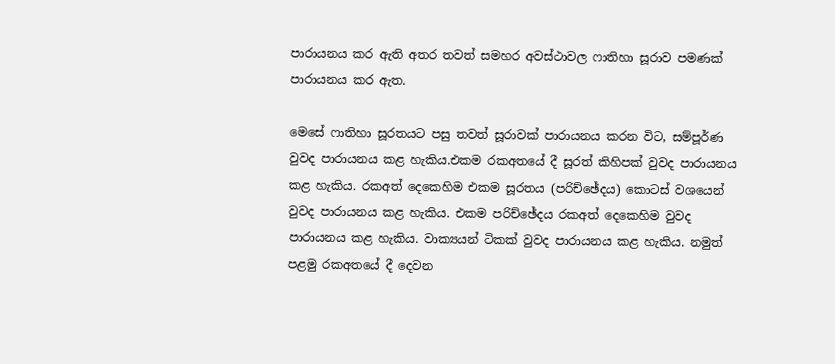පාරායනය කර ඇති අතර තවත් සමහර අවස්ථාවල ෆාතිහා සූරාව පමණක් පාරායනය කර ඇත.

මෙසේ ෆාතිහා සූරතයට පසු තවත් සූරාවක් පාරායනය කරන විට, සම්පූර්ණ  වුවද පාරායනය කළ හැකිය.එකම රකඅතයේ දී සූරත් කිහිපක් වුවද පාරායනය කළ හැකිය. රකඅත් දෙකෙහිම එකම සූරතය (පරිච්‍ඡේදය) කොටස් වශයෙන් වුවද පාරායනය කළ හැකිය. එකම පරිච්ඡේදය රකඅත් දෙකෙහිම වුවද පාරායනය කළ හැකිය. වාක්‍යයන් ටිකක් වුවද පාරායනය කළ හැකිය. නමුත් පළමු රකඅතයේ දී දෙවන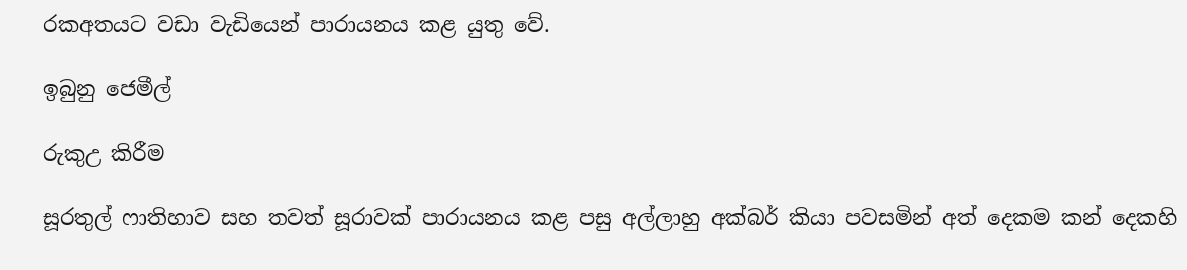රකඅතයට වඩා වැඩියෙන් පාරායනය කළ යුතු වේ.

ඉබුනු ජෙමීල්

රුකුඋ කිරීම

සූරතුල් ෆාතිහාව සහ තවත් සූරාවක් පාරායනය කළ පසු අල්ලාහු අක්බර් කියා පවසමින් අත් දෙකම කන් දෙකහි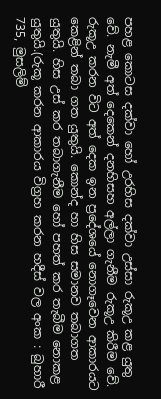පහළ කොටස දක්වා හෝ උරහිස දක්වා උස්සා රුකූඋ කළ යුතු වේ. නැමී අත් දෙකෙන් දනහිසහ අල්ලා ගැනීම රුකූඋ කිරීම වේ. රුකූඋ කරන විට අත් දෙක ඉන ප්‍රදේශයේ නොගෑවෙන ආකාරයට කෙළින් තබා ගත යුතුයි. කොන්ද හා හිස සමානව තබාගත යුතුයි. හිස උස් කර තබාගැනීම හෝ පහත් කර තැබීම නොකළ යුතුයි.(රුකූ කරන ආකාරය විග්‍රහ කරන හදීස් වල අංක : බුහාරී 735, මුසලිම්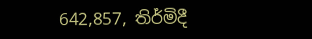642,857, තිර්මිදී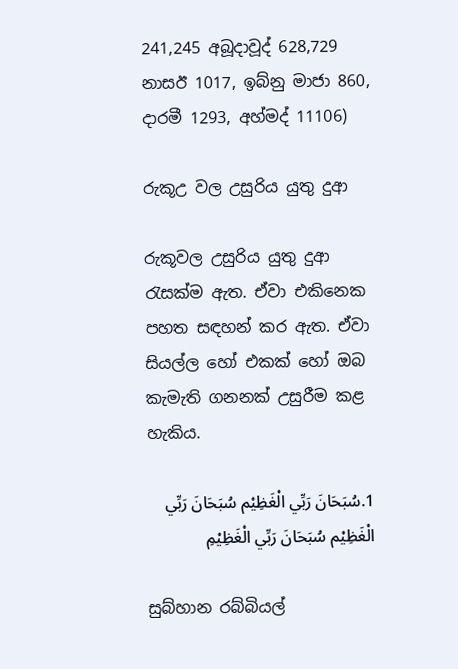241,245 අබූදාවූද් 628,729 නාසඊ 1017, ඉබ්නු මාජා 860, දාරමී 1293, අහ්මද් 11106)

රුකූඋ වල උසුරිය යුතු දුආ

රුකූවල උසුරිය යුතු දුආ රැසක්ම ඇත. ඒවා එකිනෙක පහත සඳහන් කර ඇත. ඒවා සියල්ල හෝ එකක් හෝ ඔබ කැමැති ගනනක් උසුරීම කළ හැකිය.

1.سُبَحَانَ رَبِّي الْغَظِيْم سُبَحَانَ رَبِّي الْغَظِيْم سُبَحَانَ رَبِّي الْغَظِيْمِ

සුබ්හාන රබ්බියල්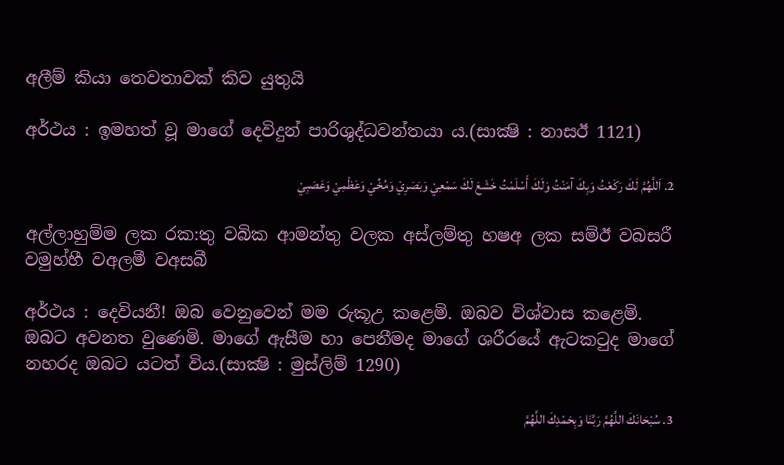අලීම් කියා තෙවතාවක් කිව යුතුයි

අර්ථය : ඉමහත් වූ මාගේ දෙවිදුන් පාරිශුද්ධවන්තයා ය.(සාක්‍ෂි : නාසඊ 1121)

2. اَللَّهُمَّ لَكَ رَكَعْتُ وَبِكَ آمَنْتُ وَلَكَ أَسْلَمْتُ خَشَعَ لَكَ سَمْعِيْ وَبَصَرِيْ وَمُخِّيْ وَعَظْمِيْ وَعَصَبِيْ

අල්ලාහුම්ම ලක රක:තු වබික ආමන්තු වලක අස්ලම්තු හෂඅ ලක සම්ඊ වබසරී වමුහ්හී වඅලමී වඅසබී

අර්ථය : දෙවියනී! ඔබ වෙනුවෙන් මම රුකූඋ කළෙමි. ඔබව විශ්වාස කළෙමි. ඔබට අවනත වුණෙමි. මාගේ ඇසීම හා පෙනීමද මාගේ ශරීරයේ ඇටකටුද මාගේ නහරද ඔබට යටත් විය.(සාක්‍ෂි : මුස්ලිම් 1290)

3. سُبْحَانَكَ اللَّهُمَّ رَبَّنَا وَبِحَمْدِكَ اللَّهُمَّ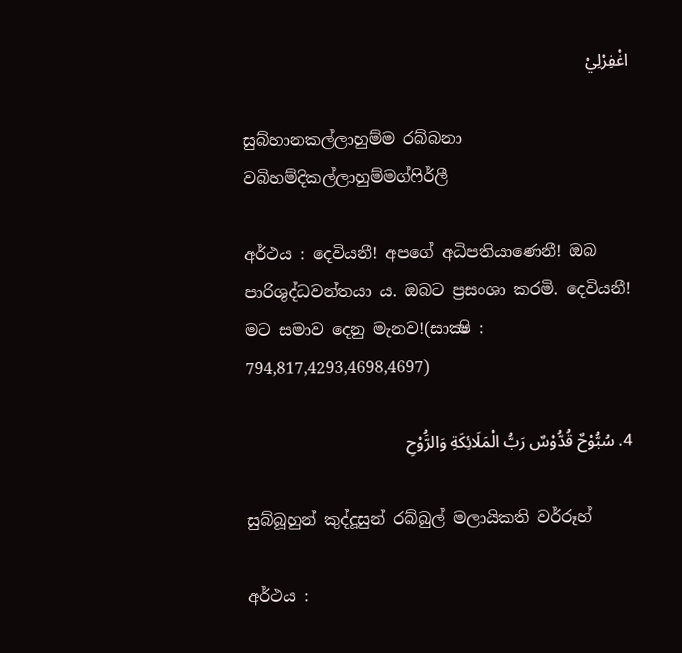اغْفِرْلِيْ

සුබ්හානකල්ලාහුම්ම රබ්බනා වබිහම්දිකල්ලාහුම්මග්ෆිර්ලී

අර්ථය : දෙවියනී! අපගේ අධිපතියාණෙනී! ඔබ පාරිශුද්ධවන්තයා ය. ඔබට ප්‍රසංශා කරමි. දෙවියනී! මට සමාව දෙනු මැනව!(සාක්‍ෂි : 794,817,4293,4698,4697)

4. سُبُّوْحٌ قُدُّوْسٌ رَبُّ الْمَلَائِكَةِ وَالرَُّوْحِ

සුබ්බූහුන් කුද්දූසුන් රබ්බුල් මලායිකති වර්රූහ්

අර්ථය :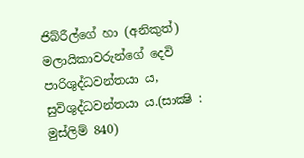ජිබ්රීල්ගේ හා (අනිකුත්)  මලායිකාවරුන්ගේ දෙවි පාරිශුද්ධවන්තයා ය, සුවිශුද්ධවන්තයා ය.(සාක්‍ෂි : මුස්ලිම් 840)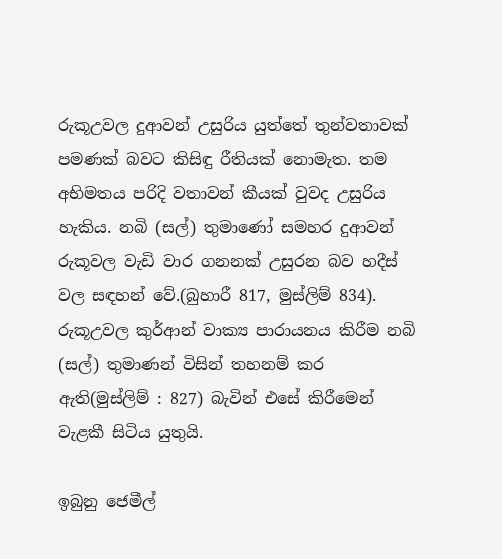රුකූඋවල දුආවන් උසුරිය යුත්තේ තුන්වතාවක් පමණක් බවට කිසිඳු රීතියක් නොමැත. තම අභිමතය පරිදි වතාවන් කීයක් වුවද උසුරිය හැකිය. නබි (සල්) තුමාණෝ සමහර දුආවන් රුකූවල වැඩි වාර ගනනක් උසුරන බව හදීස් වල සඳහන් වේ.(බුහාරී 817, මුස්ලිම් 834). රුකූඋවල කුර්ආන් වාක්‍ය පාරායනය කිරීම නබි (සල්) තුමාණන් විසින් තහනම් කර ඇති(මුස්ලිම් : 827) බැවින් එසේ කිරීමෙන් වැළකී සිටිය යුතුයි.

ඉබුනු ජෙමීල්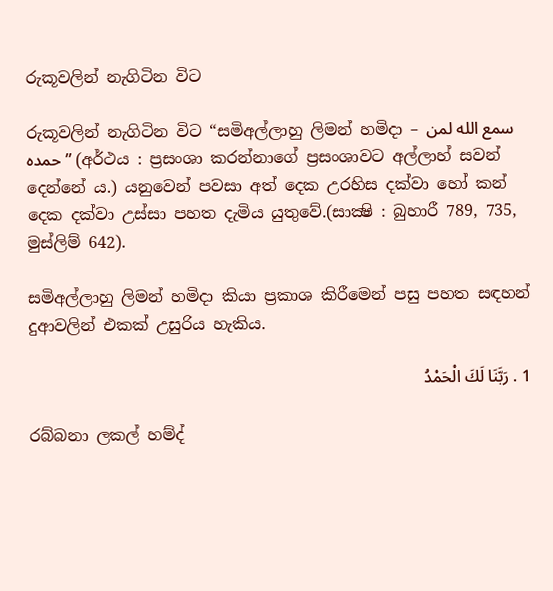රුකූවලින් නැගිටින විට

රුකූවලින් නැගිටින විට “සමිඅල්ලාහු ලිමන් හමිදා – سمع الله لمن حمده ” (අර්ථය : ප්‍රසංශා කරන්නාගේ ප්‍රසංශාවට අල්ලාහ් සවන් දෙන්නේ ය.) යනුවෙන් පවසා අත් දෙක උරහිස දක්වා හෝ කන් දෙක දක්වා උස්සා පහත දැමිය යුතුවේ.(සාක්‍ෂි : බුහාරී 789, 735, මුස්ලිම් 642).

සමිඅල්ලාහු ලිමන් හමිදා කියා ප්‍රකාශ කිරීමෙන් පසු පහත සඳහන් දුආවලින් එකක් උසුරිය හැකිය.

1 . رَبَّنَا لَكَ الْحَمْدُ

රබ්බනා ලකල් හම්ද්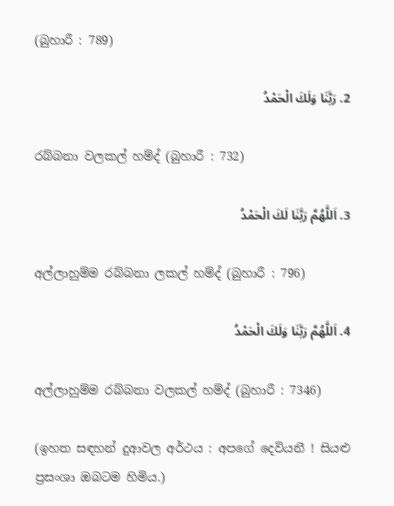(බුහාරී : 789)

2. رَبَّنَا وَلَكَ الْحَمْدُ

රබ්බනා වලකල් හම්ද් (බුහාරී : 732)

3. اَللَّهُمَّ رَبَّنَا لَكَ الْحَمْدُ

අල්ලාහුම්ම රබ්බනා ලකල් හම්ද් (බුහාරී : 796)

4. اَللَّهُمَّ رَبَّنَا وَلَكَ الْحَمْدُ

අල්ලාහුම්ම රබ්බනා වලකල් හම්ද් (බුහාරී : 7346)

(ඉහත සඳහන් දුආවල අර්ථය : අපගේ දෙවියනී ! සියළු ප්‍රසංශා ඔබටම හිමිය.)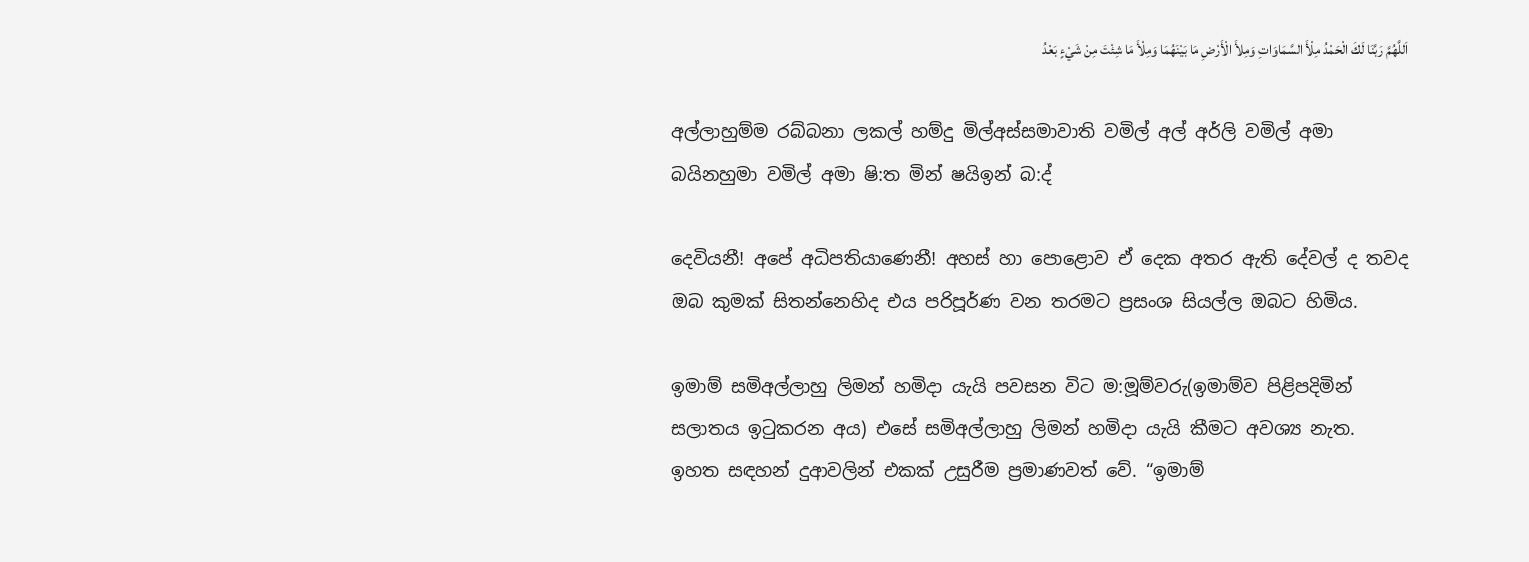اَللَّهُمَّ رَبَّنَا لَكَ الْحَمْدُ مِلْأَ السَّمَاوَاتِ وَمِلأَ الْأَرْضِ مَا بَيْنَهُمَا وَمِلْأَ مَا شِئْتَ مِنْ شَيْءٍ بَعْدُ

අල්ලාහුම්ම රබ්බනා ලකල් හම්දු මිල්අස්සමාවාති වමිල් අල් අර්ලි වමිල් අමා බයිනහුමා වමිල් අමා ෂි:ත මින් ෂයිඉන් බ:ද්

දෙවියනී! අපේ අධිපතියාණෙනී! අහස් හා පොළොව ඒ දෙක අතර ඇති දේවල් ද තවද ඔබ කුමක් සිතන්නෙහිද එය පරිපූර්ණ වන තරමට ප්‍රසංශ සියල්ල ඔබට හිමිය.

ඉමාම් සමිඅල්ලාහු ලිමන් හමිදා යැයි පවසන විට ම:මූම්වරු(ඉමාම්ව පිළිපදිමින් සලාතය ඉටුකරන අය) එසේ සමිඅල්ලාහු ලිමන් හමිදා යැයි කීමට අවශ්‍ය නැත. ඉහත සඳහන් දුආවලින් එකක් උසුරීම ප්‍රමාණවත් වේ. “ඉමාම්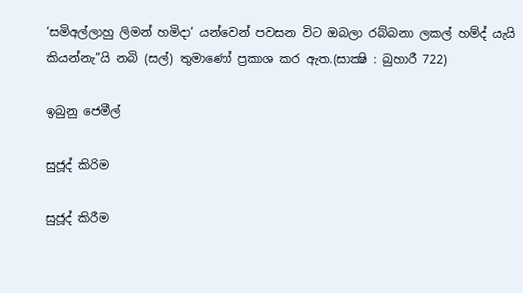‘සමිඅල්ලාහු ලිමන් හමිදා’ යන්වෙන් පවසන විට ඔබලා රබ්බනා ලකල් හම්ද් යැයි කියන්නැ”යි නබි (සල්) තුමාණෝ ප්‍රකාශ කර ඇත.(සාක්‍ෂි : බුහාරී 722)

ඉබුනු ජෙමීල්

සුජූද් කිරිම

සුජූද් කිරීම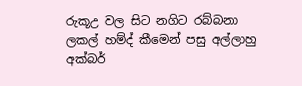රුකූඋ වල සිට නගිට රබ්බනා ලකල් හම්ද් කීමෙන් පසු අල්ලාහු අක්බර්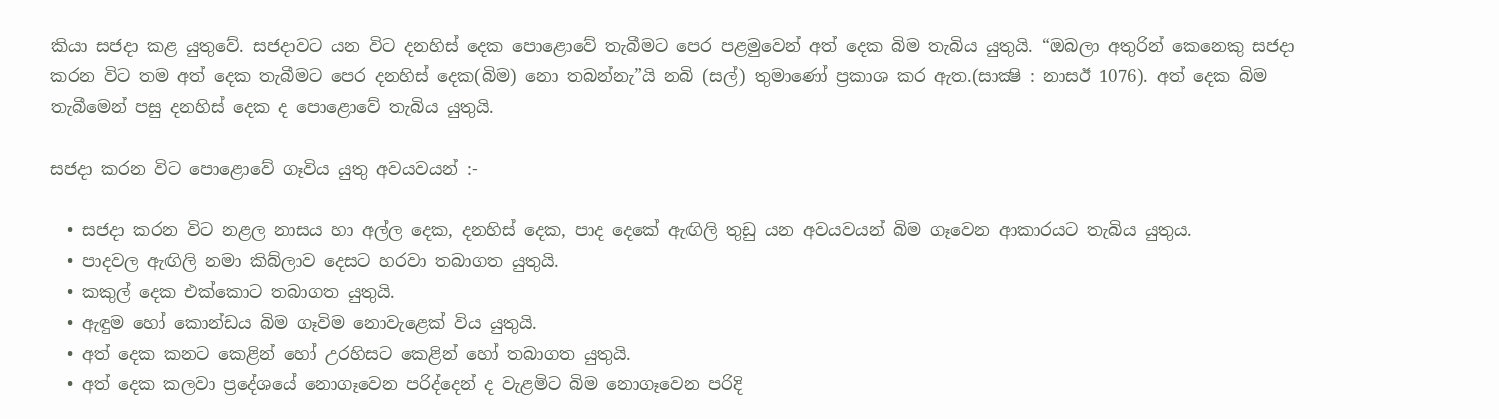කියා සජදා කළ යුතුවේ. සජදාවට යන විට දනහිස් දෙක පොළොවේ තැබීමට පෙර පළමුවෙන් අත් දෙක බිම තැබිය යුතුයි. “ඔබලා අතුරින් කෙනෙකු සජදා කරන විට තම අත් දෙක තැබීමට පෙර දනහිස් දෙක(බිම) නො තබන්නැ”යි නබි (සල්) තුමාණෝ ප්‍රකාශ කර ඇත.(සාක්‍ෂි : නාසඊ 1076). අත් දෙක බිම තැබීමෙන් පසු දනහිස් දෙක ද පොළොවේ තැබිය යුතුයි.

සජදා කරන විට පොළොවේ ගෑවිය යුතු අවයවයන් :-

  • සජදා කරන විට නළල නාසය හා අල්ල දෙක, දනහිස් දෙක, පාද දෙකේ ඇඟිලි තුඩු යන අවයවයන් බිම ගෑවෙන ආකාරයට තැබිය යුතුය.
  • පාදවල ඇඟිලි නමා කිබ්ලාව දෙසට හරවා තබාගත යුතුයි.
  • කකුල් දෙක එක්කොට තබාගත යුතුයි.
  • ඇඳුම හෝ කොන්ඩය බිම ගෑවිම නොවැළෙක් විය යුතුයි.
  • අත් දෙක කනට කෙළින් හෝ උරහිසට කෙළින් හෝ තබාගත යුතුයි.
  • අත් දෙක කලවා ප්‍රදේශයේ නොගෑවෙන පරිද්දෙන් ද වැළමිට බිම නොගෑවෙන පරිදි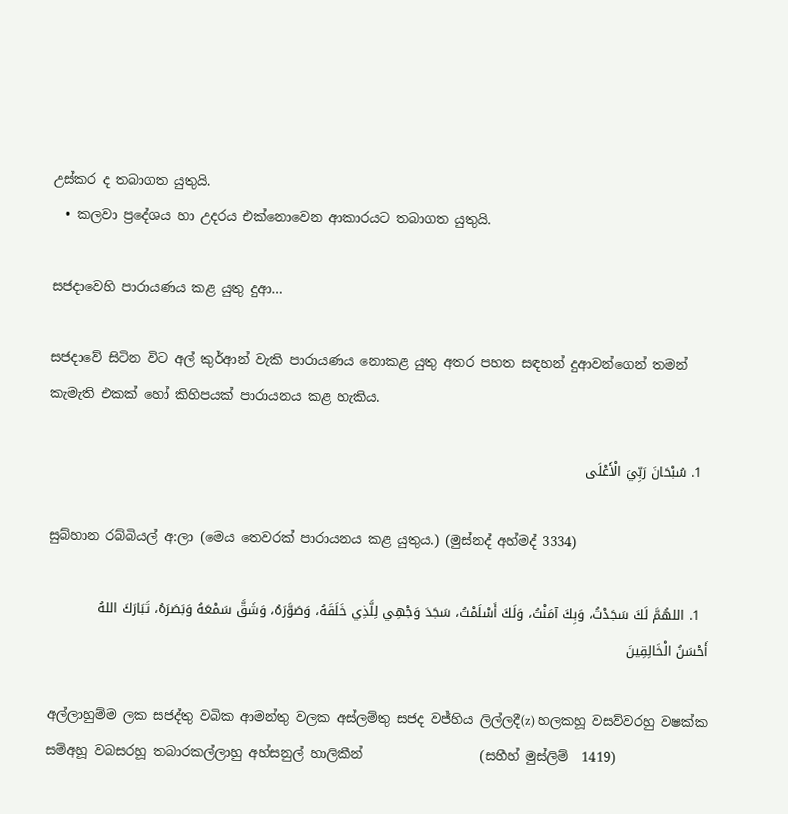උස්කර ද තබාගත යුතුයි.
  • කලවා ප්‍රදේශය හා උදරය එක්නොවෙන ආකාරයට තබාගත යුතුයි.

සජදාවෙහි පාරායණය කළ යුතු දුආ…

සජදාවේ සිටින විට අල් කුර්ආන් වැකි පාරායණය නොකළ යුතු අතර පහත සඳහන් දුආවන්ගෙන් තමන් කැමැති එකක් හෝ කිහිපයක් පාරායනය කළ හැකිය.

  1. سُبْحَانَ رَبِّيَ الْأَعْلَى

සුබ්හාන රබ්බියල් අ:ලා (මෙය තෙවරක් පාරායනය කළ යුතුය.) (මුස්නද් අහ්මද් 3334)

  1. اللهُمَّ لَكَ سَجَدْتُ، وَبِكَ آمَنْتُ، وَلَكَ أَسْلَمْتُ، سَجَدَ وَجْهِي لِلَّذِي خَلَقَهُ، وَصَوَّرَهُ، وَشَقَّ سَمْعَهُ وَبَصَرَهُ، تَبَارَكَ اللهُ أَحْسَنُ الْخَالِقِينَ

අල්ලාහුම්ම ලක සජද්තු වබික ආමන්තු වලක අස්ලම්තු සජද වජ්හිය ලිල්ලදී(z) හලකහූ වසව්වරහු වෂක්ක සම්අහූ වබසරහූ තබාරකල්ලාහු අහ්සනුල් හාලිකීන්                  (සහීහ් මුස්ලිම්  1419)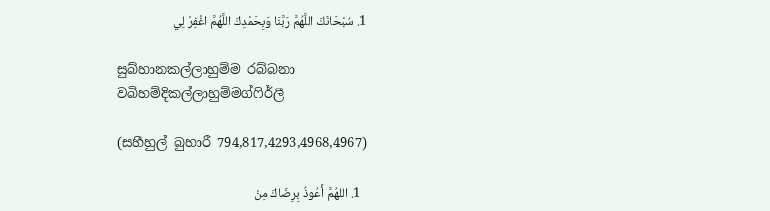1. سُبْحَانَكَ اللَّهُمَّ رَبَّنَا وَبِحَمْدِكَ اللَّهُمَّ اغْفِرْ لِي

සුබ්හානකල්ලාහුම්ම රබ්බනා වබිහම්දිකල්ලාහුම්මග්ෆිර්ලී

(සහීහුල් බුහාරී 794,817,4293,4968,4967)

  1. اللهُمَّ أَعُوذُ بِرِضَاكَ مِنْ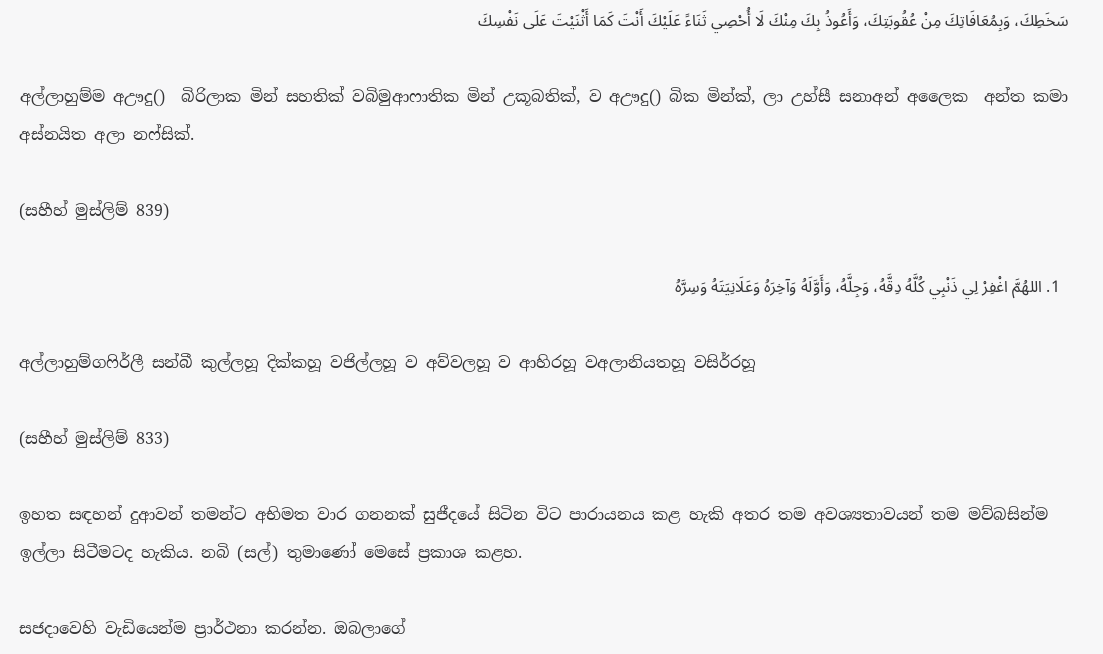سَخَطِكَ، وَبِمُعَافَاتِكَ مِنْ عُقُوبَتِكَ، وَأَعُوذُ بِكَ مِنْكَ لَا أُحْصِي ثَنَاءً عَلَيْكَ أَنْتَ كَمَا أَثْنَيْتَ عَلَى نَفْسِكَ

අල්ලාහුම්ම අඌදු()  බිරිලාක මින් සහතික් වබිමුආෆාතික මින් උකූබතික්, ව අඌදු() බික මින්ක්, ලා උහ්සී සනාඅන් අලෛක  අන්ත කමා අස්නයිත අලා නෆ්සික්.

(සහීහ් මුස්ලිම් 839)

  1. اللهُمَّ اغْفِرْ لِي ذَنْبِي كُلَّهُ دِقَّهُ، وَجِلَّهُ، وَأَوَّلَهُ وَآخِرَهُ وَعَلَانِيَتَهُ وَسِرَّهُ

අල්ලාහුම්ගෆිර්ලී සන්බී කුල්ලහූ දික්කහූ වජිල්ලහූ ව අව්වලහූ ව ආහිරහූ වඅලානියතහූ වසිර්රහූ

(සහීහ් මුස්ලිම් 833)

ඉහත සඳහන් දුආවන් තමන්ට අභිමත වාර ගනනක් සුජීදයේ සිටින විට පාරායනය කළ හැකි අතර තම අවශ්‍යතාවයන් තම මව්බසින්ම ඉල්ලා සිටීමටද හැකිය. නබි (සල්) තුමාණෝ මෙසේ ප්‍රකාශ කළහ.

සජදාවෙහි වැඩියෙන්ම ප්‍රාර්ථනා කරන්න. ඔබලාගේ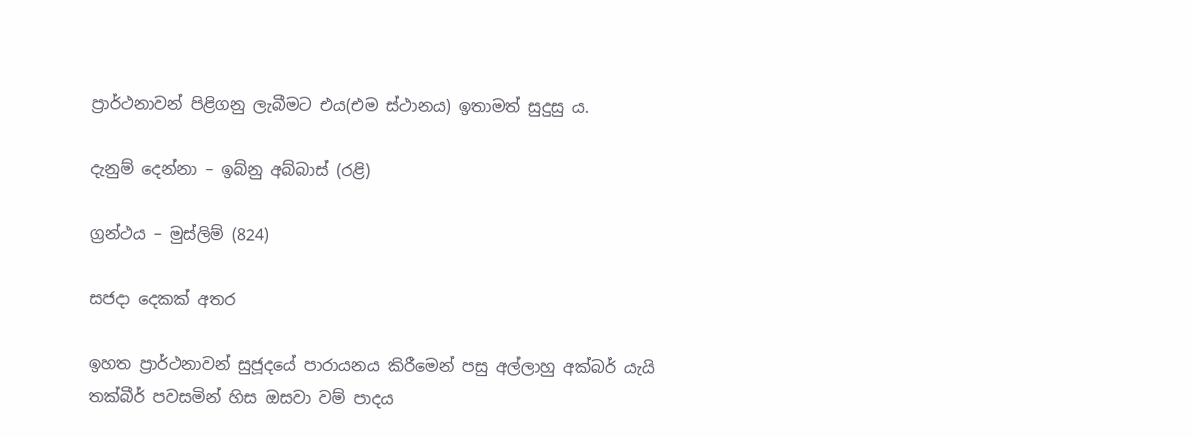ප්‍රාර්ථනාවන් පිළිගනු ලැබීමට එය(එම ස්ථානය) ඉතාමත් සුදුසු ය.

දැනුම් දෙන්නා – ඉබ්නු අබ්බාස් (රළි)

ග්‍රන්ථය – මුස්ලිම් (824)

සජදා දෙකක් අතර

ඉහත ප්‍රාර්ථනාවන් සුජූදයේ පාරායනය කිරීමෙන් පසු අල්ලාහු අක්බර් යැයි තක්බීර් පවසමින් හිස ඔසවා වම් පාදය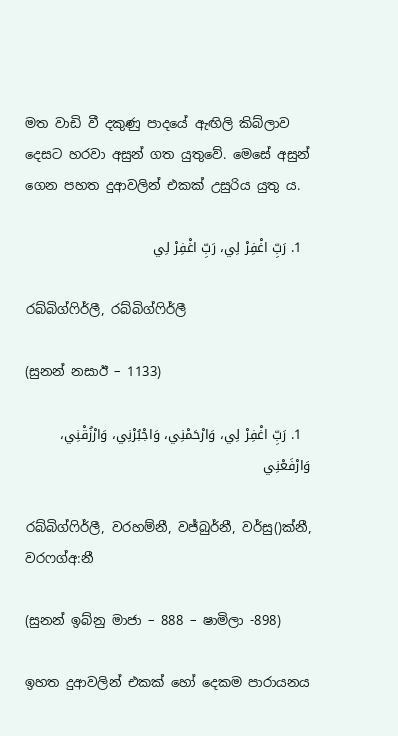මත වාඩි වී දකුණු පාදයේ ඇඟිලි කිබ්ලාව දෙසට හරවා අසුන් ගත යුතුවේ. මෙසේ අසුන් ගෙන පහත දුආවලින් එකක් උසුරිය යුතු ය.

  1. رَبِّ اغْفِرْ لِي، رَبِّ اغْفِرْ لِي

රබ්බිග්ෆිර්ලී, රබ්බිග්ෆිර්ලී

(සුනන් නසාඊ – 1133)

  1. رَبِّ اغْفِرْ لِي، وَارْحَمْنِي، وَاجْبُرْنِي، وَارْزُقْنِي، وَارْفَعْنِي

රබ්බිග්ෆිර්ලී, වරහම්නී, වජ්බුර්නී, වර්සු()ක්නී, වරෆග්අ:නී

(සුනන් ඉබ්නු මාජා – 888 – ෂාමිලා -898)

ඉහත දුආවලින් එකක් හෝ දෙකම පාරායනය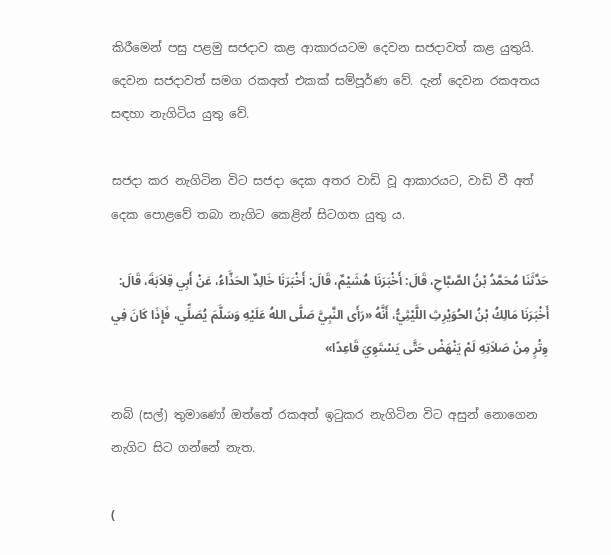කිරීමෙන් පසු පළමු සජදාව කළ ආකාරයටම දෙවන සජදාවත් කළ යුතුයි. දෙවන සජදාවත් සමග රකඅත් එකක් සම්පූර්ණ වේ. දැන් දෙවන රකඅතය සඳහා නැගිටිය යුතු වේ.

සජදා කර නැගිටින විට සජදා දෙක අතර වාඩි වූ ආකාරයට, වාඩි වී අත් දෙක පොළවේ තබා නැගිට කෙළින් සිටගත යුතු ය.

حَدَّثَنَا مُحَمَّدُ بْنُ الصَّبَّاحِ، قَالَ: أَخْبَرَنَا هُشَيْمٌ، قَالَ: أَخْبَرَنَا خَالِدٌ الحَذَّاءُ، عَنْ أَبِي قِلاَبَةَ، قَالَ: أَخْبَرَنَا مَالِكُ بْنُ الحُوَيْرِثِ اللَّيْثِيُّ، أَنَّهُ «رَأَى النَّبِيَّ صَلَّى اللهُ عَلَيْهِ وَسَلَّمَ يُصَلِّي، فَإِذَا كَانَ فِي وِتْرٍ مِنْ صَلاَتِهِ لَمْ يَنْهَضْ حَتَّى يَسْتَوِيَ قَاعِدًا»

නබි (සල්) තුමාණෝ ඔත්තේ රකඅත් ඉටුකර නැගිටින විට අසුන් නොගෙන නැගිට සිට ගන්නේ නැත.

(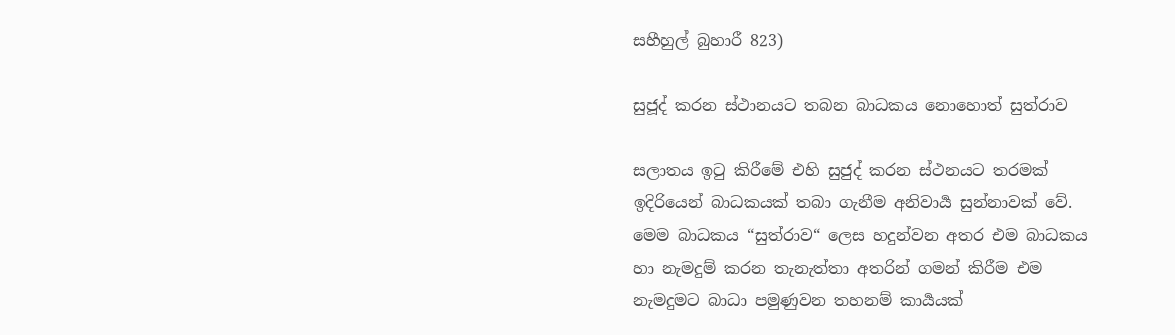සහීහුල් බුහාරී 823)

සුජූද් කරන ස්ථානයට තබන බාධකය නොහොත් සුත්රාව

සලාතය ඉටු කිරීමේ එහි සුජුද් කරන ස්ථනයට තරමක් ඉදිරියෙන් බාධකයක් තබා ගැනීම අනිවාර්‍ය සුන්නාවක් වේ. මෙම බාධකය “සුත්රාව“ ලෙස හදුන්වන අතර එම බාධකය හා නැමදුම් කරන තැනැත්තා අතරින් ගමන් කිරීම එම නැමදුමට බාධා පමුණුවන තහනම් කාර්‍යයක්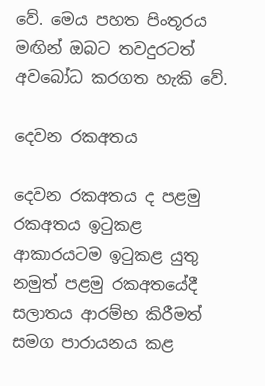වේ. මෙය පහත පිංතූරය මඟින් ඔබට තවදුරටත් අවබෝධ කරගත හැකි වේ.

දෙවන රකඅතය

දෙවන රකඅතය ද පළමු රකඅතය ඉටුකළ ආකාරයටම ඉටුකළ යුතු නමුත් පළමු රකඅතයේදී සලාතය ආරම්භ කිරීමත් සමග පාරායනය කළ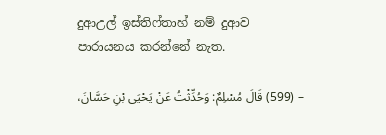දුආඋල් ඉස්තිෆ්තාහ් නම් දුආව පාරායනය ‍කරන්නේ නැත.

– (599) قَالَ مُسْلِمٌ: وَحُدِّثْتُ عَنْ يَحْيَى بْنِ حَسَّانَ،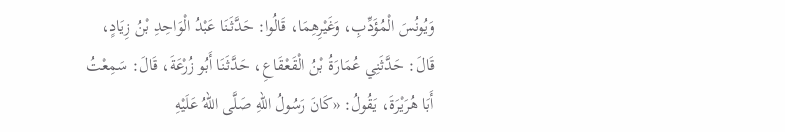وَيُونُسَ الْمُؤَدِّبِ، وَغَيْرِهِمَا، قَالُوا: حَدَّثَنَا عَبْدُ الْوَاحِدِ بْنُ زِيَادٍ، قَالَ: حَدَّثَنِي عُمَارَةُ بْنُ الْقَعْقَاعِ، حَدَّثَنَا أَبُو زُرْعَةَ، قَالَ: سَمِعْتُ أَبَا هُرَيْرَةَ، يَقُولُ: «كَانَ رَسُولُ اللهِ صَلَّى اللهُ عَلَيْهِ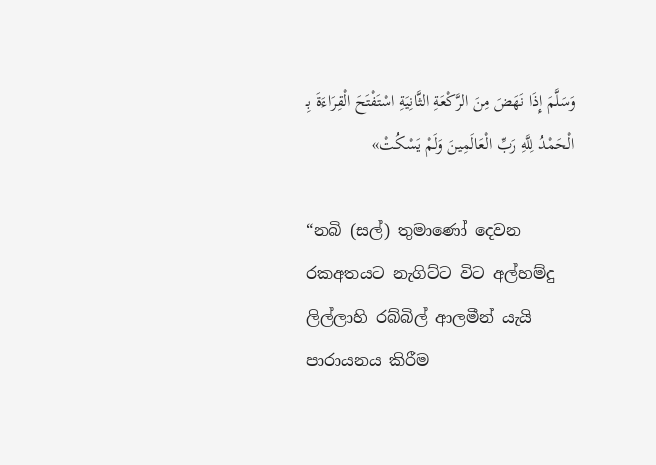وَسَلَّمَ إِذَا نَهَضَ مِنَ الرَّكْعَةِ الثَّانِيَةِ اسْتَفْتَحَ الْقِرَاءَةَ بِـ الْحَمْدُ لِلَّهِ رَبِّ الْعَالَمِينَ وَلَمْ يَسْكُتْ»

“නබි (සල්) තුමාණෝ දෙවන රකඅතයට නැගිට්ට විට අල්හම්දු ලිල්ලාහි රබ්බිල් ආලමීන් යැයි පාරායනය කිරීම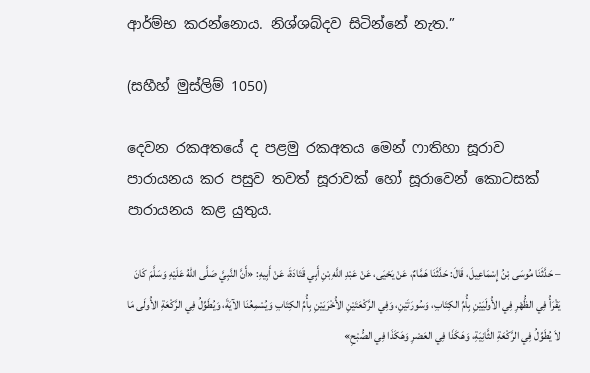ආර්ම්භ කරන්නොය. නිශ්ශබ්දව සිටින්නේ නැත.”

(සහීහ් මුස්ලිම් 1050)

දෙවන රකඅතයේ ද පළමු රකඅතය මෙන් ෆාතිහා සූරාව පාරායනය කර පසුව තවත් සූරාවක් හෝ සූරාවෙන් කොටසක් පාරායනය කළ යුතුය.

– حَدَّثَنَا مُوسَى بْنُ إِسْمَاعِيلَ، قَالَ: حَدَّثَنَا هَمَّامٌ، عَنْ يَحْيَى، عَنْ عَبْدِ اللَّهِ بْنِ أَبِي قَتَادَةَ، عَنْ أَبِيهِ: «أَنَّ النَّبِيَّ صَلَّى اللهُ عَلَيْهِ وَسَلَّمَ كَانَ يَقْرَأُ فِي الظُّهْرِ فِي الأُولَيَيْنِ بِأُمِّ الكِتَابِ، وَسُورَتَيْنِ، وَفِي الرَّكْعَتَيْنِ الأُخْرَيَيْنِ بِأُمِّ الكِتَابِ وَيُسْمِعُنَا الآيَةَ، وَيُطَوِّلُ فِي الرَّكْعَةِ الأُولَى مَا لاَ يُطَوِّلُ فِي الرَّكْعَةِ الثَّانِيَةِ، وَهَكَذَا فِي العَصْرِ وَهَكَذَا فِي الصُّبْحِ»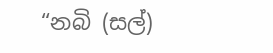“නබි (සල්)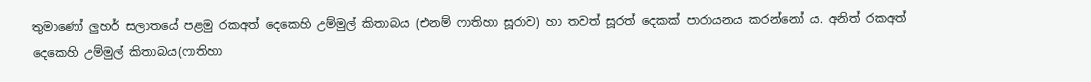තුමාණෝ ලුහර් සලාතයේ පළමු රකඅත් දෙකෙහි උම්මුල් කිතාබය (එනම් ෆාතිහා සූරාව) හා තවත් සූරත් දෙකක් පාරායනය කරන්නෝ ය. අනිත් රකඅත් දෙකෙහි උම්මුල් කිතාබය(ෆාතිහා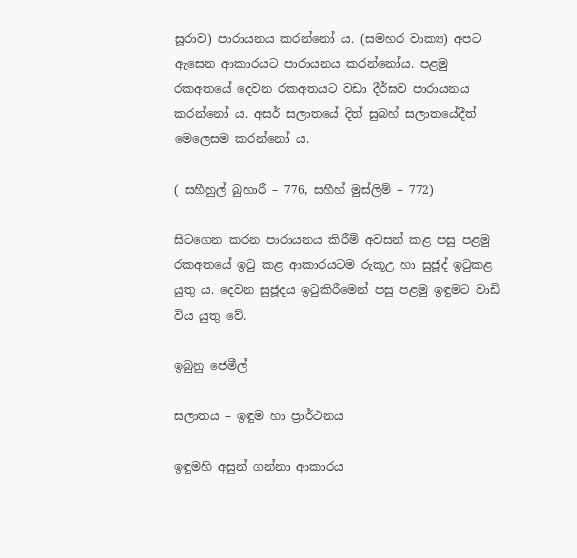සූරාව) පාරායනය කරන්නෝ ය. (සමහර වාක්‍ය) අපට ඇසෙන ආකාරයට පාරායනය කරන්නෝය. පළමු රකඅතයේ දෙවන රකඅතයට වඩා දීර්ඝව පාරායනය කරන්නෝ ය. අසර් සලාතයේ දිත් සුබහ් සලාතයේදීත් මෙලෙසම කරන්නෝ ය.

( සහීහුල් බුහාරී – 776, සහීහ් මුස්ලිම් – 772)

සිටගෙන කරන පාරායනය කිරීම් අවසන් කළ පසු පළමු රකඅතයේ ඉටු කළ ආකාරයටම රුකූඋ හා සුජූද් ඉටුකළ යුතු ය. දෙවන සුජූදය ඉටුකිරීමෙන් පසු පළමු ඉඳුමට වාඩි විය යුතු වේ.

ඉබුනු ජෙමීල්

සලාතය – ඉඳුම හා ප්‍රාර්ථනය

ඉඳුමහි අසුන් ගන්නා ආකාරය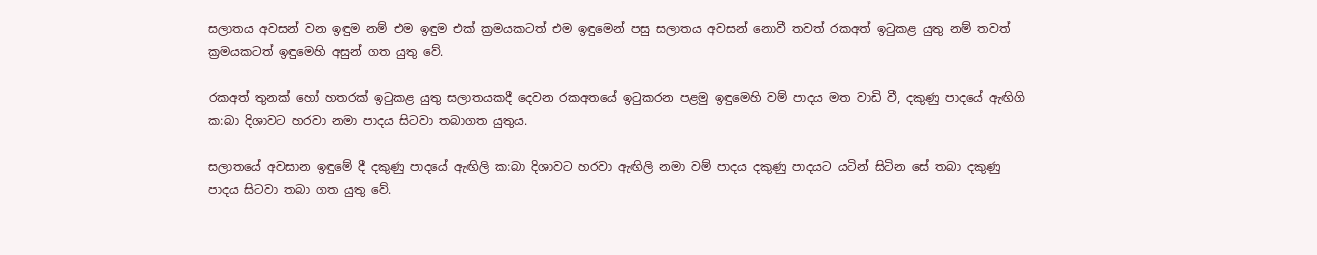සලාතය අවසන් වන ඉඳුම නම් එම ඉඳුම එක් ක්‍රමයකටත් එම ඉඳුමෙන් පසු සලාතය අවසන් නොවී තවත් රකඅත් ඉටුකළ යුතු නම් තවත් ක්‍රමයකටත් ඉඳුමෙහි අසුන් ගත යුතු වේ.

රකඅත් තුනක් හෝ හතරක් ඉටුකළ යුතු සලාතයකදී දෙවන රකඅතයේ ඉටුකරන පළමු ඉඳුමෙහි වම් පාදය මත වාඩි වී, දකුණු පාදයේ ඇඟිගි ක:බා දිශාවට හරවා නමා පාදය සිටවා තබාගත යුතුය.

සලාතයේ අවසාන ඉඳුමේ දී දකුණු පාදයේ ඇඟිලි ක:බා දිශාවට හරවා ඇඟිලි නමා වම් පාදය දකුණු පාදයට යටින් සිටින සේ තබා දකුණු පාදය සිටවා තබා ගත යුතු වේ.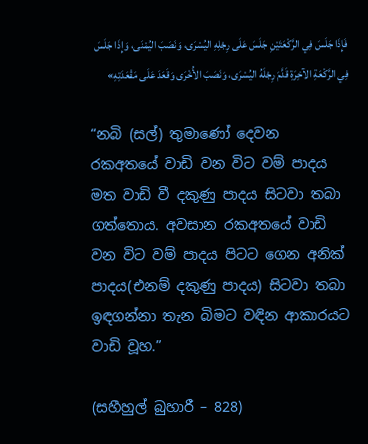فَإِذَا جَلَسَ فِي الرَّكْعَتَيْنِ جَلَسَ عَلَى رِجْلِهِ اليُسْرَى، وَنَصَبَ اليُمْنَى، وَإِذَا جَلَسَ فِي الرَّكْعَةِ الآخِرَةِ قَدَّمَ رِجْلَهُ اليُسْرَى، وَنَصَبَ الأُخْرَى وَقَعَدَ عَلَى مَقْعَدَتِهِ»

“නබි (සල්) තුමාණෝ දෙවන රකඅතයේ වාඩි වන විට වම් පාදය මත වාඩි වී දකුණු පාදය සිටවා තබා ගත්තොය. අවසාන රකඅතයේ වාඩි වන විට වම් පාදය පිටට ගෙන අනික් පාදය(එනම් දකුණු පාදය) සිටවා තබා ඉඳගන්නා තැන බිමට වඳින ආකාරයට වාඩි වූහ.”

(සහීහුල් බුහාරී – 828)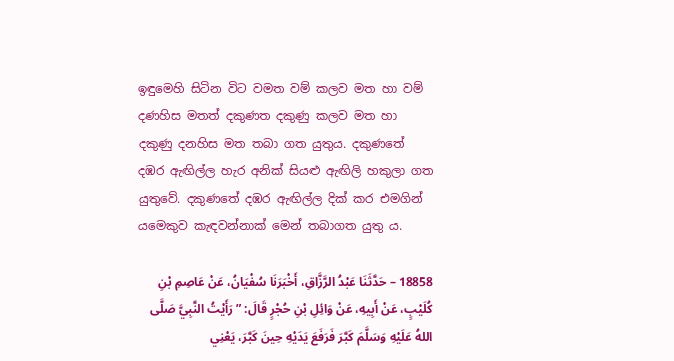ඉඳුමෙහි සිටින විට වමත වම් කලව මත හා වම් දණහිස මතත් දකුණත දකුණු කලව මත හා දකුණු දනහිස මත තබා ගත යුතුය. දකුණතේ දඹර ඇඟිල්ල හැර අනික් සියළු ඇඟිලි හකුලා ගත යුතුවේ. දකුණතේ දඹර ඇඟිල්ල දික් කර එමගින් යමෙකුව කැඳවන්නාක් මෙන් තබාගත යුතු ය.

18858 – حَدَّثَنَا عَبْدُ الرَّزَّاقِ، أَخْبَرَنَا سُفْيَانُ، عَنْ عَاصِمِ بْنِ كُلَيْبٍ، عَنْ أَبِيهِ، عَنْ وَائِلِ بْنِ حُجْرٍ قَالَ: ” رَأَيْتُ النَّبِيَّ صَلَّى اللهُ عَلَيْهِ وَسَلَّمَ كَبَّرَ فَرَفَعَ يَدَيْهِ حِينَ كَبَّرَ، يَعْنِي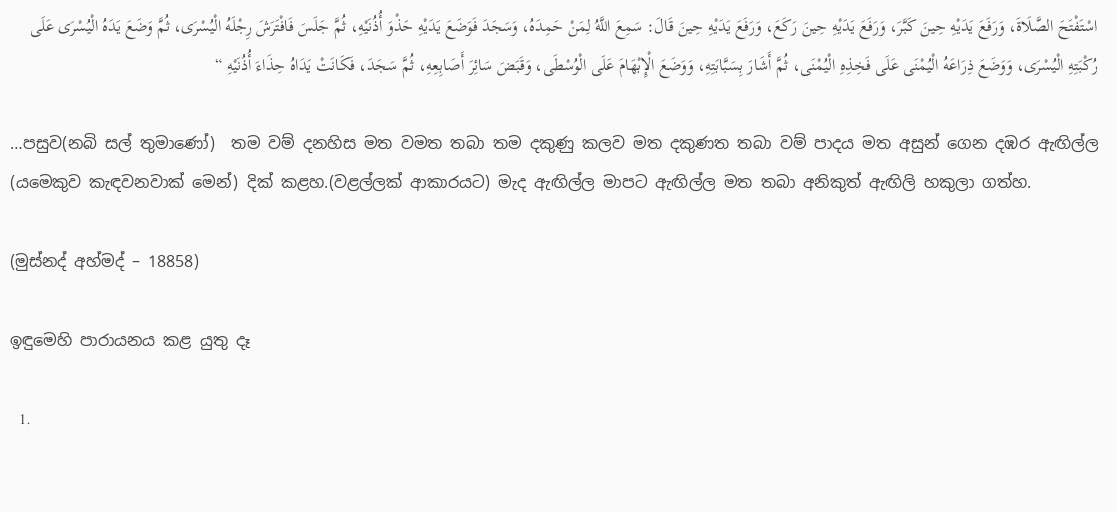اسْتَفْتَحَ الصَّلَاةَ، وَرَفَعَ يَدَيْهِ حِينَ كَبَّرَ، وَرَفَعَ يَدَيْهِ حِينَ رَكَعَ، وَرَفَعَ يَدَيْهِ حِينَ قَالَ: سَمِعَ اللَّهُ لِمَنْ حَمِدَهُ، وَسَجَدَ فَوَضَعَ يَدَيْهِ حَذْوَ أُذُنَيْهِ، ثُمَّ جَلَسَ فَافْتَرَشَ رِجْلَهُ الْيُسْرَى، ثُمَّ وَضَعَ يَدَهُ الْيُسْرَى عَلَى رُكْبَتِهِ الْيُسْرَى، وَوَضَعَ ذِرَاعَهُ الْيُمْنَى عَلَى فَخِذِهِ الْيُمْنَى، ثُمَّ أَشَارَ بِسَبَّابَتِهِ، وَوَضَعَ الْإِبْهَامَ عَلَى الْوُسْطَى، وَقَبَضَ سَائِرَ أَصَابِعِهِ، ثُمَّ سَجَدَ، فَكَانَتْ يَدَاهُ حِذَاءَ أُذُنَيْهِ “

…පසුව(නබි සල් තුමාණෝ)  තම වම් දනහිස මත වමත තබා තම දකුණු කලව මත දකුණත තබා වම් පාදය මත අසුන් ගෙන දඹර ඇඟිල්ල (යමෙකුව කැඳවනවාක් මෙන්) දික් කළහ.(වළල්ලක් ආකාරයට) මැද ඇඟිල්ල මාපට ඇඟිල්ල මත තබා අනිකුත් ඇඟිලි හකුලා ගත්හ.

(මුස්නද් අහ්මද් – 18858)

ඉඳුමෙහි පාරායනය කළ යුතු දෑ

  1.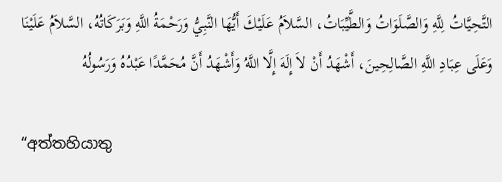التَّحِيَّاتُ لِلَّهِ وَالصَّلَوَاتُ وَالطَّيِّبَاتُ، السَّلاَمُ عَلَيْكَ أَيُّهَا النَّبِيُّ وَرَحْمَةُ اللَّهِ وَبَرَكَاتُهُ، السَّلاَمُ عَلَيْنَا وَعَلَى عِبَادِ اللَّهِ الصَّالِحِينَ، أَشْهَدُ أَنْ لاَ إِلَهَ إِلَّا اللَّهُ وَأَشْهَدُ أَنَّ مُحَمَّدًا عَبْدُهُ وَرَسُولُهُ

“අත්තහියාතු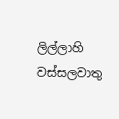ලිල්ලාහි වස්සලවාතු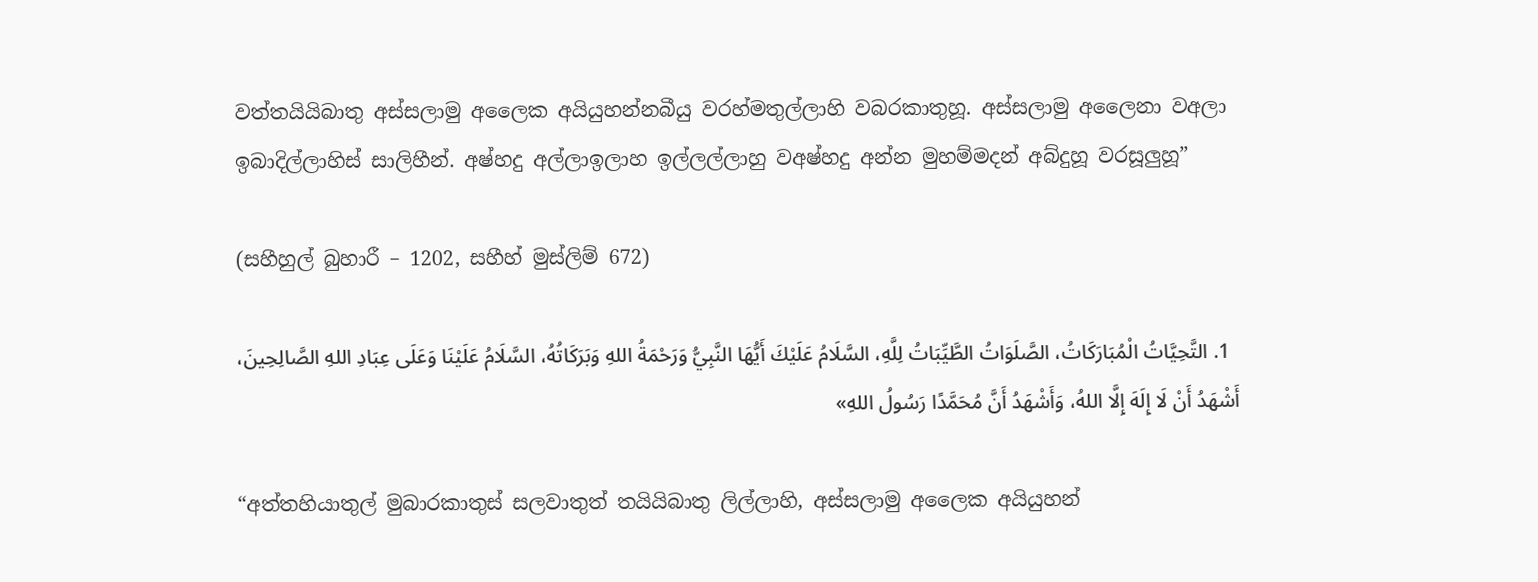වත්තයියිබාතු අස්සලාමු අලෛක අයියුහන්නබීයු වරහ්මතුල්ලාහි වබරකාතුහූ. අස්සලාමු අලෛනා වඅලා ඉබාදිල්ලාහිස් සාලිහීන්. අෂ්හදු අල්ලාඉලාහ ඉල්ලල්ලාහු වඅෂ්හදු අන්න මුහම්මදන් අබ්දුහූ වරසූලුහූ”

(සහීහුල් බුහාරී – 1202, සහීහ් මුස්ලිම් 672)

  1. التَّحِيَّاتُ الْمُبَارَكَاتُ، الصَّلَوَاتُ الطَّيِّبَاتُ لِلَّهِ، السَّلَامُ عَلَيْكَ أَيُّهَا النَّبِيُّ وَرَحْمَةُ اللهِ وَبَرَكَاتُهُ، السَّلَامُ عَلَيْنَا وَعَلَى عِبَادِ اللهِ الصَّالِحِينَ، أَشْهَدُ أَنْ لَا إِلَهَ إِلَّا اللهُ، وَأَشْهَدُ أَنَّ مُحَمَّدًا رَسُولُ اللهِ»

“අත්තහියාතුල් මුබාරකාතුස් සලවාතුත් තයියිබාතු ලිල්ලාහි, අස්සලාමු අලෛක අයියුහන්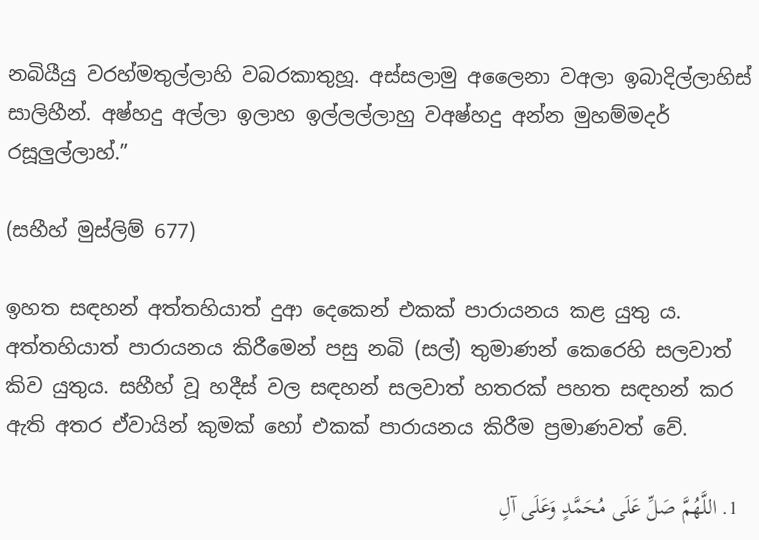නබියීයු වරහ්මතුල්ලාහි වබරකාතුහූ. අස්සලාමු අලෛනා වඅලා ඉබාදිල්ලාහිස් සාලිහීන්. අෂ්හදු අල්ලා ඉලාහ ඉල්ලල්ලාහු වඅෂ්හදු අන්න මුහම්මදර් රසූලුල්ලාහ්.”

(සහීහ් මුස්ලිම් 677)

ඉහත සඳහන් අත්තහියාත් දුආ දෙකෙන් එකක් පාරායනය කළ යුතු ය. අත්තහියාත් පාරායනය කිරීමෙන් පසු නබි (සල්) තුමාණන් කෙරෙහි සලවාත් කිව යුතුය. සහීහ් වූ හදීස් වල සඳහන් සලවාත් හතරක් පහත සඳහන් කර ඇති අතර ඒවායින් කුමක් හෝ එකක් පාරායනය කිරීම ප්‍රමාණවත් වේ.

  1. اللَّهُمَّ صَلِّ عَلَى مُحَمَّدٍ وَعَلَى آلِ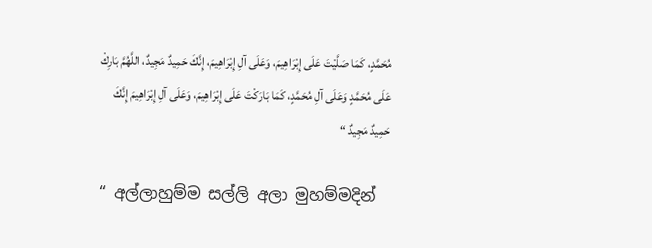مُحَمَّدٍ، كَمَا صَلَّيْتَ عَلَى إِبْرَاهِيمَ، وَعَلَى آلِ إِبْرَاهِيمَ، إِنَّكَ حَمِيدٌ مَجِيدٌ، اللَّهُمَّ بَارِكْ عَلَى مُحَمَّدٍ وَعَلَى آلِ مُحَمَّدٍ، كَمَا بَارَكْتَ عَلَى إِبْرَاهِيمَ، وَعَلَى آلِ إِبْرَاهِيمَ إِنَّكَ حَمِيدٌ مَجِيدٌ “

“ අල්ලාහුම්ම සල්ලි අලා මුහම්මදින්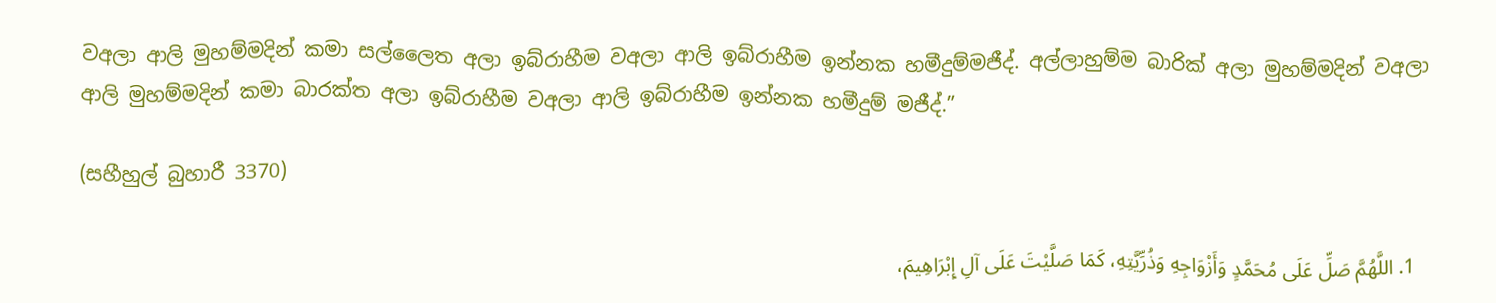වඅලා ආලි මුහම්මදින් කමා සල්ලෛත අලා ඉබ්රාහීම වඅලා ආලි ඉබ්රාහීම ඉන්නක හමීදුම්මජීද්. අල්ලාහුම්ම බාරික් අලා මුහම්මදින් වඅලා ආලි මුහම්මදින් කමා බාරක්ත අලා ඉබ්රාහීම වඅලා ආලි ඉබ්රාහීම ඉන්නක හමීදුම් මජීද්.”

(සහීහුල් බුහාරී 3370)

  1. اللَّهُمَّ صَلِّ عَلَى مُحَمَّدٍ وَأَزْوَاجِهِ وَذُرِّيَّتِهِ، كَمَا صَلَّيْتَ عَلَى آلِ إِبْرَاهِيمَ،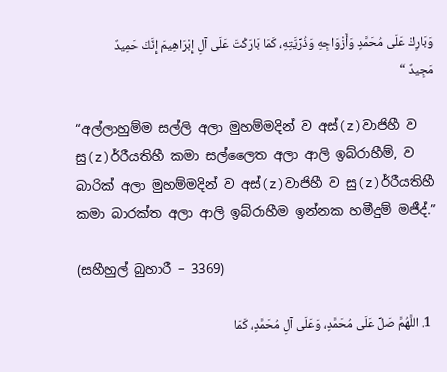وَبَارِكْ عَلَى مُحَمَّدٍ وَأَزْوَاجِهِ وَذُرِّيَّتِهِ، كَمَا بَارَكْتَ عَلَى آلِ إِبْرَاهِيمَ إِنَّكَ حَمِيدٌ مَجِيدٌ “

“අල්ලාහුම්ම සල්ලි අලා මුහම්මදින් ව අස්(z)වාජිහී ව සු(z)ර්රීයතිහී කමා සල්ලෛත අලා ආලි ඉබ්රාහීම්, ව බාරික් අලා මුහම්මදින් ව අස්(z)වාජිහී ව සු(z)ර්රීයතිහී කමා බාරක්ත අලා ආලි ඉබ්රාහීම ඉන්නක හමීදුම් මජීද්.”

(සහීහුල් බුහාරී – 3369)

  1. اللَّهُمَّ صَلِّ عَلَى مُحَمَّدٍ، وَعَلَى آلِ مُحَمَّدٍ، كَمَا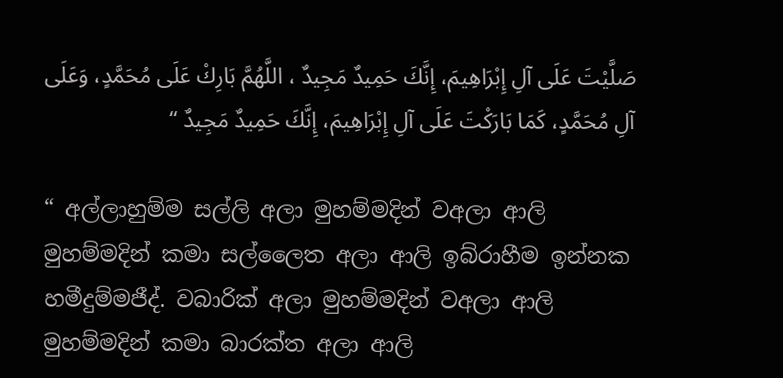صَلَّيْتَ عَلَى آلِ إِبْرَاهِيمَ، إِنَّكَ حَمِيدٌ مَجِيدٌ ، اللَّهُمَّ بَارِكْ عَلَى مُحَمَّدٍ، وَعَلَى آلِ مُحَمَّدٍ، كَمَا بَارَكْتَ عَلَى آلِ إِبْرَاهِيمَ، إِنَّكَ حَمِيدٌ مَجِيدٌ “

“ අල්ලාහුම්ම සල්ලි අලා මුහම්මදින් වඅලා ආලි මුහම්මදින් කමා සල්ලෛත අලා ආලි ඉබ්රාහීම ඉන්නක හමීදුම්මජීද්. වබාරික් අලා මුහම්මදින් වඅලා ආලි මුහම්මදින් කමා බාරක්ත අලා ආලි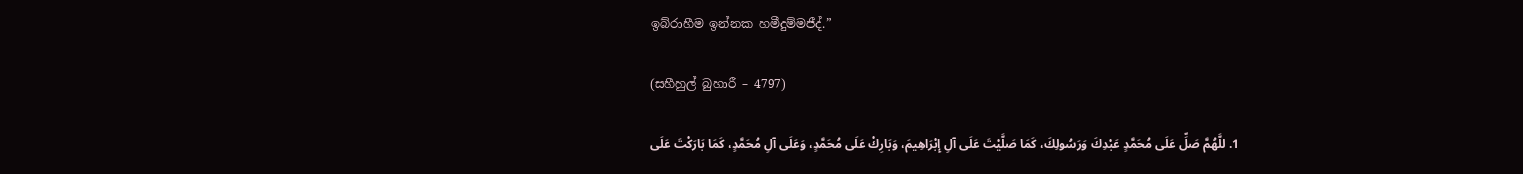ඉබ්රාහීම ඉන්නක හමීදුම්මජීද්.”

(සහීහුල් බුහාරී – 4797)

  1. للَّهُمَّ صَلِّ عَلَى مُحَمَّدٍ عَبْدِكَ وَرَسُولِكَ، كَمَا صَلَّيْتَ عَلَى آلِ إِبْرَاهِيمَ، وَبَارِكْ عَلَى مُحَمَّدٍ، وَعَلَى آلِ مُحَمَّدٍ، كَمَا بَارَكْتَ عَلَى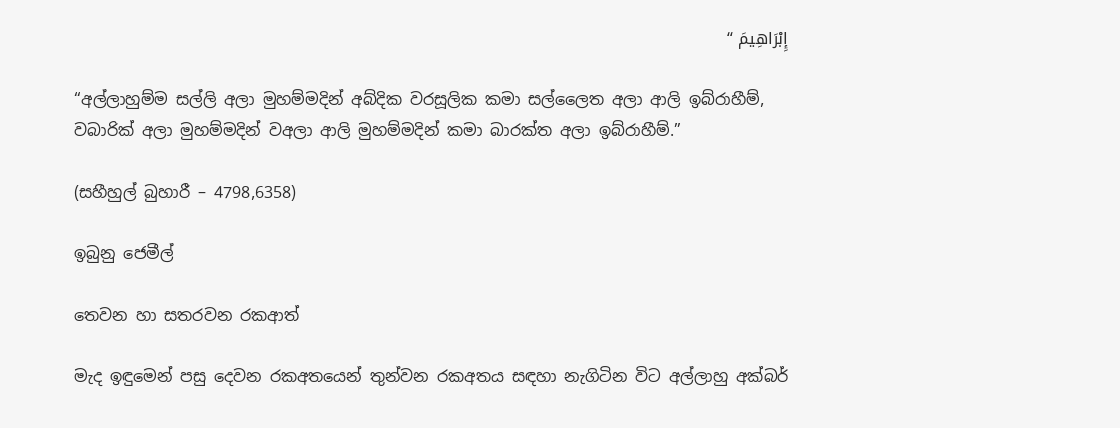إِبْرَاهِيمَ “

“අල්ලාහුම්ම සල්ලි අලා මුහම්මදින් අබ්දික වරසූලික කමා සල්ලෛත අලා ආලි ඉබ්රාහීම්, වබාරික් අලා මුහම්මදින් වඅලා ආලි මුහම්මදින් කමා බාරක්ත අලා ඉබ්රාහීම්.”

(සහීහුල් බුහාරී – 4798,6358)

ඉබුනු ජෙමීල්

තෙවන හා සතරවන රකආත්

මැද ඉඳුමෙන් පසු දෙවන රකඅතයෙන් තුන්වන රකඅතය සඳහා නැගිටින විට අල්ලාහු අක්බර්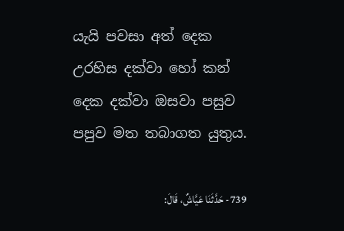යැයි පවසා අත් දෙක උරහිස දක්වා හෝ කන් දෙක දක්වා ඔසවා පසුව පපුව මත තබාගත යුතුය.

739- حَدَّثَنَا عَيَّاشٌ، قَالَ: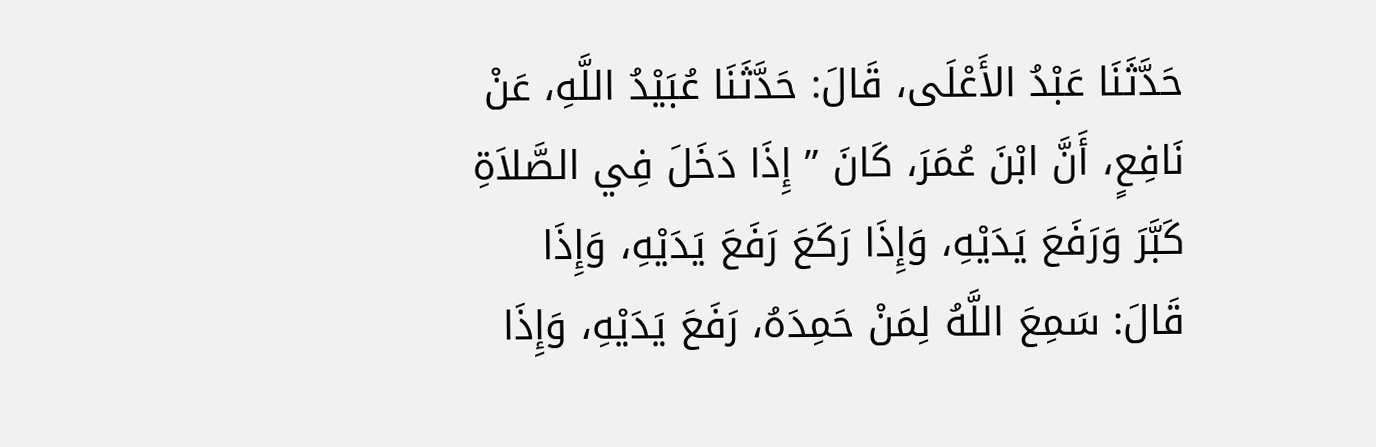حَدَّثَنَا عَبْدُ الأَعْلَى، قَالَ: حَدَّثَنَا عُبَيْدُ اللَّهِ، عَنْ نَافِعٍ، أَنَّ ابْنَ عُمَرَ، كَانَ ” إِذَا دَخَلَ فِي الصَّلاَةِ كَبَّرَ وَرَفَعَ يَدَيْهِ، وَإِذَا رَكَعَ رَفَعَ يَدَيْهِ، وَإِذَا قَالَ: سَمِعَ اللَّهُ لِمَنْ حَمِدَهُ، رَفَعَ يَدَيْهِ، وَإِذَا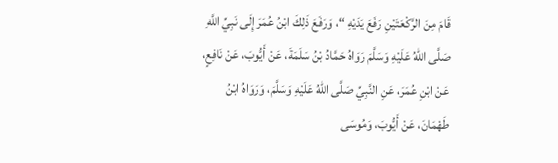قَامَ مِنَ الرَّكْعَتَيْنِ رَفَعَ يَدَيْهِ “، وَرَفَعَ ذَلِكَ ابْنُ عُمَرَ إِلَى نَبِيِّ اللَّهِ صَلَّى اللهُ عَلَيْهِ وَسَلَّمَ رَوَاهُ حَمَّادُ بْنُ سَلَمَةَ، عَنْ أَيُّوبَ، عَنْ نَافِعٍ، عَنْ ابْنِ عُمَرَ، عَنِ النَّبِيِّ صَلَّى اللهُ عَلَيْهِ وَسَلَّمَ، وَرَوَاهُ ابْنُ طَهْمَانَ، عَنْ أَيُّوبَ، وَمُوسَى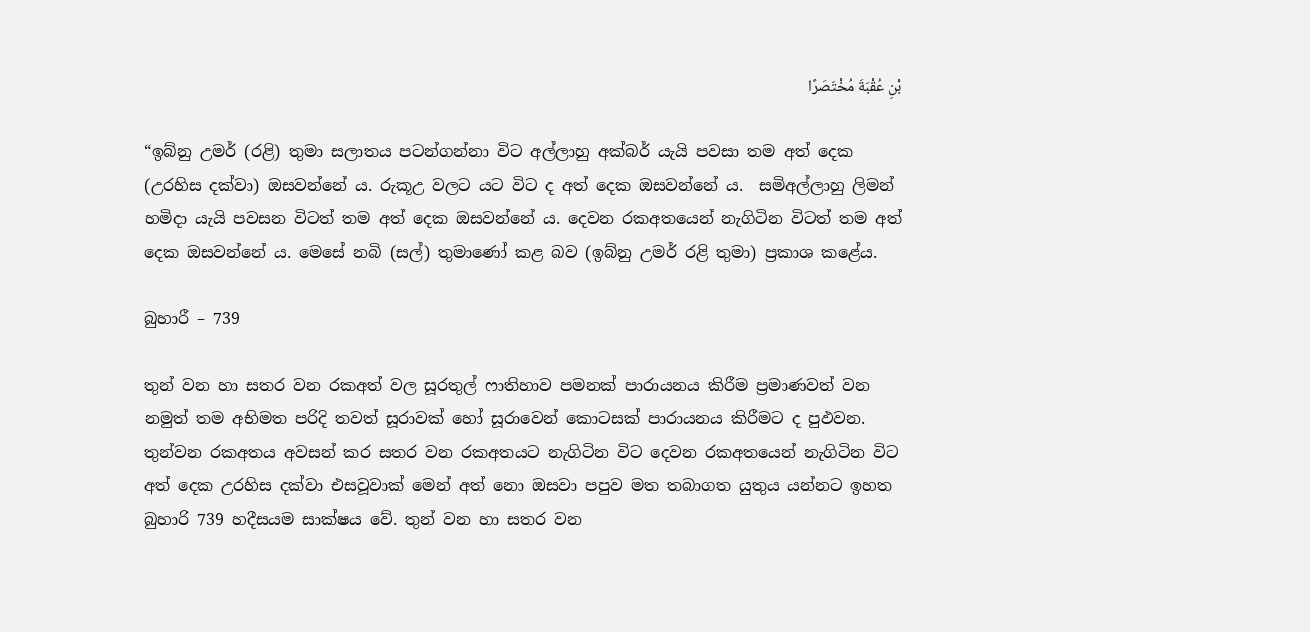بْنِ عُقْبَةَ مُخْتَصَرًا

“ඉබ්නු උමර් (රළි) තුමා සලාතය පටන්ගන්නා විට අල්ලාහු අක්බර් යැයි පවසා තම අත් දෙක (උරහිස දක්වා) ඔසවන්නේ ය. රුකූඋ වලට යට විට ද අත් දෙක ඔසවන්නේ ය.  සමිඅල්ලාහු ලිමන් හමිදා යැයි පවසන විටත් තම අත් දෙක ඔසවන්නේ ය. දෙවන රකඅතයෙන් නැගිටින විටත් තම අත් දෙක ඔසවන්නේ ය. මෙසේ නබි (සල්) තුමාණෝ කළ බව (ඉබ්නු උමර් රළි තුමා) ප්‍රකාශ කළේය.

බුහාරී – 739

තුන් වන හා සතර වන රකඅත් වල සූරතුල් ෆාතිහාව පමනක් පාරායනය කිරීම ප්‍රමාණවත් වන නමුත් තම අභිමත පරිදි තවත් සූරාවක් හෝ සූරාවෙන් කොටසක් පාරායනය කිරීමට ද පුඵවන. තුන්වන රකඅතය අවසන් කර සතර වන රකඅතයට නැගිටින විට දෙවන රකඅතයෙන් නැගිටින විට අත් දෙක උරහිස දක්වා එසවූවාක් මෙන් අත් නො ඔසවා පපුව මත තබාගත යුතුය යන්නට ඉහත බුහාරි 739 හදීසයම සාක්ෂය වේ. තුන් වන හා සතර වන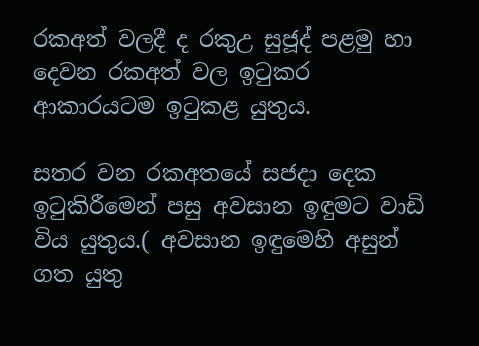රකඅත් වලදී ද රකුඋ සුජූද් පළමු හා දෙවන රකඅත් වල ඉටුකර ආකාරයටම ඉටුකළ යුතුය.

සතර වන රකඅතයේ සජදා දෙක ඉටුකිරීමෙන් පසු අවසාන ඉඳුමට වාඩි විය යුතුය.( අවසාන ඉඳුමෙහි අසුන් ගත යුතු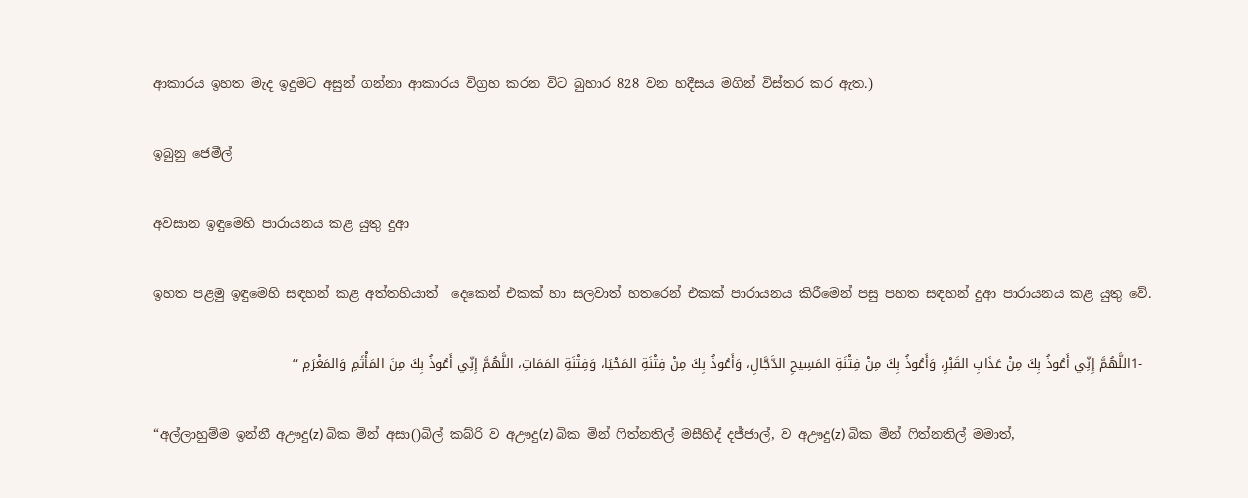ආකාරය ඉහත මැද ඉදුමට අසුන් ගන්නා ආකාරය විග්‍රහ කරන විට බුහාර 828 වන හදීසය මගින් විස්තර කර ඇත.)

ඉබුනු ජෙමීල්

අවසාන ඉඳුමෙහි පාරායනය කළ යුතු දුආ

ඉහත පළමු ඉඳුමෙහි සඳහන් කළ අත්තහියාත්  දෙකෙන් එකක් හා සලවාත් හතරෙන් එකක් පාරායනය කිරීමෙන් පසු පහත සඳහන් දුආ පාරායනය කළ යුතු වේ.

  -1اللَّهُمَّ إِنِّي أَعُوذُ بِكَ مِنْ عَذَابِ القَبْرِ، وَأَعُوذُ بِكَ مِنْ فِتْنَةِ المَسِيحِ الدَّجَّالِ، وَأَعُوذُ بِكَ مِنْ فِتْنَةِ المَحْيَا، وَفِتْنَةِ المَمَاتِ، اللَّهُمَّ إِنِّي أَعُوذُ بِكَ مِنَ المَأْثَمِ وَالمَغْرَمِ “

“අල්ලාහුම්ම ඉන්නී අඌදු(z) බික මින් අසා()බිල් කබ්රි ව අඌදු(z) බික මින් ෆිත්නතිල් මසීහිද් දජ්ජාල්, ව අඌදු(z) බික මින් ෆිත්නතිල් මමාත්,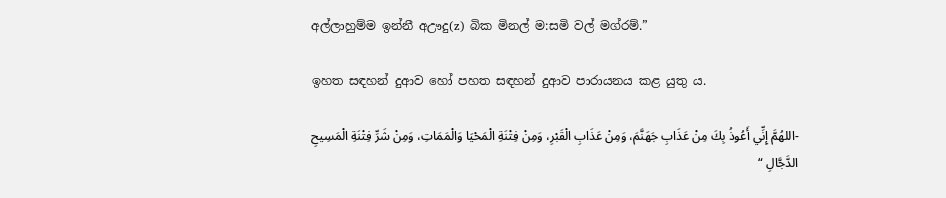අල්ලාහුම්ම ඉන්නී අඌදු(z) බික මිනල් ම:සමි වල් මග්රම්.”

ඉහත සඳහන් දුආව හෝ පහත සඳහන් දුආව පාරායනය කළ යුතු ය.

-اللهُمَّ إِنِّي أَعُوذُ بِكَ مِنْ عَذَابِ جَهَنَّمَ، وَمِنْ عَذَابِ الْقَبْرِ، وَمِنْ فِتْنَةِ الْمَحْيَا وَالْمَمَاتِ، وَمِنْ شَرِّ فِتْنَةِ الْمَسِيحِ الدَّجَّالِ “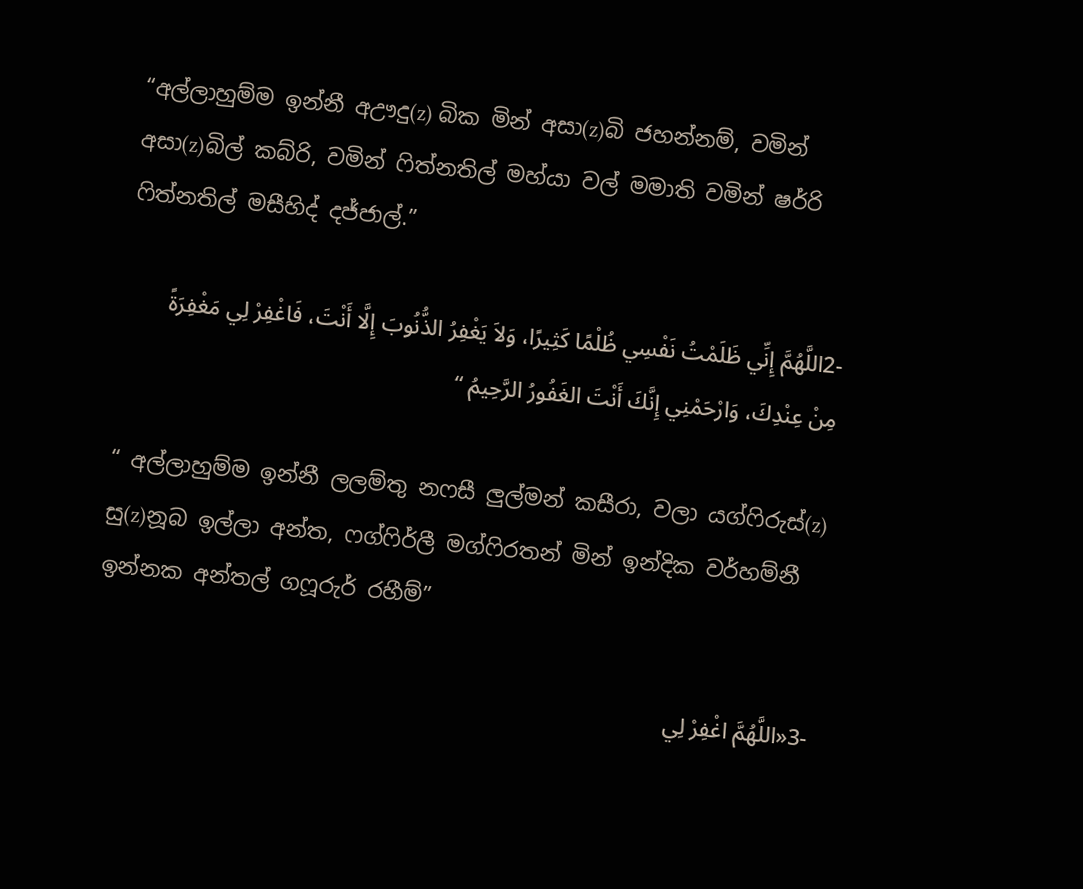“අල්ලාහුම්ම ඉන්නී අඌදු(z) බික මින් අසා(z)බි ජහන්නම්, වමින් අසා(z)බිල් කබ්රි, වමින් ෆිත්නතිල් මහ්යා වල් මමාති වමින් ෂර්රි ෆිත්නතිල් මසීහිද් දජ්ජාල්.”

-2اللَّهُمَّ إِنِّي ظَلَمْتُ نَفْسِي ظُلْمًا كَثِيرًا، وَلاَ يَغْفِرُ الذُّنُوبَ إِلَّا أَنْتَ، فَاغْفِرْ لِي مَغْفِرَةً مِنْ عِنْدِكَ، وَارْحَمْنِي إِنَّكَ أَنْتَ الغَفُورُ الرَّحِيمُ “

“ අල්ලාහුම්ම ඉන්නී ලලම්තු නෆසී ලුල්මන් කසීරා, වලා යග්ෆිරුස්(z) සු(z)නූබ ඉල්ලා අන්ත, ෆග්ෆිර්ලී මග්ෆිරතන් මින් ඉන්දික වර්හම්නී ඉන්නක අන්තල් ගෆූරුර් රහීම්”

-3«اللَّهُمَّ اغْفِرْ لِي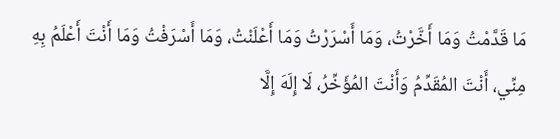مَا قَدَّمْتُ وَمَا أَخَّرْتُ، وَمَا أَسْرَرْتُ وَمَا أَعْلَنْتُ، وَمَا أَسْرَفْتُ وَمَا أَنْتَ أَعْلَمُ بِهِ مِنِّي، أَنْتَ المُقَدِّمُ وَأَنْتَ المُؤَخِّرُ، لَا إِلَهَ إِلَّا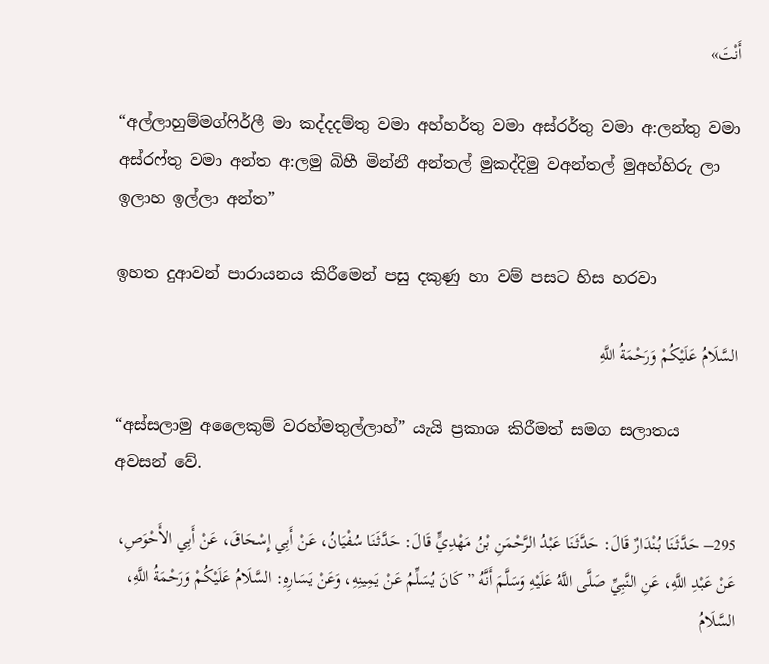أَنْتَ»

“අල්ලාහුම්මග්ෆිර්ලී මා කද්දදම්තු වමා අහ්හර්තු වමා අස්රර්තු වමා අ:ලන්තු වමා අස්රෆ්තු වමා අන්ත අ:ලමු බිහී මින්නී අන්තල් මුකද්දිමු වඅන්තල් මුඅහ්හිරු ලා ඉලාහ ඉල්ලා අන්ත”

ඉහත දුආවන් පාරායනය කිරීමෙන් පසු දකුණු හා වම් පසට හිස හරවා

السَّلَامُ عَلَيْكُمْ وَرَحْمَةُ اللَّهِ

“අස්සලාමු අලෛකුම් වරහ්මතුල්ලාහ්” යැයි ප්‍රකාශ කිරීමත් සමග සලාතය අවසන් වේ.

295– حَدَّثَنَا بُنْدَارٌ قَالَ: حَدَّثَنَا عَبْدُ الرَّحْمَنِ بْنُ مَهْدِيٍّ قَالَ: حَدَّثَنَا سُفْيَانُ، عَنْ أَبِي إِسْحَاقَ، عَنْ أَبِي الأَحْوَصِ، عَنْ عَبْدِ اللَّهِ، عَنِ النَّبِيِّ صَلَّى اللَّهُ عَلَيْهِ وَسَلَّمَ أَنَّهُ ” كَانَ يُسَلِّمُ عَنْ يَمِينِهِ، وَعَنْ يَسَارِهِ: السَّلَامُ عَلَيْكُمْ وَرَحْمَةُ اللَّهِ، السَّلَامُ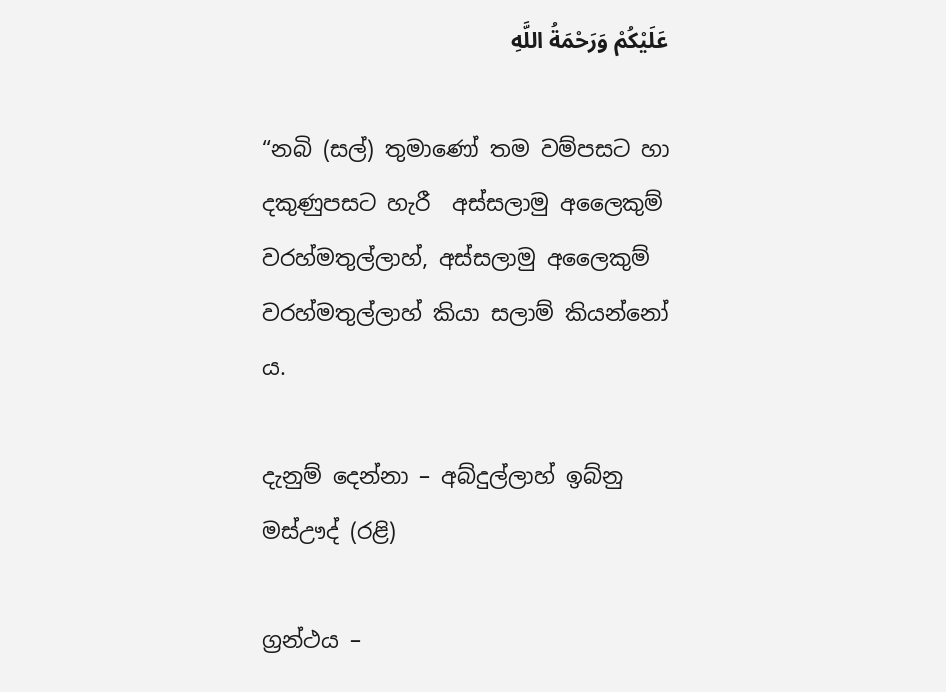عَلَيْكُمْ وَرَحْمَةُ اللَّهِ

“නබි (සල්) තුමාණෝ තම වම්පසට හා දකුණුපසට හැරී  අස්සලාමු අලෛකුම් වරහ්මතුල්ලාහ්, අස්සලාමු අලෛකුම් වරහ්මතුල්ලාහ් කියා සලාම් කියන්නෝ ය.

දැනුම් දෙන්නා – අබ්දුල්ලාහ් ඉබ්නු මස්ඌද් (රළි)

ග්‍රන්ථය –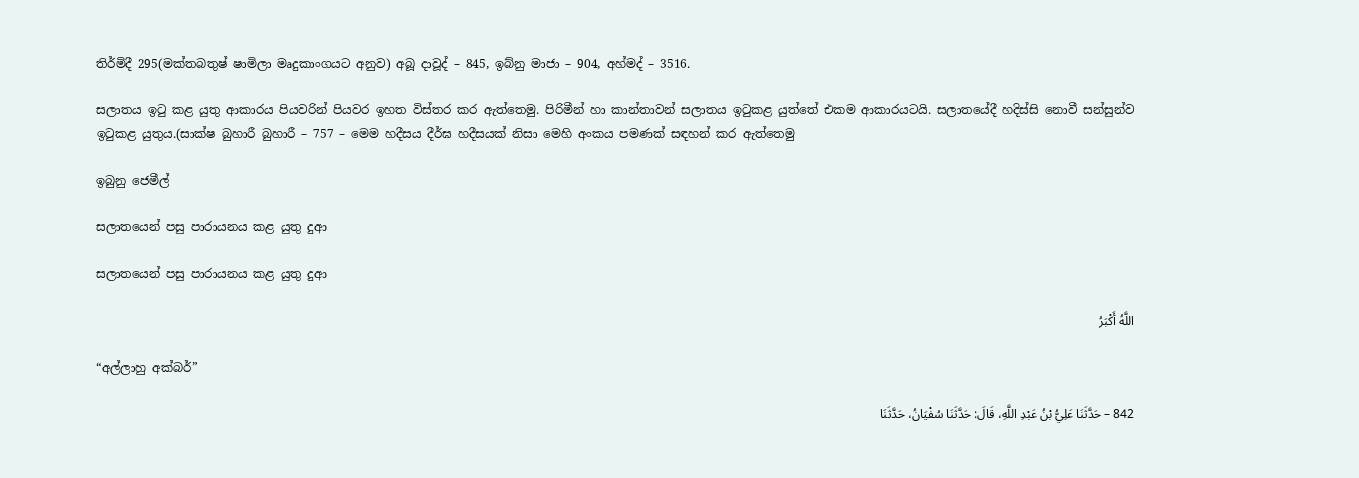තිර්මිදී 295(මක්තබතුෂ් ෂාමිලා මෘදුකාංගයට අනුව) අබූ දාවූද් – 845, ඉබ්නු මාජා – 904, අහ්මද් – 3516.

සලාතය ඉටු කළ යුතු ආකාරය පියවරින් පියවර ඉහත විස්තර කර ඇත්තෙමු. පිරිමීන් හා කාන්තාවන් සලාතය ඉටුකළ යුත්තේ එකම ආකාරයටයි. සලාතයේදී හදිස්සි නොවී සන්සුන්ව ඉටුකළ යුතුය.(සාක්ෂ බුහාරී බුහාරී – 757 – මෙම හදීසය දීර්ඝ හදීසයක් නිසා මෙහි අංකය පමණක් සඳහන් කර ඇත්තෙමු

ඉබුනු ජෙමීල්

සලාතයෙන් පසු පාරායනය කළ යුතු දුආ

සලාතයෙන් පසු පාරායනය කළ යුතු දුආ

اللَّهُ أَكْبَرُ

“අල්ලාහු අක්බර්”

842 – حَدَّثَنَا عَلِيُّ بْنُ عَبْدِ اللَّهِ، قَالَ: حَدَّثَنَا سُفْيَانُ، حَدَّثَنَا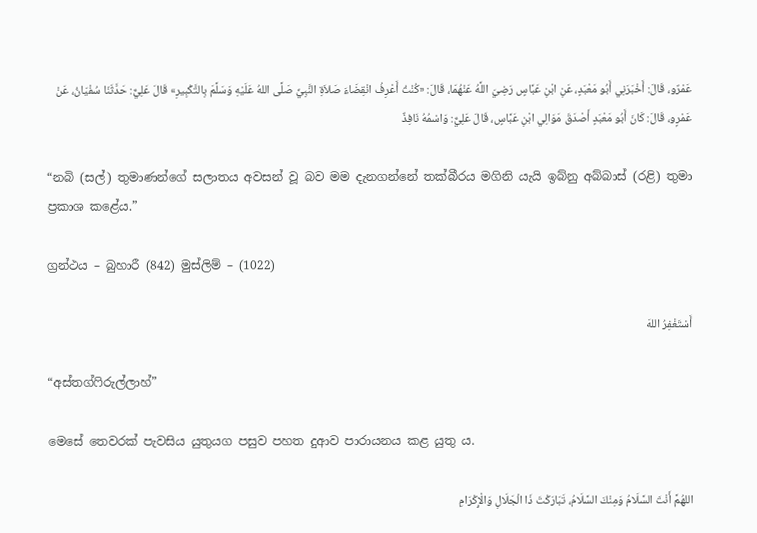عَمْرٌو، قَالَ: أَخْبَرَنِي أَبُو مَعْبَدٍ، عَنِ ابْنِ عَبَّاسٍ رَضِيَ اللَّهُ عَنْهُمَا، قَالَ: «كُنْتُ أَعْرِفُ انْقِضَاءَ صَلاَةِ النَّبِيِّ صَلَّى اللهُ عَلَيْهِ وَسَلَّمَ بِالتَّكْبِيرِ» قَالَ عَلِيٌّ: حَدَّثَنَا سُفْيَانُ، عَنْ عَمْرٍو، قَالَ: كَانَ أَبُو مَعْبَدٍ أَصْدَقَ مَوَالِي ابْنِ عَبَّاسٍ، قَالَ عَلِيٌّ: وَاسْمُهُ نَافِذٌ

“නබි (සල්) තුමාණන්ගේ සලාතය අවසන් වූ බව මම දැනගන්නේ තක්බීරය මගිනි යැයි ඉබ්නු අබ්බාස් (රළි) තුමා ප්‍රකාශ කළේය.”

ග්‍රන්ථය – බුහාරී (842) මුස්ලිම් – (1022)

أَسْتَغْفِرُ اللهَ

“අස්තග්ෆිරුල්ලාහ්”

මෙසේ තෙවරක් පැවසිය යුතුයග පසුව පහත දුආව පාරායනය කළ යුතු ය.

اللهُمَّ أَنْتَ السَّلَامُ وَمِنْكَ السَّلَامُ، تَبَارَكْتَ ذَا الْجَلَالِ وَالْإِكْرَامِ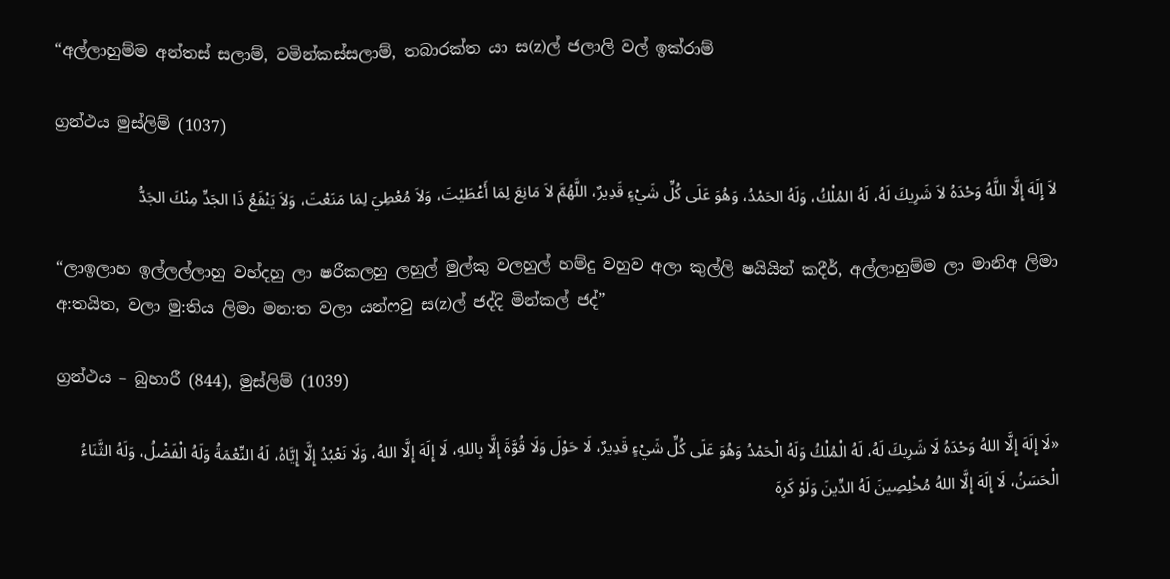“අල්ලාහුම්ම අන්තස් සලාම්, වමින්කස්සලාම්, තබාරක්ත යා ස(z)ල් ජලාලි වල් ඉක්රාම්

ග්‍රන්ථය මුස්ලිම් (1037)

لاَ إِلَهَ إِلَّا اللَّهُ وَحْدَهُ لاَ شَرِيكَ لَهُ، لَهُ المُلْكُ، وَلَهُ الحَمْدُ، وَهُوَ عَلَى كُلِّ شَيْءٍ قَدِيرٌ، اللَّهُمَّ لاَ مَانِعَ لِمَا أَعْطَيْتَ، وَلاَ مُعْطِيَ لِمَا مَنَعْتَ، وَلاَ يَنْفَعُ ذَا الجَدِّ مِنْكَ الجَدُّ

“ලාඉලාහ ඉල්ලල්ලාහු වහ්දහු ලා ෂරීකලහු ලහුල් මුල්කු වලහුල් හම්දු වහුව අලා කුල්ලි ෂයියින් කදීර්, අල්ලාහුම්ම ලා මානිඅ ලිමා අ:තයිත, වලා මු:තිය ලිමා මන:ත වලා යන්ෆවු ස(z)ල් ජද්දි මින්කල් ජද්”

ග්‍රන්ථය – බුහාරී (844), මුස්ලිම් (1039)

«لَا إِلَهَ إِلَّا اللهُ وَحْدَهُ لَا شَرِيكَ لَهُ، لَهُ الْمُلْكُ وَلَهُ الْحَمْدُ وَهُوَ عَلَى كُلِّ شَيْءٍ قَدِيرٌ، لَا حَوْلَ وَلَا قُوَّةَ إِلَّا بِاللهِ، لَا إِلَهَ إِلَّا اللهُ، وَلَا نَعْبُدُ إِلَّا إِيَّاهُ، لَهُ النِّعْمَةُ وَلَهُ الْفَضْلُ، وَلَهُ الثَّنَاءُ الْحَسَنُ، لَا إِلَهَ إِلَّا اللهُ مُخْلِصِينَ لَهُ الدِّينَ وَلَوْ كَرِهَ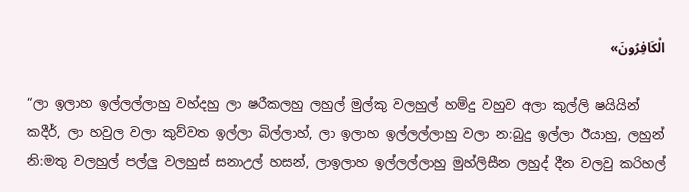الْكَافِرُونَ»

“ලා ඉලාහ ඉල්ලල්ලාහු වහ්දහු ලා ෂරීකලහු ලහුල් මුල්කු වලහුල් හම්දු වහුව අලා කුල්ලි ෂයියින් කදීර්, ලා හවුල වලා කුව්වත ඉල්ලා බිල්ලාහ්, ලා ඉලාහ ඉල්ලල්ලාහු වලා න:බුදු ඉල්ලා ඊයාහු, ලහුන් නි:මතු වලහුල් පල්ලු වලහුස් සනාඋල් හසන්, ලාඉලාහ ඉල්ලල්ලාහු මුහ්ලිසීන ලහුද් දීන වලවු කරිහල්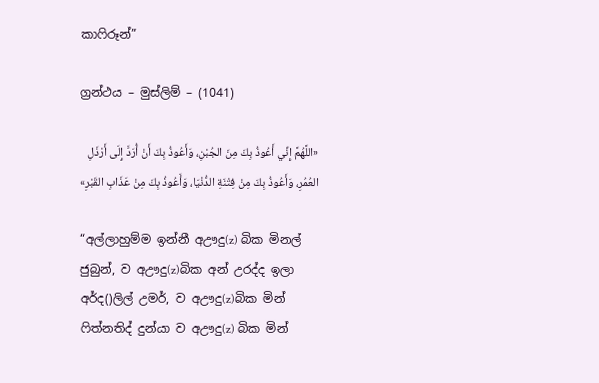කාෆිරූන්”

ග්‍රන්ථය – මුස්ලිම් – (1041)

«اللَّهُمَّ إِنِّي أَعُوذُ بِكَ مِنَ الجُبْنِ، وَأَعُوذُ بِكَ أَنْ أُرَدَّ إِلَى أَرْذَلِ العُمُرِ، وَأَعُوذُ بِكَ مِنْ فِتْنَةِ الدُّنْيَا، وَأَعُوذُ بِكَ مِنْ عَذَابِ القَبْرِ»

“අල්ලාහුම්ම ඉන්නී අඌදු(z) බික මිනල් ජුබුන්, ව අඌදු(z)බික අන් උරද්ද ඉලා අර්ද()ලිල් උමර්, ව අඌදු(z)බික මින් ෆිත්නතිද් දුන්යා ව අඌදු(z) බික මින්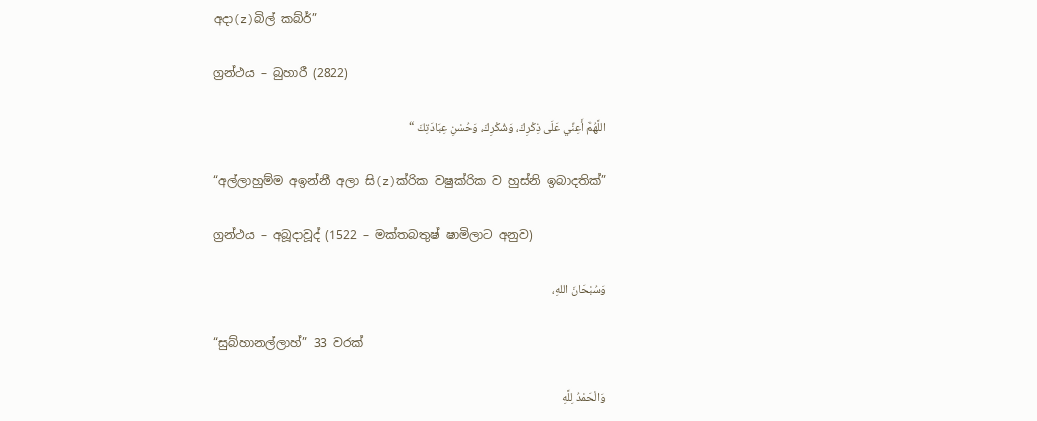අදා(z)බිල් කබ්ර්”

ග්‍රන්ථය – බුහාරී (2822)

اللَّهُمَّ أَعِنِّي عَلَى ذِكْرِكَ، وَشُكْرِكَ، وَحُسْنِ عِبَادَتِكَ “

“අල්ලාහුම්ම අඉන්නී අලා සි(z)ක්රික වෂුක්රික ව හුස්නි ඉබාදතික්”

ග්‍රන්ථය – අබූදාවූද් (1522 – මක්තබතුෂ් ෂාමිලාට අනුව)

وَسُبْحَانَ اللهِ،

“සුබ්හානල්ලාහ්” 33 වරක්

وَالْحَمْدُ لِلَّهِ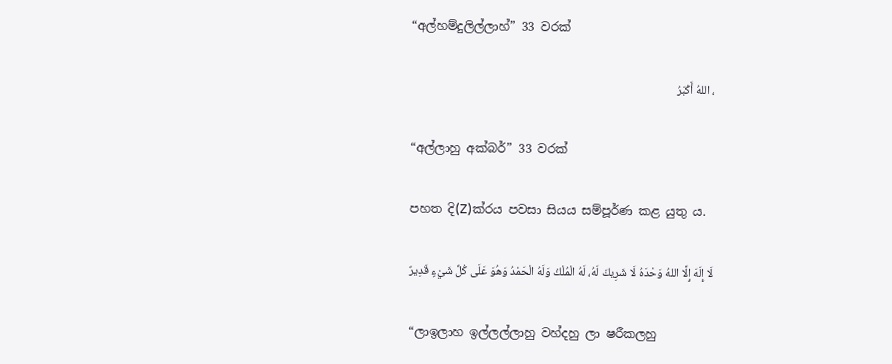“අල්හම්දුලිල්ලාහ්” 33 වරක්

، اللهُ أَكْبَرُ

“අල්ලාහු අක්බර්” 33 වරක්

පහත දි(Z)ක්රය පවසා සියය සම්පූර්ණ කළ යුතු ය.

لَا إِلَهَ إِلَّا اللهُ وَحْدَهُ لَا شَرِيكَ لَهُ، لَهُ الْمُلْكُ وَلَهُ الْحَمْدُ وَهُوَ عَلَى كُلِّ شَيْءٍ قَدِيرٌ

“ලාඉලාහ ඉල්ලල්ලාහු වහ්දහු ලා ෂරීකලහු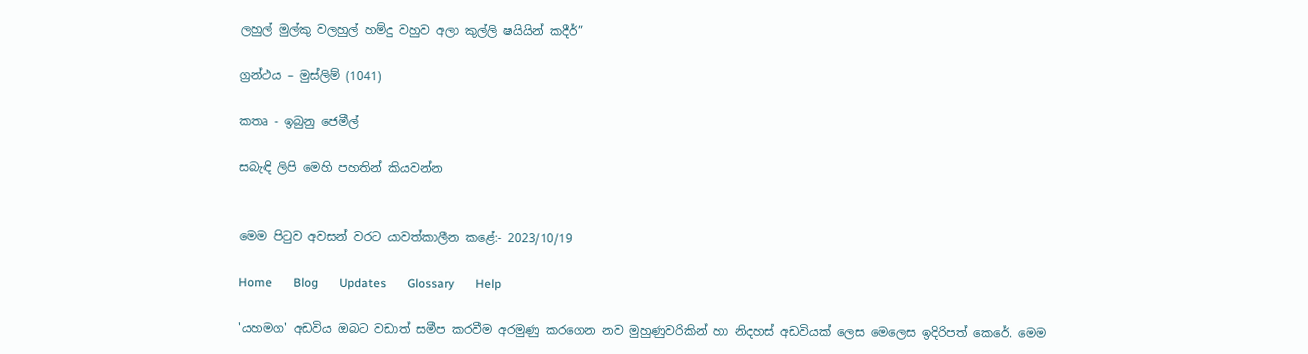ලහුල් මුල්කු වලහුල් හම්දු වහුව අලා කුල්ලි ෂයියින් කදීර්”

ග්‍රන්ථය – මුස්ලිම් (1041)

කතෘ - ඉබුනු ජෙමීල්

සබැඳි ලිපි මෙහි පහතින් කියවන්න


මෙම පිටුව අවසන් වරට යාවත්කාලීන කළේ:- 2023/10/19

Home       Blog       Updates       Glossary       Help

'යහමග' අඩවිය ඔබට වඩාත් සමීප කරවීම අරමුණු කරගෙන නව මුහුණුවරිකින් හා නිදහස් අඩවියක් ලෙස මෙලෙස ඉදිරිපත් කෙරේ. මෙම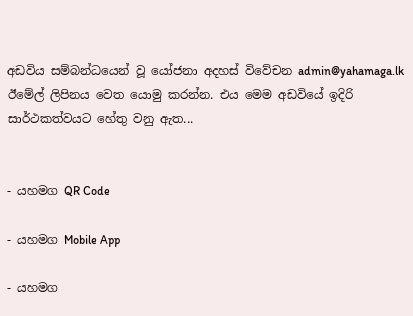අඩවිය සම්බන්ධයෙන් වූ යෝජනා අදහස් විවේචන admin@yahamaga.lk ඊමේල් ලිපිනය වෙත යොමු කරන්න. එය මෙම අඩවියේ ඉදිරි සාර්ථකත්වයට හේතු වනු ඇත...


- යහමග QR Code

- යහමග Mobile App

- යහමග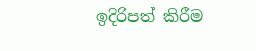ඉදිරිපත් කිරීම